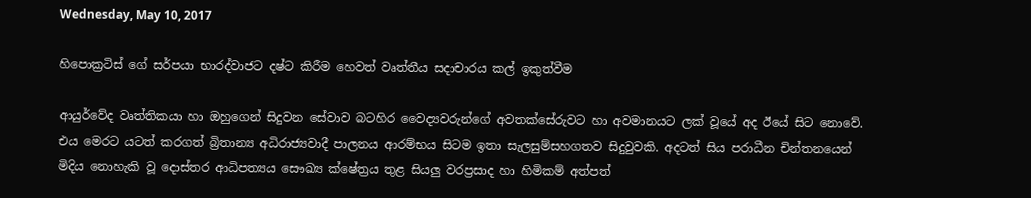Wednesday, May 10, 2017

හිපොක්‍රටිස් ගේ සර්පයා භාරද්වාජට දෂ්ට කිරීම හෙවත් වෘත්තීය සදාචාරය කල් ඉකුත්වීම

ආයුර්වේද වෘත්තිකයා හා ඔහුගෙන් සිදුවන සේවාව බටහිර වෛද්‍යවරුන්ගේ අවතක්සේරුවට හා අවමානයට ලක් වූයේ අද ඊයේ සිට නොවේ. එය මෙරට යටත් කරගත් බ්‍රිතාන්‍ය අධිරාජ්‍යවාදී පාලනය ආරම්භය සිටම ඉතා සැලසුම්සහගතව සිදුවුවකි. අදටත් සිය පරාධීන චින්තනයෙන් මිදිය නොහැකි වූ දොස්තර ආධිපත්‍යය සෞඛ්‍ය ක්ෂේත්‍රය තුළ සියලු වරප්‍රසාද හා හිමිකම් අත්පත්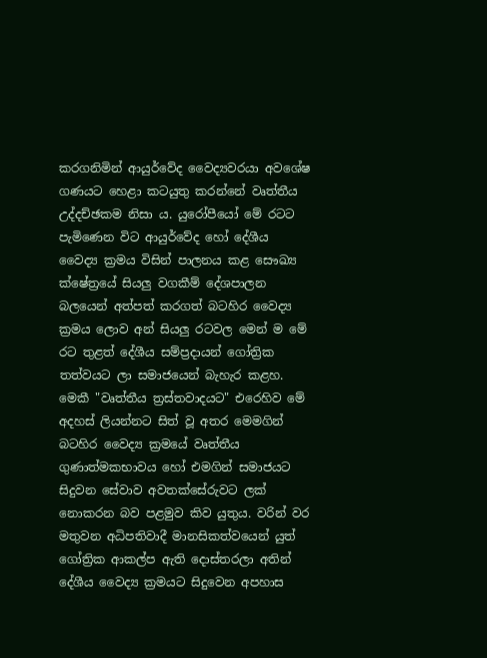කරගනිමින් ආයුර්වේද වෛද්‍යවරයා අවශේෂ ගණයට හෙළා කටයුතු කරන්නේ වෘත්තීය උද්දච්ඡකම නිසා ය. යුරෝපීයෝ මේ රටට පැමිණෙන විට ආයුර්වේද හෝ දේශීය වෛද්‍ය ක්‍රමය විසින් පාලනය කළ සෞඛ්‍ය ක්ෂේත්‍රයේ සියලු වගකීම් දේශපාලන බලයෙන් අත්පත් කරගත් බටහිර වෛද්‍ය ක්‍රමය ලොව අන් සියලු රටවල මෙන් ම මේ රට තුළත් දේශීය සම්ප්‍රදායන් ගෝත්‍රික තත්වයට ලා සමාජයෙන් බැහැර කළහ. මෙකී "වෘත්තීය ත්‍රස්තවාදයට" එරෙහිව මේ අදහස් ලියන්නට සිත් වූ අතර මෙමගින් බටහිර වෛද්‍ය ක්‍රමයේ වෘත්තීය ගුණාත්මකභාවය හෝ එමගින් සමාජයට සිදුවන සේවාව අවතක්සේරුවට ලක් නොකරන බව පළමුව කිව යුතුය. වරින් වර මතුවන අධිපතිවාදී මානසිකත්වයෙන් යුත් ගෝත්‍රික ආකල්ප ඇති දොස්තරලා අතින් දේශීය වෛද්‍ය ක්‍රමයට සිදුවෙන අපහාස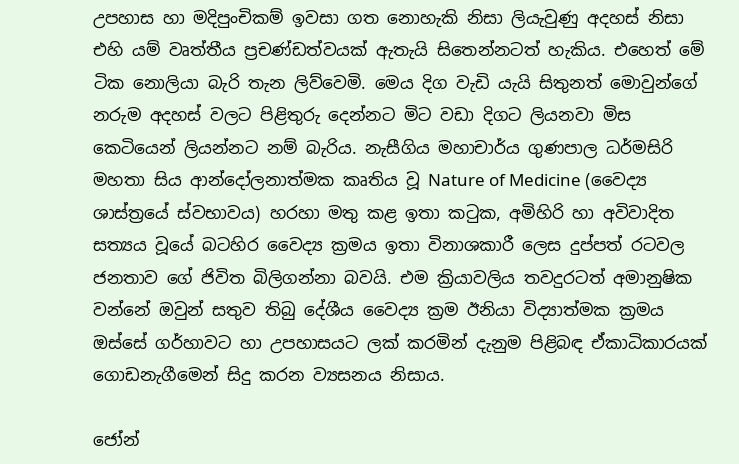උපහාස හා මදිපුංචිකම් ඉවසා ගත නොහැකි නිසා ලියැවුණු අදහස් නිසා එහි යම් වෘත්තීය ප්‍රචණ්ඩත්වයක් ඇතැයි සිතෙන්නටත් හැකිය. එහෙත් මේ ටික නොලියා බැරි තැන ලිව්වෙමි. මෙය දිග වැඩි යැයි සිතුනත් මොවුන්ගේ නරුම අදහස් වලට පිළිතුරු දෙන්නට මිට වඩා දිගට ලියනවා මිස කෙටියෙන් ලියන්නට නම් බැරිය. නැසීගිය මහාචාර්ය ගුණපාල ධර්මසිරි මහතා සිය ආන්දෝලනාත්මක කෘතිය වූ Nature of Medicine (වෛද්‍ය ශාස්ත්‍රයේ ස්වභාවය) හරහා මතු කළ ඉතා කටුක, අමිහිරි හා අවිවාදිත සත්‍යය වූයේ බටහිර වෛද්‍ය ක්‍රමය ඉතා විනාශකාරී ලෙස දුප්පත් රටවල ජනතාව ගේ ජිවිත බිලිගන්නා බවයි. එම ක්‍රියාවලිය තවදුරටත් අමානුෂික වන්නේ ඔවුන් සතුව තිබු දේශීය වෛද්‍ය ක්‍රම ඊනියා විද්‍යාත්මක ක්‍රමය ඔස්සේ ගර්හාවට හා උපහාසයට ලක් කරමින් දැනුම පිළිබඳ ඒකාධිකාරයක් ගොඩනැගීමෙන් සිදු කරන ව්‍යසනය නිසාය.

ජෝන්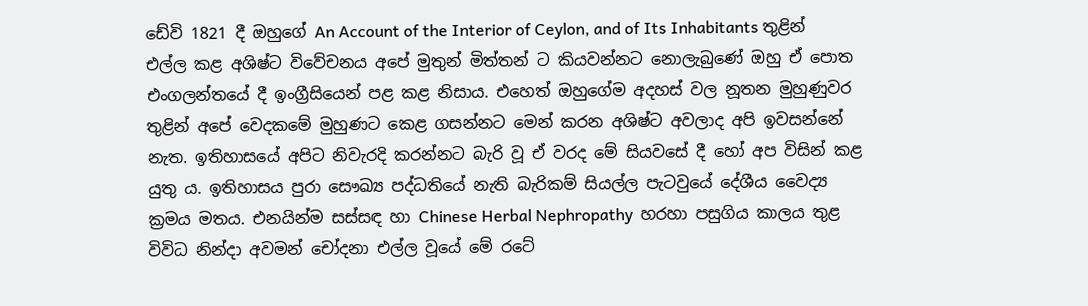ඩේවි 1821 දී ඔහුගේ An Account of the Interior of Ceylon, and of Its Inhabitants තුළින් එල්ල කළ අශිෂ්ට විවේචනය අපේ මුතුන් මිත්තන් ට කියවන්නට නොලැබුණේ ඔහු ඒ පොත එංගලන්තයේ දී ඉංග්‍රීසියෙන් පළ කළ නිසාය. එහෙත් ඔහුගේම අදහස් වල නූතන මුහුණුවර තුළින් අපේ වෙදකමේ මුහුණට කෙළ ගසන්නට මෙන් කරන අශිෂ්ට අවලාද අපි ඉවසන්නේ නැත. ඉතිහාසයේ අපිට නිවැරදි කරන්නට බැරි වූ ඒ වරද මේ සියවසේ දී හෝ අප විසින් කළ යුතු ය. ඉතිහාසය පුරා සෞඛ්‍ය පද්ධතියේ නැති බැරිකම් සියල්ල පැටවුයේ දේශීය වෛද්‍ය ක්‍රමය මතය. එනයින්ම සස්සඳ හා Chinese Herbal Nephropathy  හරහා පසුගිය කාලය තුළ විවිධ නින්දා අවමන් චෝදනා එල්ල වූයේ මේ රටේ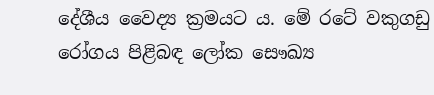දේශීය වෛද්‍ය ක්‍රමයට ය. මේ රටේ වකුගඩු රෝගය පිළිබඳ ලෝක සෞඛ්‍ය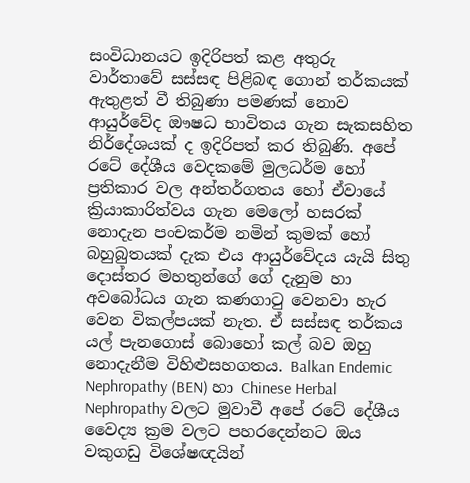සංවිධානයට ඉදිරිපත් කළ අතුරු වාර්තාවේ සස්සඳ පිළිබඳ ගොන් තර්කයක් ඇතුළත් වී තිබුණා පමණක් නොව ආයුර්වේද ඖෂධ භාවිතය ගැන සැකසහිත නිර්දේශයක් ද ඉදිරිපත් කර තිබුණි. අපේ රටේ දේශීය වෙදකමේ මුලධර්ම හෝ ප්‍රතිකාර වල අන්තර්ගතය හෝ ඒවායේ ක්‍රියාකාරිත්වය ගැන මෙලෝ හසරක් නොදැන පංචකර්ම නමින් කුමක් හෝ බහුබුතයක් දැක එය ආයුර්වේදය යැයි සිතු දොස්තර මහතුන්ගේ ගේ දැනුම හා අවබෝධය ගැන කණගාටු වෙනවා හැර වෙන විකල්පයක් නැත. ඒ සස්සඳ තර්කය යල් පැනගොස් බොහෝ කල් බව ඔහු නොදැනීම විහිළුසහගතය. Balkan Endemic Nephropathy (BEN) හා Chinese Herbal Nephropathy වලට මුවාවී අපේ රටේ දේශීය වෛද්‍ය ක්‍රම වලට පහරදෙන්නට ඔය වකුගඩු විශේෂඥයින්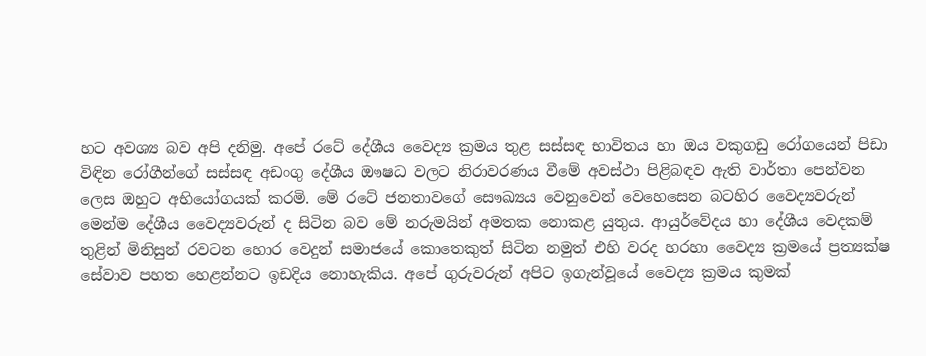හට අවශ්‍ය බව අපි දනිමු. අපේ රටේ දේශීය වෛද්‍ය ක්‍රමය තුළ සස්සඳ භාවිතය හා ඔය වකුගඩු රෝගයෙන් පිඩා විඳින රෝගීන්ගේ සස්සඳ අඩංගු දේශීය ඖෂධ වලට නිරාවරණය වීමේ අවස්ථා පිළිබඳව ඇති වාර්තා පෙන්වන ලෙස ඔහුට අභියෝගයක් කරමි. මේ රටේ ජනතාවගේ සෞඛ්‍යය වෙනුවෙන් වෙහෙසෙන බටහිර වෛද්‍යවරුන් මෙන්ම දේශීය වෛද්‍යවරුන් ද සිටින බව මේ නරුමයින් අමතක නොකළ යුතුය. ආයුර්වේදය හා දේශීය වෙදකම් තුළින් මිනිසුන් රවටන හොර වෙදුන් සමාජයේ කොතෙකුත් සිටින නමුත් එහි වරද හරහා වෛද්‍ය ක්‍රමයේ ප්‍රත්‍යක්ෂ සේවාව පහත හෙළන්නට ඉඩදිය නොහැකිය. අපේ ගුරුවරුන් අපිට ඉගැන්වූයේ වෛද්‍ය ක්‍රමය කුමක්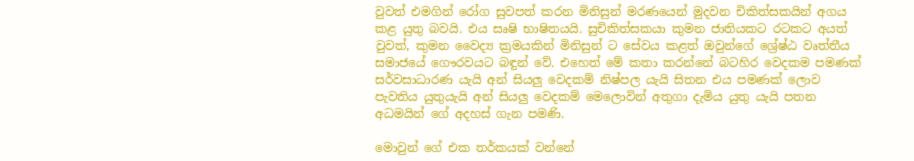වුවත් එමගින් රෝග සුවපත් කරන මිනිසුන් මරණයෙන් මුදවන චිකිත්සකයින් අගය කළ යුතු බවයි. එය සෘෂි භාෂිතයයි. සුචිකිත්සකයා කුමන ජාතියකට රටකට අයත් වුවත්, කුමන වෛද්‍ය ක්‍රමයකින් මිනිසුන් ට සේවය කළත් ඔවුන්ගේ ශ්‍රේෂ්ඨ වෘත්තීය සමාජයේ ගෞරවයට බඳුන් වේ. එහෙත් මේ කතා කරන්නේ බටහිර වෙදකම පමණක් සර්වසාධාරණ යැයි අන් සියලු වෙදකම් නිෂ්පල යැයි සිතන එය පමණක් ලොව පැවතිය යුතුයැයි අන් සියලු වෙදකම් මෙලොවින් අතුගා දැමිය යුතු යැයි පතන අධමයින් ගේ අදහස් ගැන පමණි.

මොවුන් ගේ එක තර්කයක් වන්නේ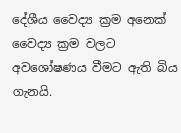දේශීය වෛද්‍ය ක්‍රම අනෙක් වෛද්‍ය ක්‍රම වලට අවශෝෂණය වීමට ඇති බිය ගැනයි.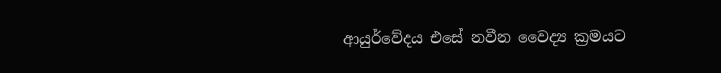ආයුර්වේදය එසේ නවීන වෛද්‍ය ක්‍රමයට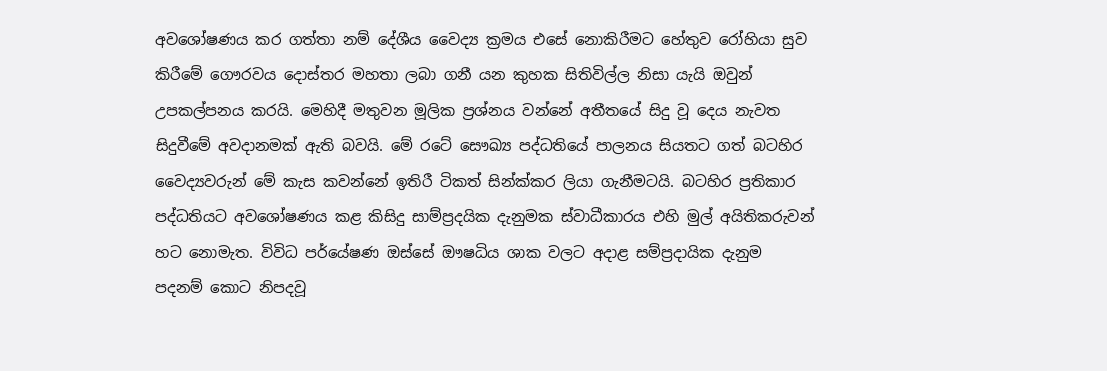අවශෝෂණය කර ගත්තා නම් දේශීය වෛද්‍ය ක්‍රමය එසේ නොකිරීමට හේතුව රෝහියා සුව කිරීමේ ගෞරවය දොස්තර මහතා ලබා ගනී යන කුහක සිතිවිල්ල නිසා යැයි ඔවුන් උපකල්පනය කරයි. මෙහිදී මතුවන මූලික ප්‍රශ්නය වන්නේ අතීතයේ සිදු වූ දෙය නැවත සිදුවීමේ අවදානමක් ඇති බවයි. මේ රටේ සෞඛ්‍ය පද්ධතියේ පාලනය සියතට ගත් බටහිර වෛද්‍යවරුන් මේ කැස කවන්නේ ඉතිරී ටිකත් සින්ක්කර ලියා ගැනීමටයි. බටහිර ප්‍රතිකාර පද්ධතියට අවශෝෂණය කළ කිසිදු සාම්ප්‍රදයික දැනුමක ස්වාධීකාරය එහි මුල් අයිතිකරුවන් හට නොමැත. විවිධ පර්යේෂණ ඔස්සේ ඖෂධිය ශාක වලට අදාළ සම්ප්‍රදායික දැනුම පදනම් කොට නිපදවූ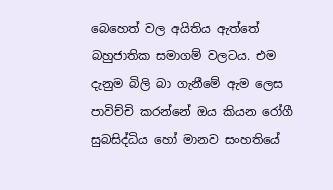බෙහෙත් වල අයිතිය ඇත්තේ බහුජාතික සමාගම් වලටය. එම දැනුම බිලි බා ගැනීමේ ඇම ලෙස පාවිච්චි කරන්නේ ඔය කියන රෝගී සුබසිද්ධිය හෝ මානව සංහතියේ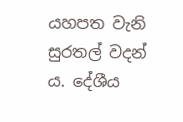යහපත වැනි සුරතල් වදන් ය. දේශීය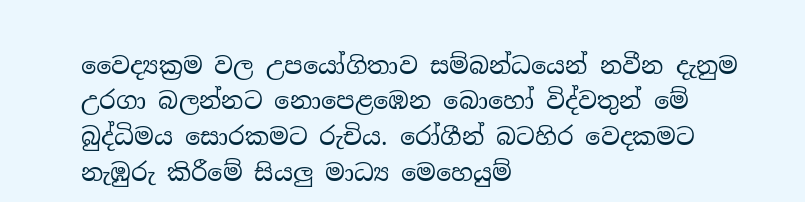වෛද්‍යක්‍රම වල උපයෝගිතාව සම්බන්ධයෙන් නවීන දැනුම උරගා බලන්නට නොපෙළඹෙන බොහෝ විද්වතුන් මේ බුද්ධිමය සොරකමට රුචිය. රෝගීන් බටහිර වෙදකමට නැඹුරු කිරීමේ සියලු මාධ්‍ය මෙහෙයුම්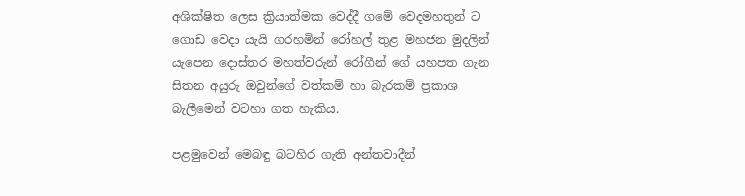අශික්ෂිත ලෙස ක්‍රියාත්මක වෙද්දී ගමේ වෙදමහතුන් ට ගොඩ වෙදා යැයි ගරහමින් රෝහල් තුළ මහජන මුදලින් යැපෙන දොස්තර මහත්වරුන් රෝගීන් ගේ යහපත ගැන සිතන අයුරු ඔවුන්ගේ වත්කම් හා බැරකම් ප්‍රකාශ බැලීමෙන් වටහා ගත හැකිය.

පළමුවෙන් මෙබඳු බටහිර ගැති අන්තවාදීන්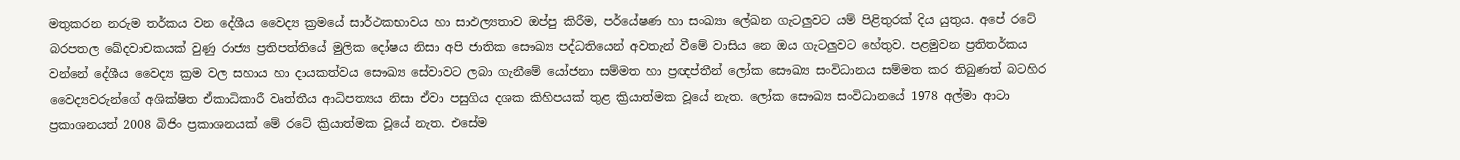මතුකරන නරුම තර්කය වන දේශීය වෛද්‍ය ක්‍රමයේ සාර්ථකභාවය හා සාඵල්‍යතාව ඔප්පු කිරීම, පර්යේෂණ හා සංඛ්‍යා ලේඛන ගැටලුවට යම් පිළිතුරක් දිය යුතුය. අපේ රටේ බරපතල ඛේදවාචකයක් වුණු රාජ්‍ය ප්‍රතිපත්තියේ මුලික දෝෂය නිසා අපි ජාතික සෞඛ්‍ය පද්ධතියෙන් අවතැන් වීමේ වාසිය නෙ ඔය ගැටලුවට හේතුව. පළමුවන ප්‍රතිතර්කය වන්නේ දේශීය වෛද්‍ය ක්‍රම වල සහාය හා දායකත්වය සෞඛ්‍ය සේවාවට ලබා ගැනීමේ යෝජනා සම්මත හා ප්‍රඥප්තීන් ලෝක සෞඛ්‍ය සංවිධානය සම්මත කර තිබුණත් බටහිර වෛද්‍යවරුන්ගේ අශික්ෂිත ඒකාධිකාරී වෘත්තීය ආධිපත්‍යය නිසා ඒවා පසුගිය දශක කිහිපයක් තුළ ක්‍රියාත්මක වූයේ නැත. ලෝක සෞඛ්‍ය සංවිධානයේ 1978 අල්මා ආටා ප්‍රකාශනයත් 2008 බිජිං ප්‍රකාශනයක් මේ රටේ ක්‍රියාත්මක වූයේ නැත. එසේම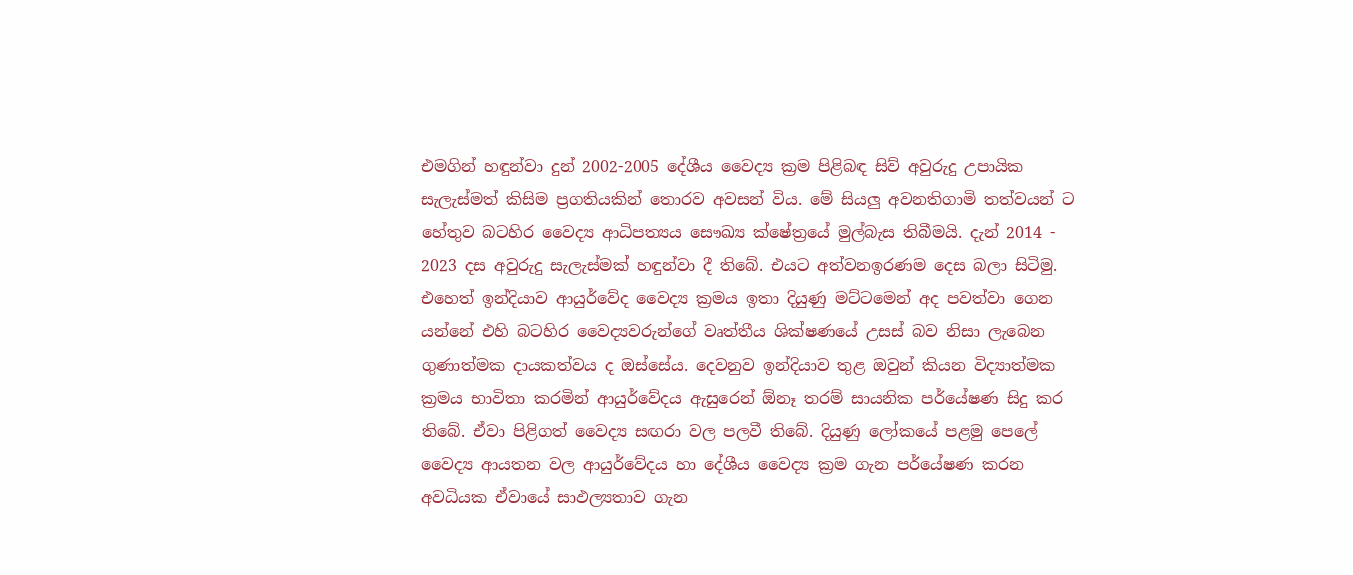එමගින් හඳුන්වා දුන් 2002-2005 දේශීය වෛද්‍ය ක්‍රම පිළිබඳ සිව් අවුරුදු උපායික සැලැස්මත් කිසිම ප්‍රගතියකින් තොරව අවසන් විය. මේ සියලු අවනතිගාමි තත්වයන් ට හේතුව බටහිර වෛද්‍ය ආධිපත්‍යය සෞඛ්‍ය ක්ෂේත්‍රයේ මුල්බැස තිබීමයි. දැන් 2014 - 2023 දස අවුරුදු සැලැස්මක් හඳුන්වා දී තිබේ. එයට අත්වනඉරණම දෙස බලා සිටිමු. එහෙත් ඉන්දියාව ආයුර්වේද වෛද්‍ය ක්‍රමය ඉතා දියුණු මට්ටමෙන් අද පවත්වා ගෙන යන්නේ එහි බටහිර වෛද්‍යවරුන්ගේ වෘත්තීය ශික්ෂණයේ උසස් බව නිසා ලැබෙන ගුණාත්මක දායකත්වය ද ඔස්සේය. දෙවනුව ඉන්දියාව තුළ ඔවුන් කියන විද්‍යාත්මක ක්‍රමය භාවිතා කරමින් ආයුර්වේදය ඇසුරෙන් ඕනෑ තරම් සායනික පර්යේෂණ සිදු කර තිබේ. ඒවා පිළිගත් වෛද්‍ය සඟරා වල පලවී තිබේ. දියුණු ලෝකයේ පළමු පෙලේ වෛද්‍ය ආයතන වල ආයුර්වේදය හා දේශීය වෛද්‍ය ක්‍රම ගැන පර්යේෂණ කරන අවධියක ඒවායේ සාඵල්‍යතාව ගැන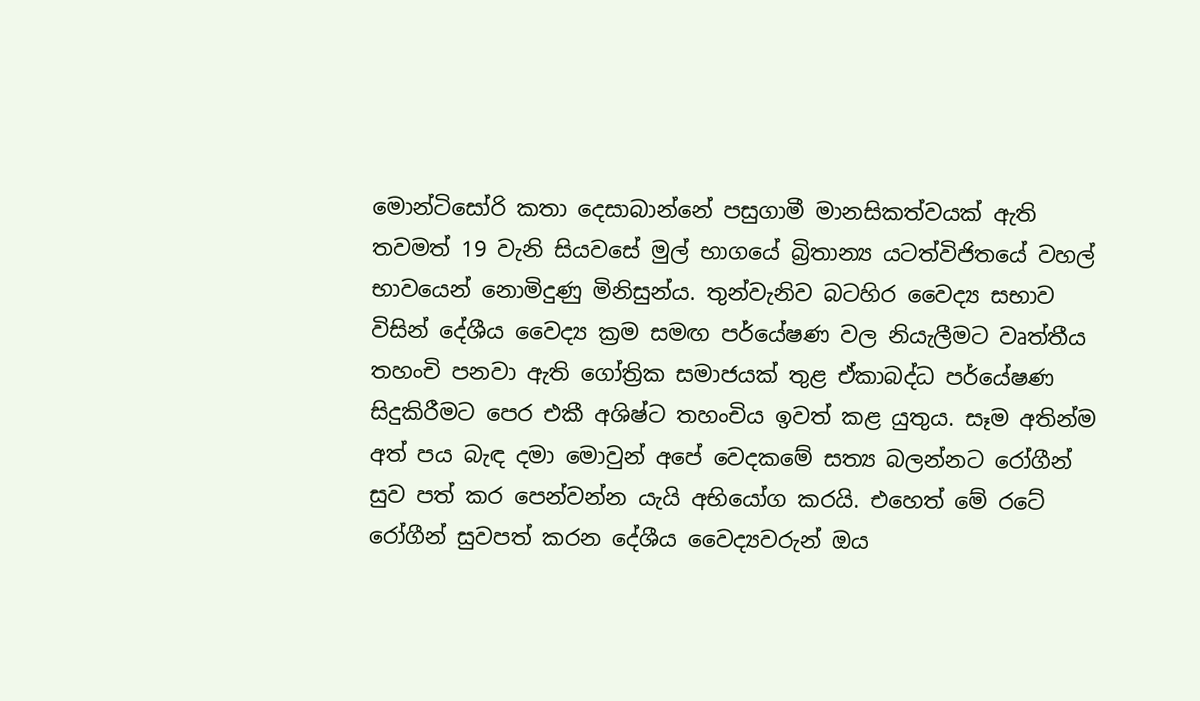මොන්ටිසෝරි කතා දෙසාබාන්නේ පසුගාමී මානසිකත්වයක් ඇති තවමත් 19 වැනි සියවසේ මුල් භාගයේ බ්‍රිතාන්‍ය යටත්විජිතයේ වහල් භාවයෙන් නොමිදුණු මිනිසුන්ය. තුන්වැනිව බටහිර වෛද්‍ය සභාව විසින් දේශීය වෛද්‍ය ක්‍රම සමඟ පර්යේෂණ වල නියැලීමට වෘත්තීය තහංචි පනවා ඇති ගෝත්‍රික සමාජයක් තුළ ඒකාබද්ධ පර්යේෂණ සිදුකිරීමට පෙර එකී අශිෂ්ට තහංචිය ඉවත් කළ යුතුය. සෑම අතින්ම අත් පය බැඳ දමා මොවුන් අපේ වෙදකමේ සත්‍ය බලන්නට රෝගීන් සුව පත් කර පෙන්වන්න යැයි අභියෝග කරයි. එහෙත් මේ රටේ රෝගීන් සුවපත් කරන දේශීය වෛද්‍යවරුන් ඔය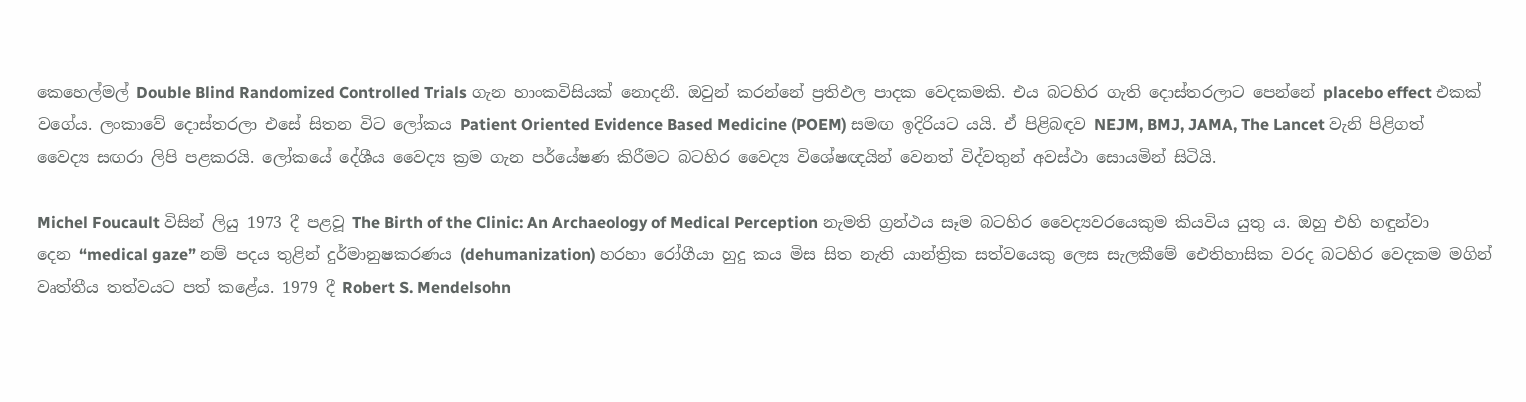කෙහෙල්මල් Double Blind Randomized Controlled Trials ගැන හාංකවිසියක් නොදනී. ඔවුන් කරන්නේ ප්‍රතිඵල පාදක වෙදකමකි. එය බටහිර ගැති දොස්තරලාට පෙන්නේ placebo effect එකක් වගේය. ලංකාවේ දොස්තරලා එසේ සිතන විට ලෝකය Patient Oriented Evidence Based Medicine (POEM) සමඟ ඉදිරියට යයි. ඒ පිළිබඳව NEJM, BMJ, JAMA, The Lancet වැනි පිළිගත් වෛද්‍ය සඟරා ලිපි පළකරයි. ලෝකයේ දේශීය වෛද්‍ය ක්‍රම ගැන පර්යේෂණ කිරීමට බටහිර වෛද්‍ය විශේෂඥයින් වෙනත් විද්වතුන් අවස්ථා සොයමින් සිටියි.

Michel Foucault විසින් ලියු 1973 දී පළවූ The Birth of the Clinic: An Archaeology of Medical Perception නැමති ග්‍රන්ථය සෑම බටහිර වෛද්‍යවරයෙකුම කියවිය යුතු ය. ඔහු එහි හඳුන්වා දෙන “medical gaze” නම් පදය තුළින් දුර්මානුෂකරණය (dehumanization) හරහා රෝගීයා හුදු කය මිස සිත නැති යාන්ත්‍රික සත්වයෙකු ලෙස සැලකීමේ ඓතිහාසික වරද බටහිර වෙදකම මගින් වෘත්තීය තත්වයට පත් කළේය. 1979 දී Robert S. Mendelsohn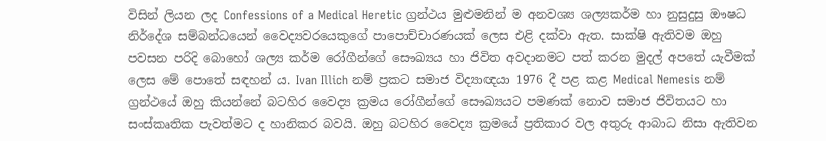විසින් ලියන ලද Confessions of a Medical Heretic ග්‍රන්ථය මුළුමනින් ම අනවශ්‍ය ශල්‍යකර්ම හා නුසුදුසු ඖෂධ නිර්දේශ සම්බන්ධයෙන් වෛද්‍යවරයෙකුගේ පාපොච්චාරණයක් ලෙස එළි දක්වා ඇත. සාක්ෂි ඇතිවම ඔහු පවසන පරිදි බොහෝ ශල්‍ය කර්ම රෝගීන්ගේ සෞඛ්‍යය හා ජිවිත අවදානමට පත් කරන මුදල් අපතේ යැවීමක් ලෙස මේ පොතේ සඳහන් ය. Ivan Illich නම් ප්‍රකට සමාජ විද්‍යාඥයා 1976 දී පළ කළ Medical Nemesis නම් ග්‍රන්ථයේ ඔහු කියන්නේ බටහිර වෛද්‍ය ක්‍රමය රෝගීන්ගේ සෞඛ්‍යයට පමණක් නොව සමාජ ජිවිතයට හා සංස්කෘතික පැවත්මට ද හානිකර බවයි. ඔහු බටහිර වෛද්‍ය ක්‍රමයේ ප්‍රතිකාර වල අතුරු ආබාධ නිසා ඇතිවන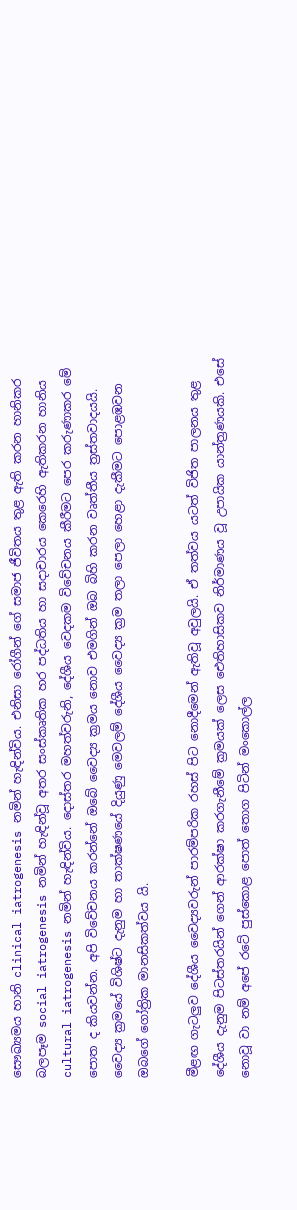සෞඛ්‍යමය හානි clinical iatrogenesis නමින් හැඳින්විය. එනිසා රෝගීන් ගේ සමාජ ජීවිතය තුළ ඇති කරන හානිකර බලපෑම social iatrogenesis නමින් හැඳින්වූ අතර සංස්කෘතික හර පද්ධතිය හා සදාචාරය කෙරෙහි ඇතිකරන හානිය cultural iatrogenesis නමින් හැඳින්විය. දොස්තර මහත්වරුනි, දේශීය වෙදකම විවේචනය කීරීමට පෙර කරුණාකර මේ පොත ද කියවන්න. අපි විවේචනය කරන්නේ ඔබේ වෛද්‍ය ක්‍රමය නොව එමගින් ඔබ බිහි කරන වෘත්තීය ත්‍රස්තවාදයයි. වෛද්‍ය ක්‍රමයේ විශිෂ්ට දැනුම හා තාක්ෂණයේ දියුණු මෙවලම් දේශීය වෛද්‍ය ක්‍රම තලා පෙලා හෙළා දැකීමට පොළඹවන ඔබගේ ගෝත්‍රික මානසිකත්වය යි.

මීළඟ ගැටලුව දේශීය වෛද්‍යවරුන් පාරම්පරික රහස් පිට නොදීමෙන් ඇතිවූ අවුලයි. ඒ තත්වය යටත් විජිත පාලනය තුළ දේශීය දැනුම පිටස්තරයින් ගෙන් ආරක්ෂා කරගැනීමේ ක්‍රමයක් ලෙස ඓතිහාසිකව නිර්මාණය වූ උපායික යාන්ත්‍රණයකි. එසේ නොවූ වා නම් අපේ රටේ පුස්කොළ පොත් තොග පිටින් මංකොල්ල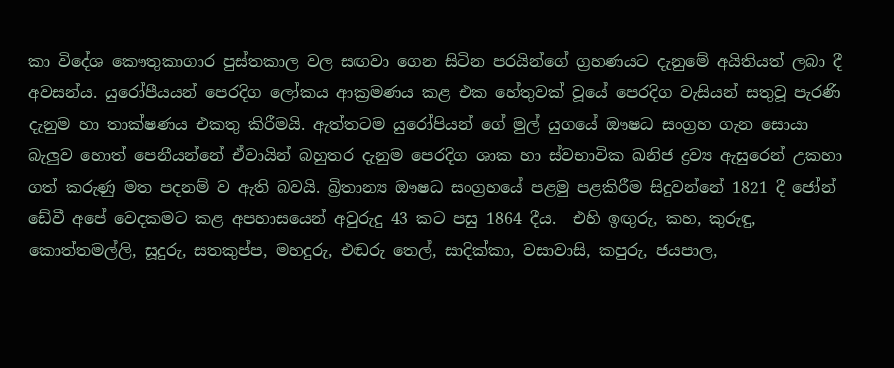කා විදේශ කෞතුකාගාර පුස්තකාල වල සඟවා ගෙන සිටින පරයින්ගේ ග්‍රහණයට දැනුමේ අයිතියත් ලබා දී අවසන්ය. යුරෝපීයයන් පෙරදිග ලෝකය ආක්‍රමණය කළ එක හේතුවක් වූයේ පෙරදිග වැසියන් සතුවූ පැරණි දැනුම හා තාක්ෂණය එකතු කිරීමයි. ඇත්තටම යුරෝපියන් ගේ මුල් යුගයේ ඖෂධ සංග්‍රහ ගැන සොයා බැලුව හොත් පෙනීයන්නේ ඒවායින් බහුතර දැනුම පෙරදිග ශාක හා ස්වභාවික ඛනිජ ද්‍රව්‍ය ඇසුරෙන් උකහා ගත් කරුණු මත පදනම් ව ඇති බවයි. බ්‍රිතාන්‍ය ඖෂධ සංග්‍රහයේ පළමු පළකිරීම සිදුවන්නේ 1821 දී ජෝන් ඩේවී අපේ වෙදකමට කළ අපහාසයෙන් අවුරුදු 43 කට පසු 1864 දීය.  එහි ඉඟුරු, කහ, කුරුඳු, කොත්තමල්ලි, සූදුරු, සතකුප්ප, මහදුරු, එඬරු තෙල්, සාදික්කා, වසාවාසි, කපුරු, ජයපාල,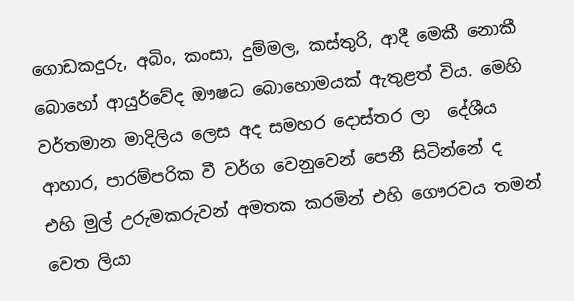ගොඩකදුරු, අබිං, කංසා, දුම්මල, කස්තුරි, ආදී මෙකී නොකී බොහෝ ආයුර්වේද ඖෂධ බොහොමයක් ඇතුළත් විය. මෙහි වර්තමාන මාදිලිය ලෙස අද සමහර දොස්තර ලා  දේශීය ආහාර, පාරම්පරික වී වර්ග වෙනුවෙන් පෙනී සිටින්නේ ද එහි මුල් උරුමකරුවන් අමතක කරමින් එහි ගෞරවය තමන් වෙත ලියා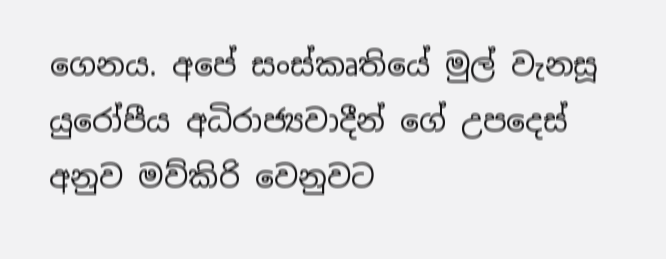ගෙනය. අපේ සංස්කෘතියේ මුල් වැනසූ යුරෝපීය අධිරාජ්‍යවාදීන් ගේ උපදෙස් අනුව මව්කිරි වෙනුවට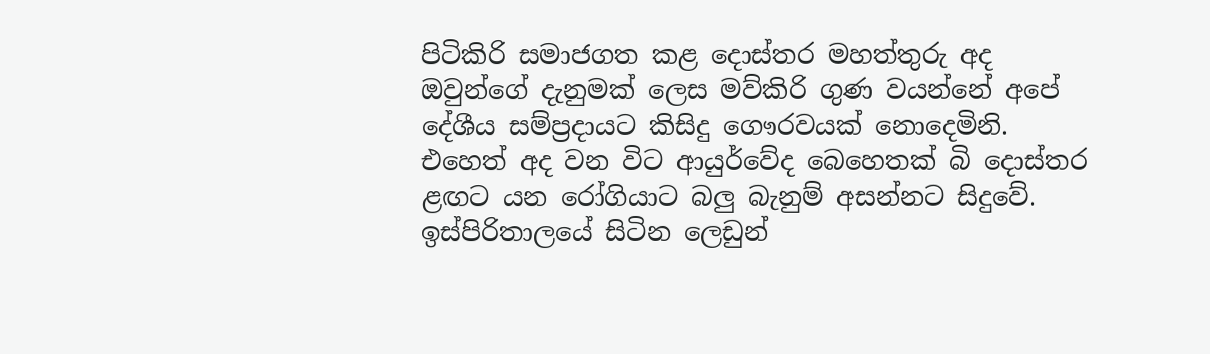පිටිකිරි සමාජගත කළ දොස්තර මහත්තුරු අද ඔවුන්ගේ දැනුමක් ලෙස මව්කිරි ගුණ වයන්නේ අපේ දේශීය සම්ප්‍රදායට කිසිදු ගෞරවයක් නොදෙමිනි. එහෙත් අද වන විට ආයුර්වේද බෙහෙතක් බි දොස්තර ළඟට යන රෝගියාට බලු බැනුම් අසන්නට සිදුවේ. ඉස්පිරිතාලයේ සිටින ලෙඩුන්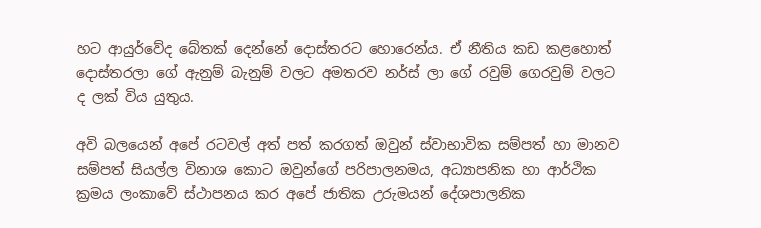හට ආයුර්වේද බේතක් දෙන්නේ දොස්තරට හොරෙන්ය. ඒ නීතිය කඩ කළහොත් දොස්තරලා ගේ ඇනුම් බැනුම් වලට අමතරව නර්ස් ලා ගේ රවුම් ගෙරවුම් වලට ද ලක් විය යුතුය.

අවි බලයෙන් අපේ රටවල් අත් පත් කරගත් ඔවුන් ස්වාභාවික සම්පත් හා මානව සම්පත් සියල්ල විනාශ කොට ඔවුන්ගේ පරිපාලනමය, අධ්‍යාපනික හා ආර්ථික ක්‍රමය ලංකාවේ ස්ථාපනය කර අපේ ජාතික උරුමයන් දේශපාලනික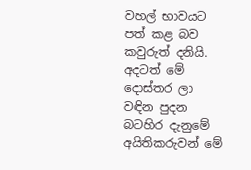වහල් භාවයට පත් කළ බව කවුරුත් දනියි. අදටත් මේ දොස්තර ලා වඳින පුදන බටහිර දැනුමේ අයිතිකරුවන් මේ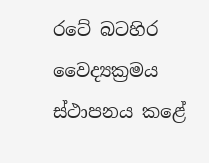රටේ බටහිර වෛද්‍යක්‍රමය ස්ථාපනය කළේ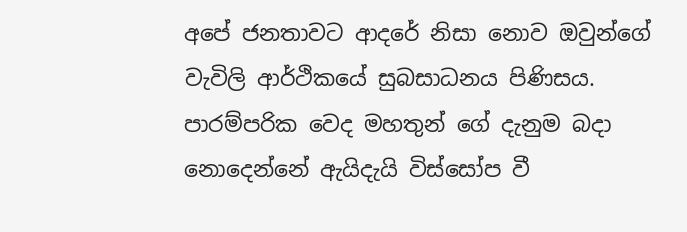අපේ ජනතාවට ආදරේ නිසා නොව ඔවුන්ගේ වැවිලි ආර්ථිකයේ සුබසාධනය පිණිසය. පාරම්පරික වෙද මහතුන් ගේ දැනුම බදා නොදෙන්නේ ඇයිදැයි විස්සෝප වී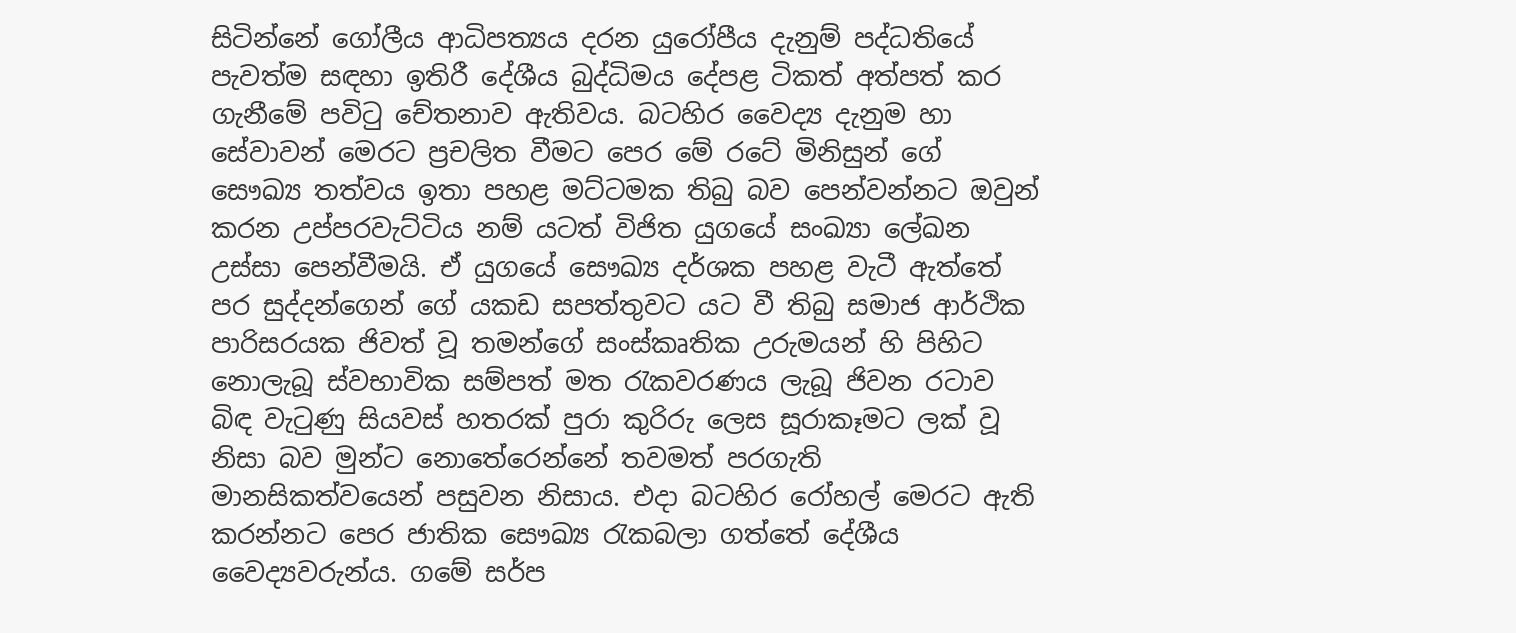සිටින්නේ ගෝලීය ආධිපත්‍යය දරන යුරෝපීය දැනුම් පද්ධතියේ පැවත්ම සඳහා ඉතිරී දේශීය බුද්ධිමය දේපළ ටිකත් අත්පත් කර ගැනීමේ පවිටු චේතනාව ඇතිවය. බටහිර වෛද්‍ය දැනුම හා සේවාවන් මෙරට ප්‍රචලිත වීමට පෙර මේ රටේ මිනිසුන් ගේ සෞඛ්‍ය තත්වය ඉතා පහළ මට්ටමක තිබු බව පෙන්වන්නට ඔවුන් කරන උප්පරවැට්ටිය නම් යටත් විජිත යුගයේ සංඛ්‍යා ලේඛන උස්සා පෙන්වීමයි. ඒ යුගයේ සෞඛ්‍ය දර්ශක පහළ වැටී ඇත්තේ පර සුද්දන්ගෙන් ගේ යකඩ සපත්තුවට යට වී තිබු සමාජ ආර්ථික පාරිසරයක ජිවත් වූ තමන්ගේ සංස්කෘතික උරුමයන් හි පිහිට නොලැබූ ස්වභාවික සම්පත් මත රැකවරණය ලැබූ ජිවන රටාව බිඳ වැටුණු සියවස් හතරක් පුරා කුරිරු ලෙස සූරාකෑමට ලක් වූ නිසා බව මුන්ට නොතේරෙන්නේ තවමත් පරගැති මානසිකත්වයෙන් පසුවන නිසාය. එදා බටහිර රෝහල් මෙරට ඇති කරන්නට පෙර ජාතික සෞඛ්‍ය රැකබලා ගත්තේ දේශීය වෛද්‍යවරුන්ය. ගමේ සර්ප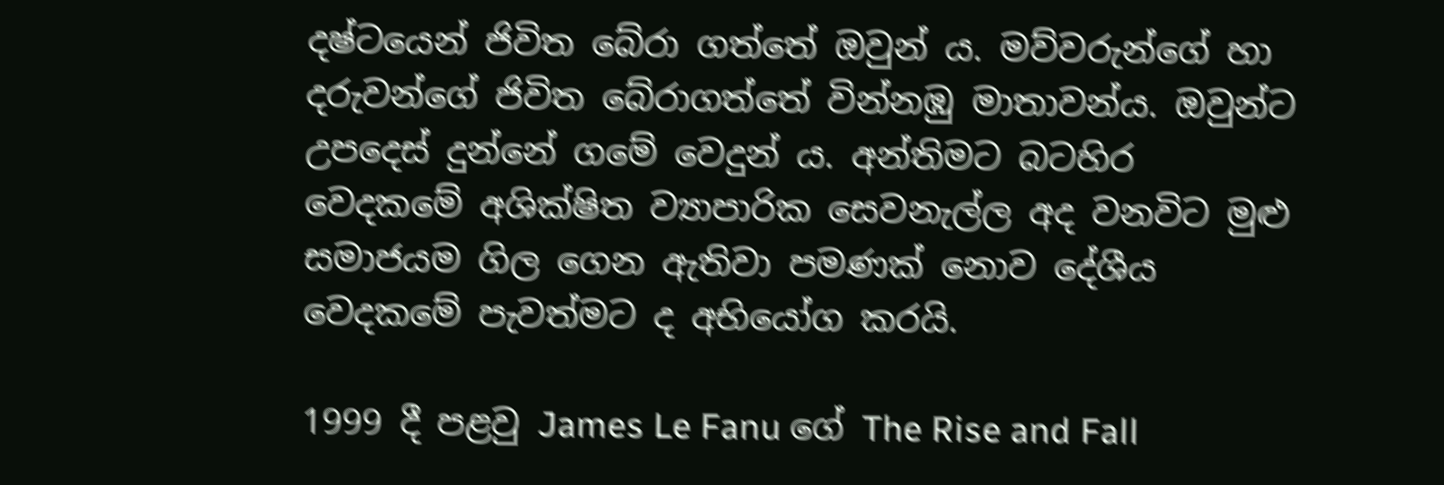දෂ්ටයෙන් ජිවිත බේරා ගත්තේ ඔවුන් ය. මව්වරුන්ගේ හා දරුවන්ගේ ජිවිත බේරාගත්තේ වින්නඹු මාතාවන්ය. ඔවුන්ට උපදෙස් දුන්නේ ගමේ වෙදුන් ය. අන්තිමට බටහිර වෙදකමේ අශික්ෂිත ව්‍යාපාරික සෙවනැල්ල අද වනවිට මුළු සමාජයම ගිල ගෙන ඇතිවා පමණක් නොව දේශීය වෙදකමේ පැවත්මට ද අභියෝග කරයි.

1999 දී පළවු James Le Fanu ගේ The Rise and Fall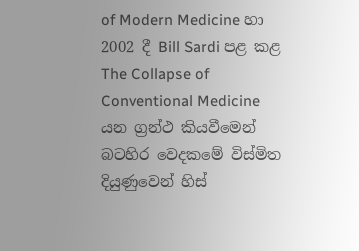of Modern Medicine හා 2002 දී Bill Sardi පළ කළ The Collapse of Conventional Medicine යන ග්‍රන්ථ කියවීමෙන් බටහිර වෙදකමේ විස්මිත දියුණුවෙන් හිස්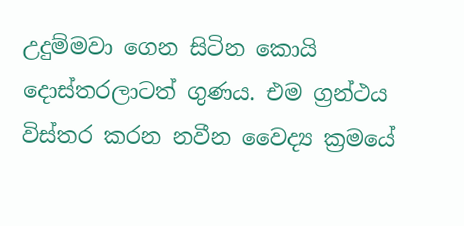උදුම්මවා ගෙන සිටින කොයි දොස්තරලාටත් ගුණය. එම ග්‍රන්ථය විස්තර කරන නවීන වෛද්‍ය ක්‍රමයේ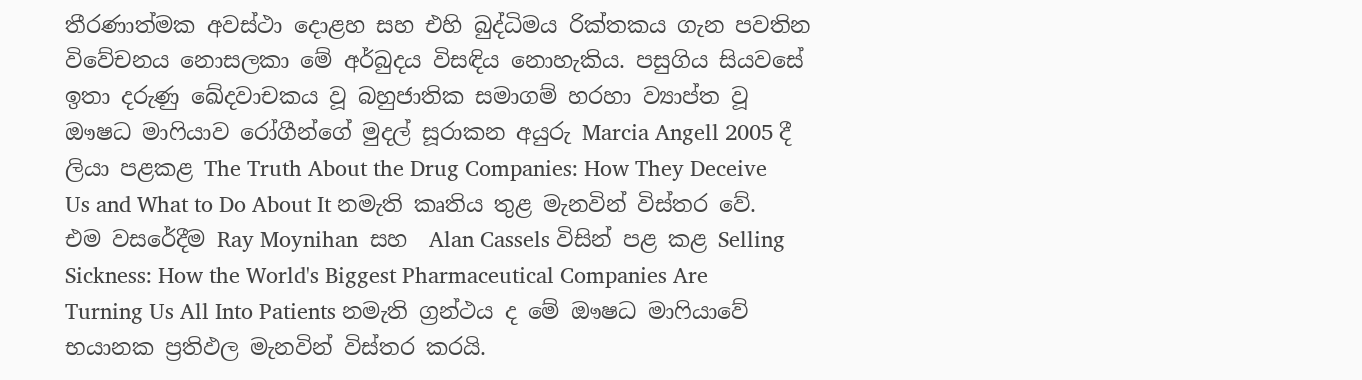තීරණාත්මක අවස්ථා දොළහ සහ එහි බුද්ධිමය රික්තකය ගැන පවතින විවේචනය නොසලකා මේ අර්බුදය විසඳිය නොහැකිය. පසුගිය සියවසේ ඉතා දරුණු ඛේදවාචකය වූ බහුජාතික සමාගම් හරහා ව්‍යාප්ත වූ ඖෂධ මාෆියාව රෝගීන්ගේ මුදල් සූරාකන අයුරු Marcia Angell 2005 දී ලියා පළකළ The Truth About the Drug Companies: How They Deceive Us and What to Do About It නමැති කෘතිය තුළ මැනවින් විස්තර වේ. එම වසරේදීම Ray Moynihan  සහ  Alan Cassels විසින් පළ කළ Selling Sickness: How the World's Biggest Pharmaceutical Companies Are Turning Us All Into Patients නමැති ග්‍රන්ථය ද මේ ඖෂධ මාෆියාවේ භයානක ප්‍රතිඵල මැනවින් විස්තර කරයි.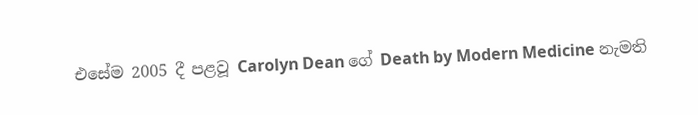එසේම 2005 දී පළවූ Carolyn Dean ගේ Death by Modern Medicine නැමති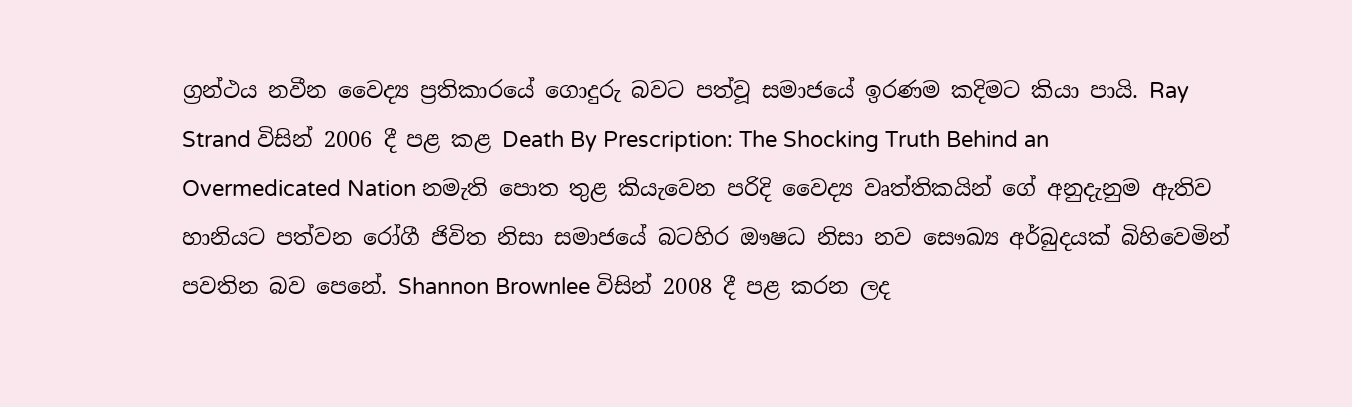ග්‍රන්ථය නවීන වෛද්‍ය ප්‍රතිකාරයේ ගොදුරු බවට පත්වූ සමාජයේ ඉරණම කදිමට කියා පායි. Ray Strand විසින් 2006 දී පළ කළ Death By Prescription: The Shocking Truth Behind an Overmedicated Nation නමැති පොත තුළ කියැවෙන පරිදි වෛද්‍ය වෘත්තිකයින් ගේ අනුදැනුම ඇතිව හානියට පත්වන රෝගී ජිවිත නිසා සමාජයේ බටහිර ඖෂධ නිසා නව සෞඛ්‍ය අර්බුදයක් බිහිවෙමින් පවතින බව පෙනේ. Shannon Brownlee විසින් 2008 දී පළ කරන ලද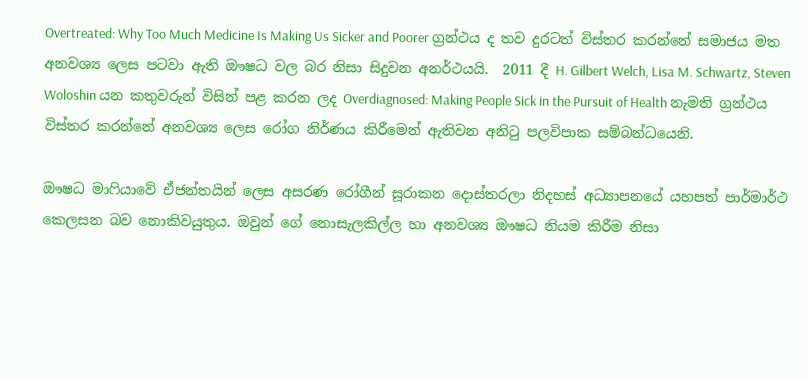Overtreated: Why Too Much Medicine Is Making Us Sicker and Poorer ග්‍රන්ථය ද තව දුරටත් විස්තර කරන්නේ සමාජය මත අනවශ්‍ය ලෙස පටවා ඇති ඖෂධ වල බර නිසා සිදුවන අනර්ථයයි.  2011 දී H. Gilbert Welch, Lisa M. Schwartz, Steven Woloshin යන කතුවරුන් විසින් පළ කරන ලද Overdiagnosed: Making People Sick in the Pursuit of Health නැමති ග්‍රන්ථය විස්තර කරන්නේ අනවශ්‍ය ලෙස රෝග නිර්ණය කිරීමෙන් ඇතිවන අනිටු පලවිපාක සම්බන්ධයෙනි.

ඖෂධ මාෆියාවේ ඒජන්තයින් ලෙස අසරණ රෝගීන් සූරාකන දොස්තරලා නිදහස් අධ්‍යාපනයේ යහපත් පාර්මාර්ථ කෙලසන බව නොකිවයුතුය. ඔවුන් ගේ නොසැලකිල්ල හා අනවශ්‍ය ඖෂධ නියම කිරීම නිසා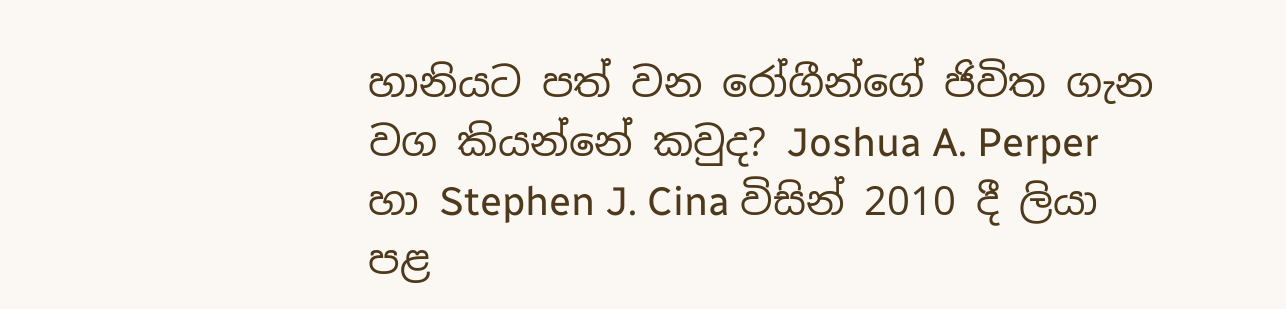හානියට පත් වන රෝගීන්ගේ ජිවිත ගැන වග කියන්නේ කවුද? Joshua A. Perper හා Stephen J. Cina විසින් 2010 දී ලියා පළ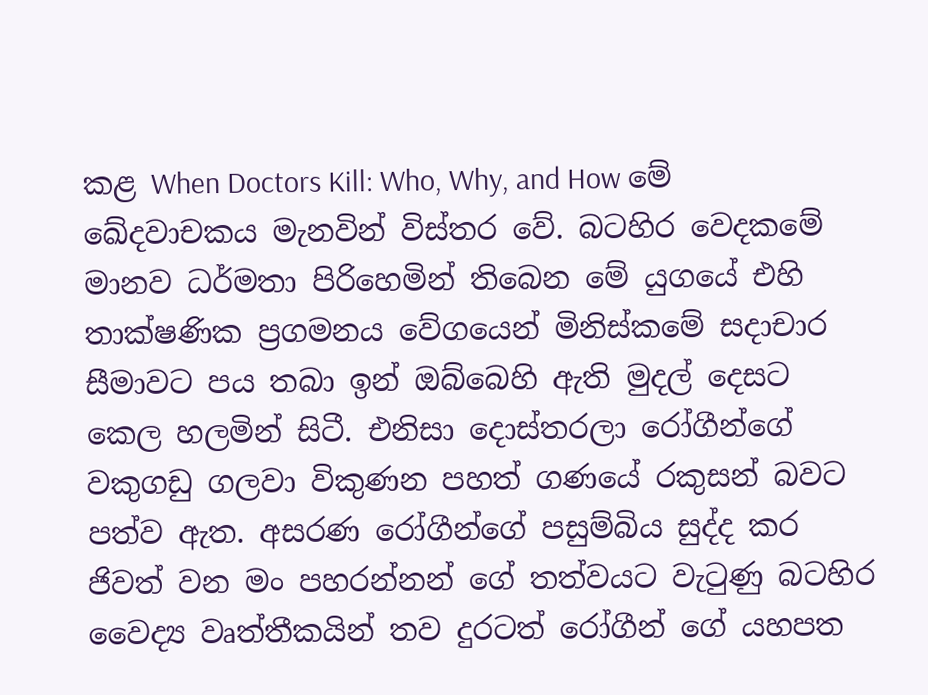කළ When Doctors Kill: Who, Why, and How මේ ඛේදවාචකය මැනවින් විස්තර වේ. බටහිර වෙදකමේ මානව ධර්මතා පිරිහෙමින් තිබෙන මේ යුගයේ එහි තාක්ෂණික ප්‍රගමනය වේගයෙන් මිනිස්කමේ සදාචාර සීමාවට පය තබා ඉන් ඔබ්බෙහි ඇති මුදල් දෙසට කෙල හලමින් සිටී. එනිසා දොස්තරලා රෝගීන්ගේ වකුගඩු ගලවා විකුණන පහත් ගණයේ රකුසන් බවට පත්ව ඇත. අසරණ රෝගීන්ගේ පසුම්බිය සුද්ද කර ජිවත් වන මං පහරන්නන් ගේ තත්වයට වැටුණු බටහිර වෛද්‍ය වෘත්තීකයින් තව දුරටත් රෝගීන් ගේ යහපත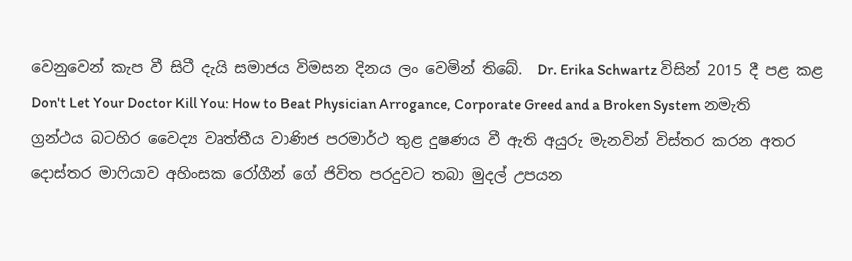වෙනුවෙන් කැප වී සිටී දැයි සමාජය විමසන දිනය ලං වෙමින් තිබේ.  Dr. Erika Schwartz විසින් 2015 දී පළ කළ Don't Let Your Doctor Kill You: How to Beat Physician Arrogance, Corporate Greed and a Broken System නමැති ග්‍රන්ථය බටහිර වෛද්‍ය වෘත්තීය වාණිජ පරමාර්ථ තුළ දුෂණය වී ඇති අයුරු මැනවින් විස්තර කරන අතර දොස්තර මාෆියාව අහිංසක රෝගීන් ගේ ජිවිත පරදුවට තබා මුදල් උපයන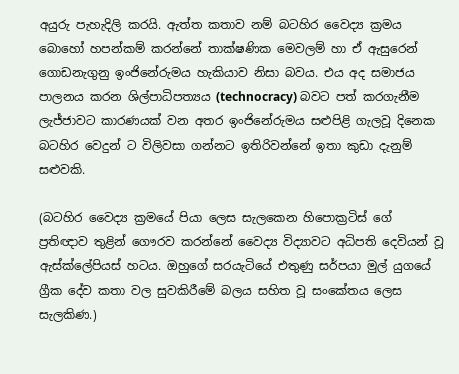අයුරු පැහැදිලි කරයි. ඇත්ත කතාව නම් බටහිර වෛද්‍ය ක්‍රමය බොහෝ හපන්කම් කරන්නේ තාක්ෂණික මෙවලම් හා ඒ ඇසුරෙන් ගොඩනැගුනු ඉංජිනේරුමය හැකියාව නිසා බවය. එය අද සමාජය පාලනය කරන ශිල්පාධිපත්‍යය (technocracy) බවට පත් කරගැනීම ලැජ්ජාවට කාරණයක් වන අතර ඉංජිනේරුමය සළුපිළි ගැලවූ දිනෙක බටහිර වෙදුන් ට විලිවසා ගන්නට ඉතිරිවන්නේ ඉතා කුඩා දැනුම් සළුවකි.

(බටහිර වෛද්‍ය ක්‍රමයේ පියා ලෙස සැලකෙන හිපොක්‍රටිස් ගේ ප්‍රතිඥාව තුළින් ගෞරව කරන්නේ වෛද්‍ය විද්‍යාවට අධිපති දෙවියන් වූ ඇස්ක්ලේපියස් හටය. ඔහුගේ සරයැටියේ එතුණු සර්පයා මුල් යුගයේ ග්‍රීක දේව කතා වල සුවකිරීමේ බලය සහිත වූ සංකේතය ලෙස සැලකිණ.)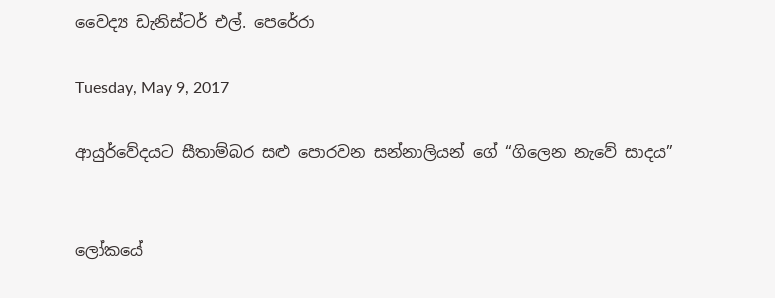වෛද්‍ය ඩැනිස්ටර් එල්. පෙරේරා

Tuesday, May 9, 2017

ආයුර්වේදයට සීතාම්බර සළු පොරවන සන්නාලියන් ගේ “ගිලෙන නැවේ සාදය”


ලෝකයේ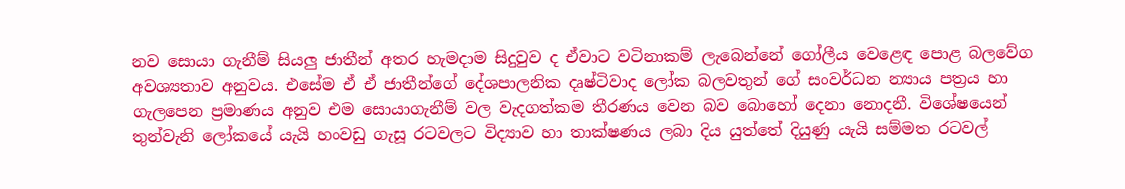නව සොයා ගැනීම් සියලු ජාතීන් අතර හැමදාම සිදුවුව ද ඒවාට වටිනාකම් ලැබෙන්නේ ගෝලීය වෙළෙඳ පොළ බලවේග අවශ්‍යතාව අනුවය. එසේම ඒ ඒ ජාතීන්ගේ දේශපාලනික දෘෂ්ටිවාද ලෝක බලවතුන් ගේ සංවර්ධන න්‍යාය පත්‍රය හා ගැලපෙන ප්‍රමාණය අනුව එම සොයාගැනීම් වල වැදගත්කම තීරණය වෙන බව බොහෝ දෙනා නොදනී. විශේෂයෙන් තුන්වැනි ලෝකයේ යැයි හංවඩු ගැසූ රටවලට විද්‍යාව හා තාක්ෂණය ලබා දිය යුත්තේ දියුණු යැයි සම්මත රටවල්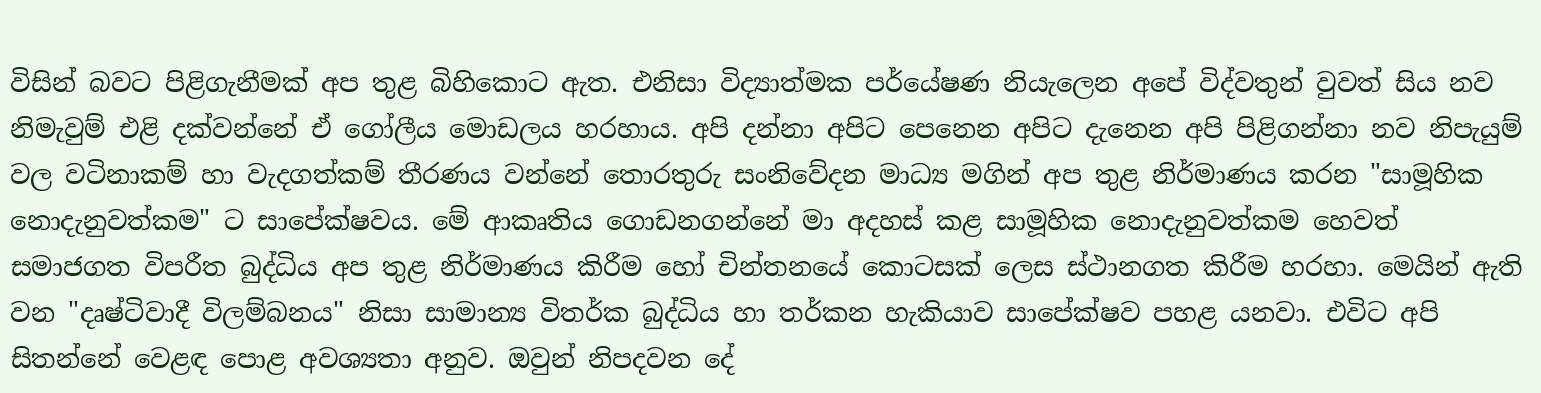විසින් බවට පිළිගැනීමක් අප තුළ බිහිකොට ඇත. එනිසා විද්‍යාත්මක පර්යේෂණ නියැලෙන අපේ විද්වතුන් වුවත් සිය නව නිමැවුම් එළි දක්වන්නේ ඒ ගෝලීය මොඩලය හරහාය. අපි දන්නා අපිට පෙනෙන අපිට දැනෙන අපි පිළිගන්නා නව නිපැයුම් වල වටිනාකම් හා වැදගත්කම් තීරණය වන්නේ තොරතුරු සංනිවේදන මාධ්‍ය මගින් අප තුළ නිර්මාණය කරන "සාමූහික නොදැනුවත්කම" ට සාපේක්ෂවය. මේ ආකෘතිය ගොඩනගන්නේ මා අදහස් කළ සාමූහික නොදැනුවත්කම හෙවත් සමාජගත විපරීත බුද්ධිය අප තුළ නිර්මාණය කිරීම හෝ චින්තනයේ කොටසක් ලෙස ස්ථානගත කිරීම හරහා. මෙයින් ඇති වන "දෘෂ්ටිවාදී විලම්බනය" නිසා සාමාන්‍ය විතර්ක බුද්ධිය හා තර්කන හැකියාව සාපේක්ෂව පහළ යනවා. එවිට අපි සිතන්නේ වෙළඳ පොළ අවශ්‍යතා අනුව. ඔවුන් නිපදවන දේ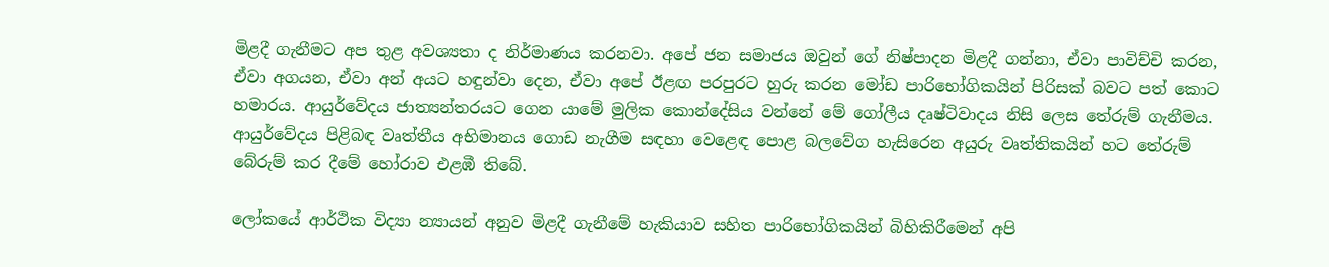මිළදී ගැනීමට අප තුළ අවශ්‍යතා ද නිර්මාණය කරනවා. අපේ ජන සමාජය ඔවුන් ගේ නිෂ්පාදන මිළදී ගන්නා, ඒවා පාවිච්චි කරන, ඒවා අගයන, ඒවා අන් අයට හඳුන්වා දෙන, ඒවා අපේ ඊළඟ පරපුරට හුරු කරන මෝඩ පාරිභෝගිකයින් පිරිසක් බවට පත් කොට හමාරය. ආයුර්වේදය ජාත්‍යන්තරයට ගෙන යාමේ මුලික කොන්දේසිය වන්නේ මේ ගෝලීය දෘෂ්ටිවාදය නිසි ලෙස තේරුම් ගැනීමය. ආයුර්වේදය පිළිබඳ වෘත්තීය අභිමානය ගොඩ නැගීම සඳහා වෙළෙඳ පොළ බලවේග හැසිරෙන අයුරු වෘත්තිකයින් හට තේරුම් බේරුම් කර දීමේ හෝරාව එළඹී තිබේ.

ලෝකයේ ආර්ථික විද්‍යා න්‍යායන් අනුව මිළදී ගැනීමේ හැකියාව සහිත පාරිභෝගිකයින් බිහිකිරීමෙන් අපි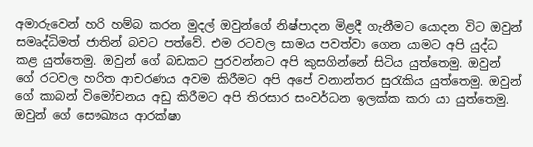අමාරුවෙන් හරි හම්බ කරන මුදල් ඔවුන්ගේ නිෂ්පාදන මිළදී ගැනීමට යොදන විට ඔවුන් සමෘද්ධිමත් ජාතින් බවට පත්වේ. එම රටවල සාමය පවත්වා ගෙන යාමට අපි යුද්ධ කළ යුත්තෙමු. ඔවුන් ගේ බඩකට පුරවන්නට අපි කුසගින්නේ සිටිය යුත්තෙමු. ඔවුන් ගේ රටවල හරිත ආචරණය අවම කිරීමට අපි අපේ වනාන්තර සුරැකිය යුත්තෙමු. ඔවුන් ගේ කාබන් විමෝචනය අඩු කිරීමට අපි තිරසාර සංවර්ධන ඉලක්ක කරා යා යුත්තෙමු. ඔවුන් ගේ සෞඛ්‍යය ආරක්ෂා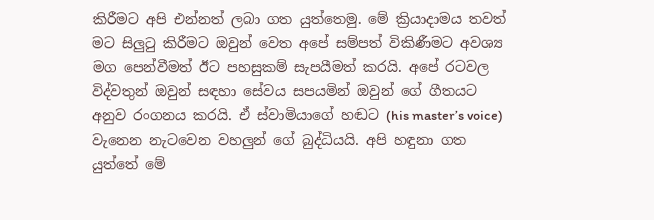කිරීමට අපි එන්නත් ලබා ගත යුත්තෙමු. මේ ක්‍රියාදාමය තවත් මට සිලුටු කිරීමට ඔවුන් වෙත අපේ සම්පත් විකිණීමට අවශ්‍ය මග පෙන්වීමත් ඊට පහසුකම් සැපයීමත් කරයි. අපේ රටවල විද්වතුන් ඔවුන් සඳහා සේවය සපයමින් ඔවුන් ගේ ගීතයට අනුව රංගනය කරයි. ඒ ස්වාමියාගේ හඬට (his master’s voice) වැනෙන නැටවෙන වහලුන් ගේ බුද්ධියයි. අපි හඳුනා ගත යුත්තේ මේ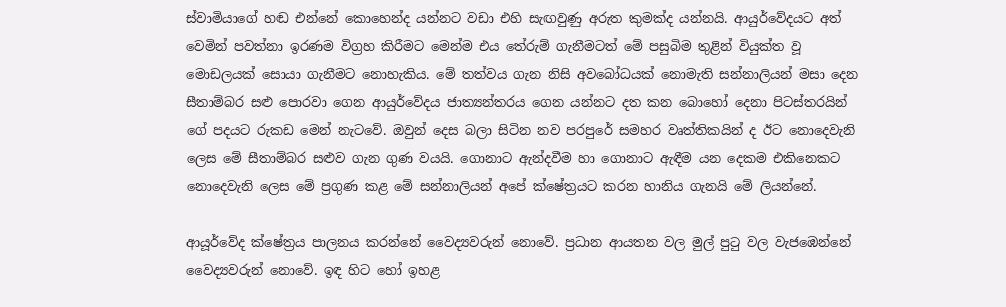ස්වාමියාගේ හඬ එන්නේ කොහෙන්ද යන්නට වඩා එහි සැඟවුණු අරුත කුමක්ද යන්නයි. ආයුර්වේදයට අත් වෙමින් පවත්නා ඉරණම විග්‍රහ කිරීමට මෙන්ම එය තේරුම් ගැනීමටත් මේ පසුබිම තුළින් වියුක්ත වූ මොඩලයක් සොයා ගැනීමට නොහැකිය. මේ තත්වය ගැන නිසි අවබෝධයක් නොමැති සන්නාලියන් මසා දෙන සීතාම්බර සළු පොරවා ගෙන ආයුර්වේදය ජාත්‍යන්තරය ගෙන යන්නට දත කන බොහෝ දෙනා පිටස්තරයින් ගේ පදයට රුකඩ මෙන් නැටවේ. ඔවුන් දෙස බලා සිටින නව පරපුරේ සමහර වෘත්තිකයින් ද ඊට නොදෙවැනි ලෙස මේ සීතාම්බර සළුව ගැන ගුණ වයයි. ගොනාට ඇන්දවීම හා ගොනාට ඇඳීම යන දෙකම එකිනෙකට නොදෙවැනි ලෙස මේ ප්‍රගුණ කළ මේ සන්නාලියන් අපේ ක්ෂේත්‍රයට කරන හානිය ගැනයි මේ ලියන්නේ.

ආයූර්වේද ක්ෂේත්‍රය පාලනය කරන්නේ වෛද්‍යවරුන් නොවේ. ප්‍රධාන ආයතන වල මුල් පුටු වල වැජඹෙන්නේ වෛද්‍යවරුන් නොවේ. ඉඳ හිට හෝ ඉහළ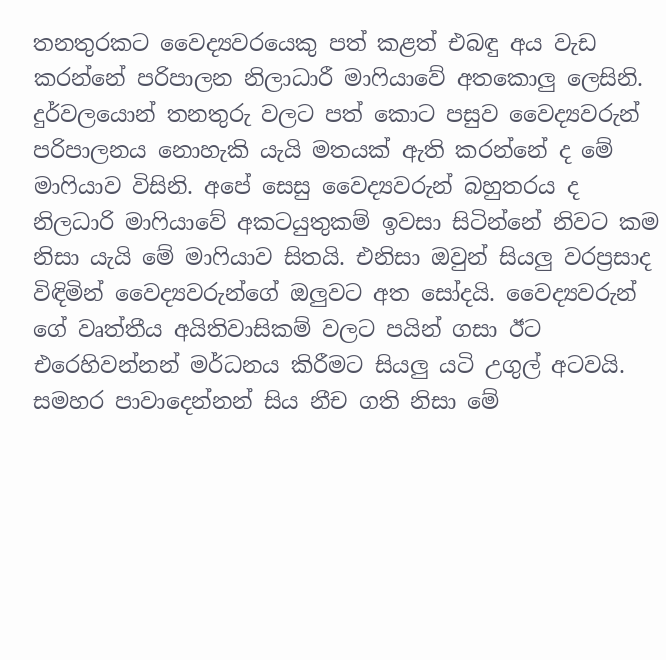තනතුරකට වෛද්‍යවරයෙකු පත් කළත් එබඳු අය වැඩ කරන්නේ පරිපාලන නිලාධාරී මාෆියාවේ අතකොලු ලෙසිනි. දුර්වලයොන් තනතුරු වලට පත් කොට පසුව වෛද්‍යවරුන් පරිපාලනය නොහැකි යැයි මතයක් ඇති කරන්නේ ද මේ මාෆියාව විසිනි. අපේ සෙසු වෛද්‍යවරුන් බහුතරය ද නිලධාරි මාෆියාවේ අකටයුතුකම් ඉවසා සිටින්නේ නිවට කම නිසා යැයි මේ මාෆියාව සිතයි. එනිසා ඔවුන් සියලු වරප්‍රසාද විඳිමින් වෛද්‍යවරුන්ගේ ඔලුවට අත සෝදයි. වෛද්‍යවරුන් ගේ වෘත්තීය අයිතිවාසිකම් වලට පයින් ගසා ඊට එරෙහිවන්නන් මර්ධනය කිරීමට සියලු යටි උගුල් අටව‍යි. සමහර පාවාදෙන්නන් සිය නීච ගති නිසා මේ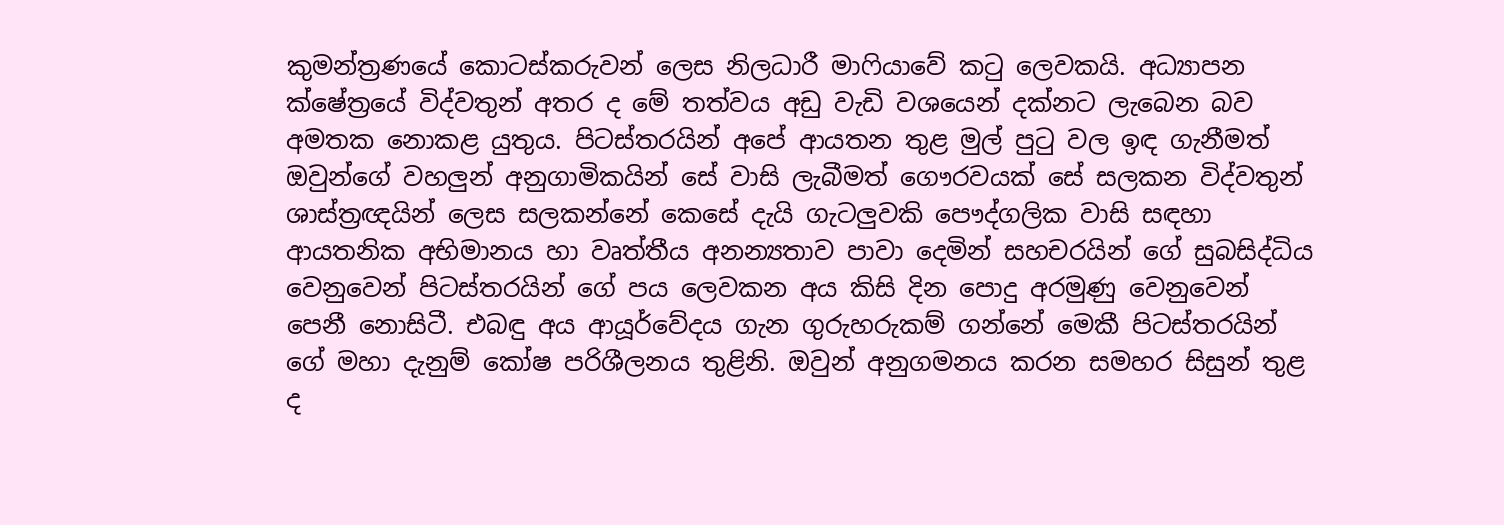කුමන්ත්‍රණයේ කොටස්කරුවන් ලෙස නිලධාරී මාෆියාවේ කටු ලෙවකයි. අධ්‍යාපන ක්ෂේත්‍රයේ විද්වතුන් අතර ද මේ තත්වය අඩු වැඩි වශයෙන් දක්නට ලැබෙන බව අමතක නොකළ යුතුය. පිටස්තරයින් අපේ ආයතන තුළ මුල් පුටු වල ඉඳ ගැනීමත් ඔවුන්ගේ වහලුන් අනුගාමිකයින් සේ වාසි ලැබීමත් ගෞරවයක් සේ සලකන විද්වතුන් ශාස්ත්‍රඥයින් ලෙස සලකන්නේ කෙසේ දැයි ගැටලුවකි පෞද්ගලික වාසි සඳහා ආයතනික අභිමානය හා වෘත්තීය අනන්‍යතාව පාවා දෙමින් සහචරයින් ගේ සුබසිද්ධිය වෙනුවෙන් පිටස්තරයින් ගේ පය ලෙවකන අය කිසි දින පොදු අරමුණු වෙනුවෙන් පෙනී නොසිටී. එබඳු අය ආයූර්වේදය ගැන ගුරුහරුකම් ගන්නේ මෙකී පිටස්තරයින් ගේ මහා දැනුම් කෝෂ පරිශීලනය තුළිනි. ඔවුන් අනුගමනය කරන සමහර සිසුන් තුළ ද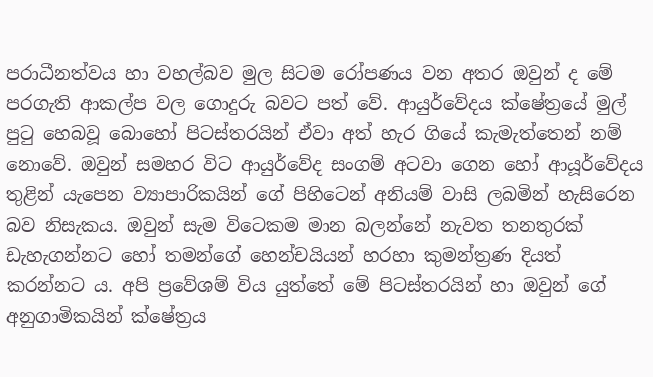පරාධීනත්වය හා වහල්බව මුල සිටම රෝපණය වන අතර ඔවුන් ද මේ පරගැති ආකල්ප වල ගොදුරු බවට පත් වේ. ආයුර්වේදය ක්ෂේත්‍රයේ මුල් පුටු හෙබවූ බොහෝ පිටස්තරයින් ඒවා අත් හැර ගියේ කැමැත්තෙන් නම් නොවේ. ඔවුන් සමහර විට ආයුර්වේද සංගම් අටවා ගෙන හෝ ආයූර්වේදය තුළින් යැපෙන ව්‍යාපාරිකයින් ගේ පිහිටෙන් අනියම් වාසි ලබමින් හැසිරෙන බව නිසැකය. ඔවුන් සැම විටෙකම මාන බලන්නේ නැවත තනතුරක් ඩැහැගන්නට හෝ තමන්ගේ හෙන්චයියන් හරහා කුමන්ත්‍රණ දියත් කරන්නට ය. අපි ප්‍රවේශම් විය යුත්තේ මේ පිටස්තරයින් හා ඔවුන් ගේ අනුගාමිකයින් ක්ෂේත්‍රය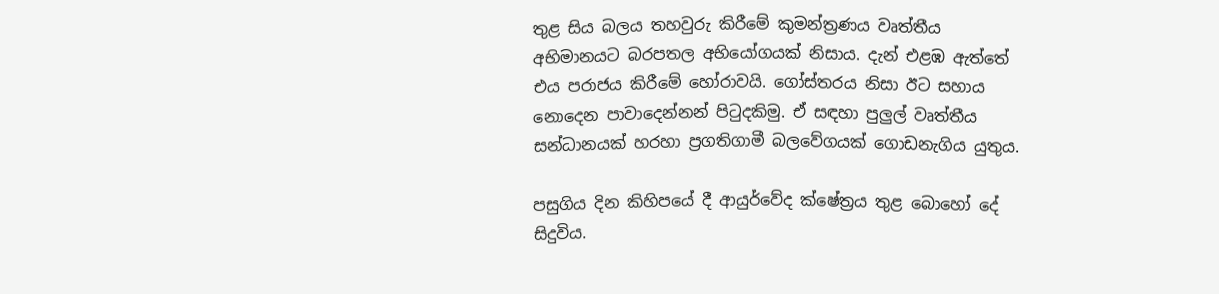තුළ සිය බලය තහවුරු කිරීමේ කුමන්ත්‍රණය වෘත්තීය අභිමානයට බරපතල අභියෝගයක් නිසාය. දැන් එළඹ ඇත්තේ එය පරාජය කිරීමේ හෝරාවයි. ගෝස්තරය නිසා ඊට සහාය නොදෙන පාවාදෙන්නන් පිටුදකිමු. ඒ සඳහා පුලුල් වෘත්තීය සන්ධානයක් හරහා ප්‍රගතිගාමී බලවේගයක් ගොඩනැගිය යුතුය.

පසුගිය දින කිහිපයේ දී ආයුර්වේද ක්ෂේත්‍රය තුළ බොහෝ දේ සිදුවිය.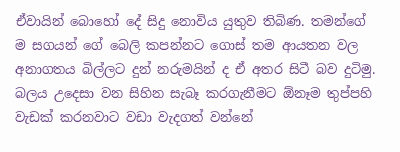ඒවායින් බොහෝ දේ සිදු නොවිය යුතුව තිබිණ. තමන්ගේ ම සගයන් ගේ බෙලි කපන්නට ගොස් තම ආයතන වල අනාගතය බිල්ලට දුන් නරුමයින් ද ඒ අතර සිටී බව දුටිමු. බලය උදෙසා වන සිහින සැබෑ කරගැනීමට ඕනෑම තුප්පහි වැඩක් කරනවාට වඩා වැදගත් වන්නේ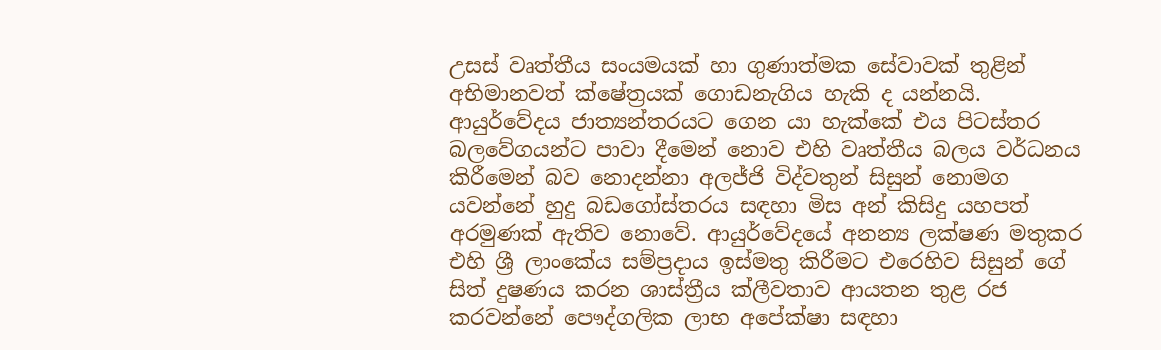උසස් වෘත්තීය සංයමයක් හා ගුණාත්මක සේවාවක් තුළින් අභිමානවත් ක්ෂේත්‍රයක් ගොඩනැගිය හැකි ද යන්නයි. ආයුර්වේදය ජාත්‍යන්තරයට ගෙන යා හැක්කේ එය පිටස්තර බලවේගයන්ට පාවා දීමෙන් නොව එහි වෘත්තීය බලය වර්ධනය කිරීමෙන් බව නොදන්නා අලජ්ජි විද්වතුන් සිසුන් නොමග යවන්නේ හුදු බඩගෝස්තරය සඳහා මිස අන් කිසිදු යහපත් අරමුණක් ඇතිව නොවේ. ආයුර්වේදයේ අනන්‍ය ලක්ෂණ මතුකර එහි ශ්‍රී ලාංකේය සම්ප්‍රදාය ඉස්මතු කිරීමට එරෙහිව සිසුන් ගේ සිත් දුෂණය කරන ශාස්ත්‍රීය ක්ලීවතාව ආයතන තුළ රජ කරවන්නේ පෞද්ගලික ලාභ අපේක්ෂා සඳහා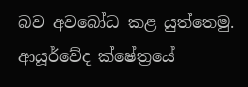බව අවබෝධ කළ යුත්තෙමු. ආයූර්වේද ක්ෂේත්‍රයේ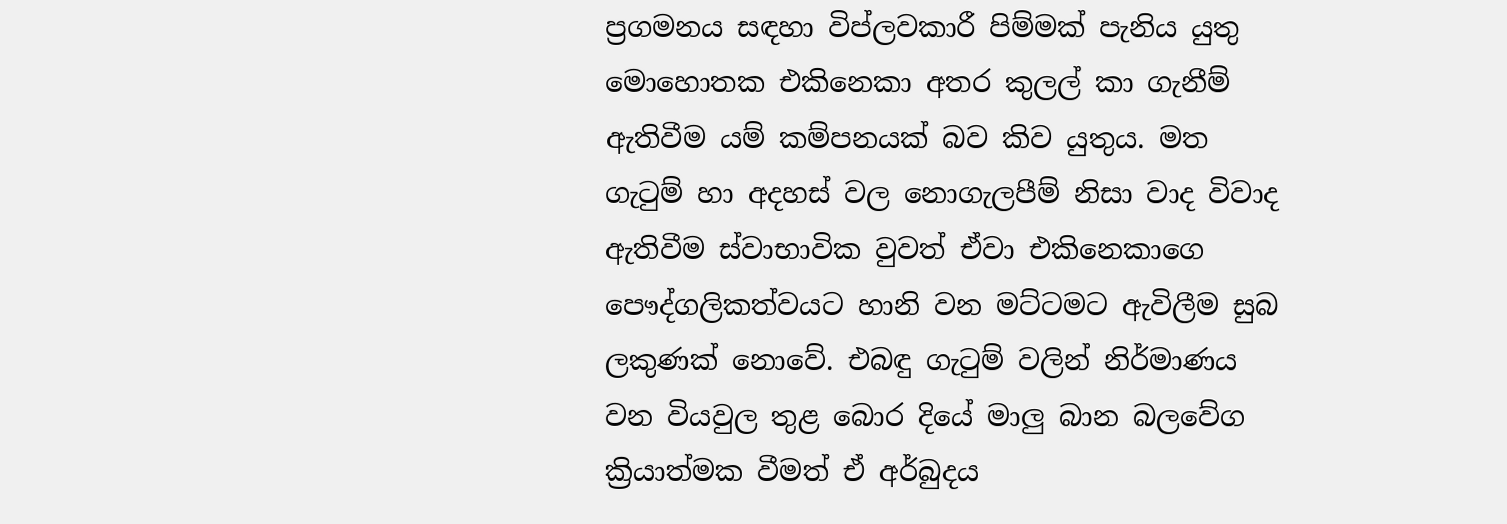ප්‍රගමනය සඳහා විප්ලවකාරී පිම්මක් පැනිය යුතු මොහොතක එකිනෙකා අතර කුලල් කා ගැනීම් ඇතිවීම යම් කම්පනයක් බව කිව යුතුය. මත ගැටුම් හා අදහස් වල නොගැලපීම් නිසා වාද විවාද ඇතිවීම ස්වාභාවික වුවත් ඒවා එකිනෙකාගෙ පෞද්ගලිකත්වයට හානි වන මට්ටමට ඇවිලීම සුබ ලකුණක් නොවේ. එබඳු ගැටුම් වලින් නිර්මාණය වන වියවුල තුළ බොර දියේ මාලු බාන බලවේග ක්‍රියාත්මක වීමත් ඒ අර්බුදය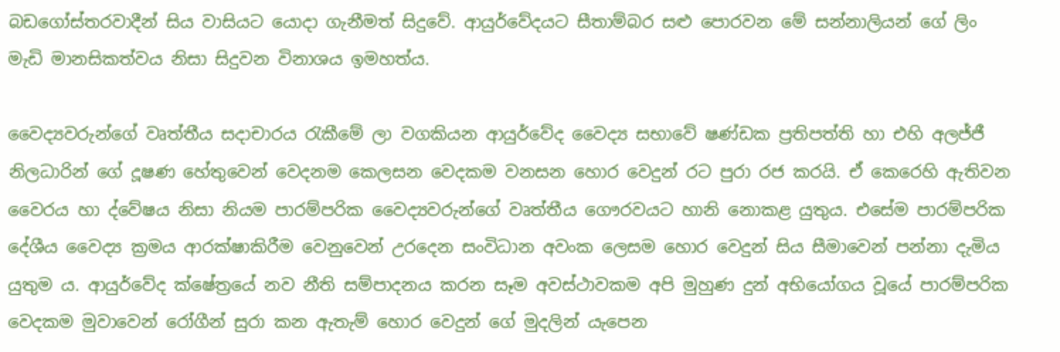බඩගෝස්‍තරවාදීන් සිය වාසියට යොදා ගැනීමත් සිදුවේ. ආයුර්වේදයට සීතාම්බර සළු පොරවන මේ සන්නාලියන් ගේ ලිං මැඩි මානසිකත්වය නිසා සිදුවන විනාශය ඉමහත්ය.

වෛද්‍යවරුන්ගේ වෘත්තීය සදාචාරය රැකීමේ ලා වගකියන ආයුර්වේද වෛද්‍ය සභාවේ ෂණ්ඩක ප්‍රතිපත්‍ති හා එහි අලජ්ජී නිලධාරින් ගේ දූෂණ හේතුවෙන් වෙදනම කෙලසන වෙදකම වනසන හොර වෙදුන් රට පුරා රජ කරයි. ඒ කෙරෙහි ඇතිවන වෛරය හා ද්වේෂය නිසා නියම පාරම්පරික වෛද්‍යවරුන්ගේ වෘත්තීය ගෞරවයට හානි නොකළ යුතුය. එසේම පාරම්පරික දේශීය වෛද්‍ය ක්‍රමය ආරක්ෂාකිරීම වෙනුවෙන් උරදෙන සංවිධාන අවංක ලෙසම හොර වෙදුන් සිය සීමාවෙන් පන්නා දැමිය යුතුම ය. ආයුර්වේද ක්ෂේත්‍රයේ නව නීති සම්පාදනය කරන සෑම අවස්ථාවකම අපි මුහුණ දුන් අභියෝගය වූයේ පාරම්පරික වෙදකම මුවාවෙන් රෝගීන් සුරා කන ඇතැම් හොර වෙදුන් ගේ මුදලින් යැපෙන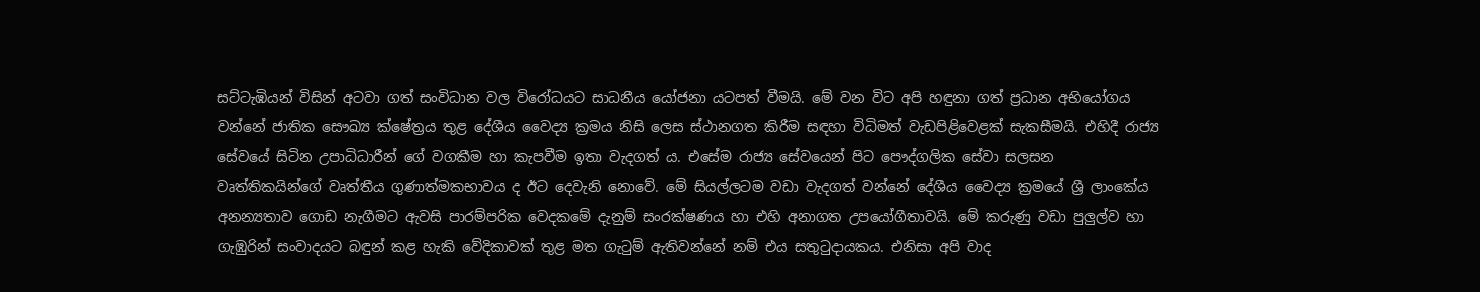සට්ටැඹියන් විසින් අටවා ගත් සංවිධාන වල විරෝධයට සාධනීය යෝජනා යටපත් වීමයි. මේ වන විට අපි හඳුනා ගත් ප්‍රධාන අභියෝගය වන්නේ ජාතික සෞඛ්‍ය ක්ෂේත්‍රය තුළ දේශීය වෛද්‍ය ක්‍රමය නිසි ලෙස ස්ථානගත කිරීම සඳහා විධිමත් වැඩපිළිවෙළක් සැකසීමයි. එහිදී රාජ්‍ය සේවයේ සිටින උපාධිධාරීන් ගේ වගකීම හා කැපවීම ඉතා වැදගත් ය. එසේම රාජ්‍ය සේවයෙන් පිට පෞද්ගලික සේවා සලසන වෘත්තිකයින්ගේ වෘත්තීය ගුණාත්මකභාවය ද ඊට දෙවැනි නොවේ. මේ සියල්ලටම වඩා වැදගත් වන්නේ දේශීය වෛද්‍ය ක්‍රමයේ ශ්‍රී ලාංකේය අනන්‍යතාව ගොඩ නැගීමට ඇවසි පාරම්පරික වෙදකමේ දැනුම් සංරක්ෂණය හා එහි අනාගත උපයෝගීතාවයි. මේ කරුණු වඩා පුලුල්ව හා ගැඹුරින් සංවාදයට බඳුන් කළ හැකි වේදිකාවක් තුළ මත ගැටුම් ඇතිවන්නේ නම් එය සතුටුදායකය. එනිසා අපි වාද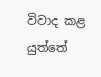විවාද කළ යුත්තේ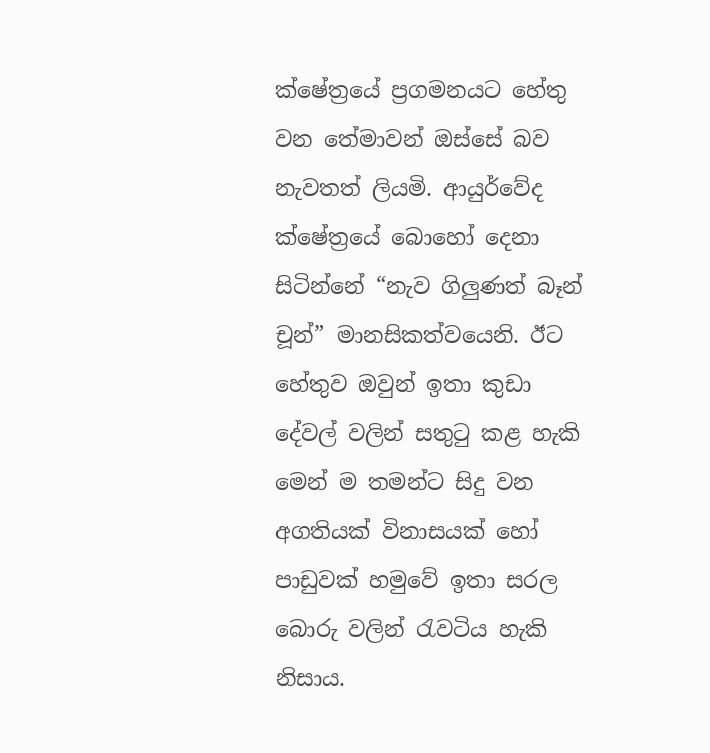ක්ෂේත්‍රයේ ප්‍රගමනයට හේතු වන තේමාවන් ඔස්සේ බව නැවතත් ලියමි. ආයුර්වේද ක්ෂේත්‍රයේ බොහෝ දෙනා සිටින්නේ “නැව ගිලුණත් බෑන් චූන්” මානසිකත්වයෙනි. ඊට හේතුව ඔවුන් ඉතා කුඩා දේවල් වලින් සතුටු කළ හැකි මෙන් ම තමන්ට සිදු වන අගතියක් විනාසයක් හෝ පාඩුවක් හමුවේ ඉතා සරල බොරු වලින් රැවටිය හැකි නිසාය.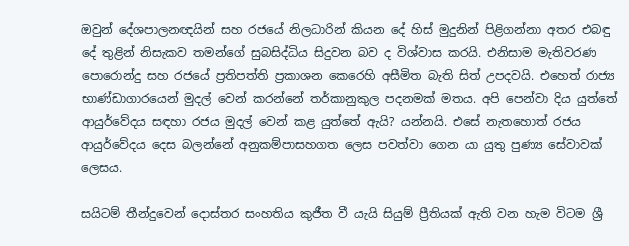ඔවුන් දේශපාලනඥයින් සහ රජයේ නිලධාරින් කියන දේ හිස් මුදුනින් පිළිගන්නා අතර එබඳු දේ තුළින් නිසැකව තමන්ගේ සුබසිද්ධිය සිදුවන බව ද විශ්වාස කරයි. එනිසාම මැතිවරණ පොරොන්දු සහ රජයේ ප්‍රතිපත්ති ප්‍රකාශන කෙරෙහි අසීමිත බැති සිත් උපදවයි. එහෙත් රාජ්‍ය භාණ්ඩාගාරයෙන් මුදල් වෙන් කරන්නේ තර්කානුකුල පදනමක් මතය. අපි පෙන්වා දිය යුත්තේ ආයුර්වේදය සඳහා රජය මුදල් වෙන් කළ යුත්තේ ඇයි? යන්නයි. එසේ නැතහොත් රජය ආයුර්වේදය දෙස බලන්නේ අනුකම්පාසහගත ලෙස පවත්වා ගෙන යා යුතු පුණ්‍ය සේවාවක් ලෙසය.

සයිටම් තීන්දුවෙන් දොස්තර සංහතිය කුජීත වී යැයි සියුම් ප්‍රීතියක් ඇති වන හැම විටම ශ්‍රී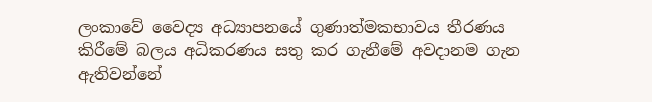ලංකාවේ වෛද්‍ය අධ්‍යාපනයේ ගුණාත්මකභාවය තීරණය කිරීමේ බලය අධිකරණය සතු කර ගැනීමේ අවදානම ගැන ඇතිවන්නේ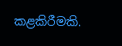කළකිරීමකි.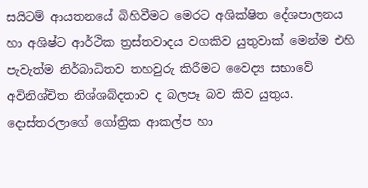සයිටම් ආයතනයේ බිහිවීමට මෙරට අශික්ෂිත දේශපාලනය හා අශිෂ්ට ආර්ථික ත්‍රස්තවාදය වගකිව යුතුවාක් මෙන්ම එහි පැවැත්ම නිර්බාධිතව තහවුරු කිරීමට වෛද්‍ය සභාවේ අවිනිශ්චිත නිශ්ශබ්දතාව ද බලපෑ බව කිව යුතුය. දොස්තරලාගේ ගෝත්‍රික ආකල්ප හා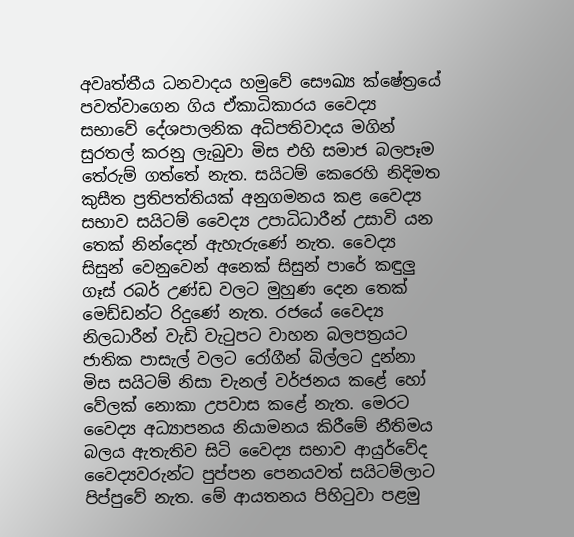අවෘත්තීය ධනවාදය හමුවේ සෞඛ්‍ය ක්ෂේත්‍රයේ පවත්වාගෙන ගිය ඒකාධිකාරය වෛද්‍ය සභාවේ දේශපාලනික අධිපතිවාදය මගින් සුරතල් කරනු ලැබුවා මිස එහි සමාජ බලපෑම තේරුම් ගත්තේ නැත. සයිටම් කෙරෙහි නිදිමත කුසීත ප්‍රතිපත්තියක් අනුගමනය කළ වෛද්‍ය සභාව සයිටම් වෛද්‍ය උපාධිධාරීන් උසාවි යන තෙක් නින්දෙන් ඇහැරුණේ නැත. වෛද්‍ය සිසුන් වෙනුවෙන් අනෙක් සිසුන් පාරේ කඳුලු ගෑස් රබර් උණ්ඩ වලට මුහුණ දෙන තෙක් මෙඩ්ඩන්ට රිදුණේ නැත. රජයේ වෛද්‍ය නිලධාරීන් වැඩි වැටුපට වාහන බලපත්‍රයට ජාතික පාසැල් වලට රෝගීන් බිල්ලට දුන්නා මිස සයිටම් නිසා චැනල් වර්ජනය කළේ හෝ වේලක් නොකා උපවාස කළේ නැත. මෙරට වෛද්‍ය අධ්‍යාපනය නියාමනය කිරීමේ නීතිමය බලය ඇතැතිව සිටි වෛද්‍ය සභාව ආයුර්වේද වෛද්‍යවරුන්ට පුප්පන පෙනයවත් සයිටම්ලාට පිප්පුවේ නැත. මේ ආයතනය පිහිටුවා පළමු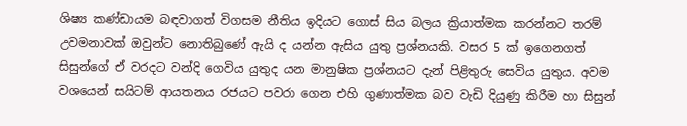ශිෂ්‍ය කණ්ඩායම බඳවාගත් විගසම නීතිය ඉදියට ගොස් සිය බලය ක්‍රියාත්මක කරන්නට තරම් උවමනාවක් ඔවුන්ට නොතිබුණේ ඇයි ද යන්න ඇසිය යුතු ප්‍රශ්නයකි. වසර 5 ක් ඉගෙනගත් සිසුන්ගේ ඒ වරදට වන්දි ගෙවිය යුතුද යන මානුෂික ප්‍රශ්නයට දැන් පිළිතුරු සෙවිය යුතුය. අවම වශයෙන් සයිටම් ආයතනය රජයට පවරා ගෙන එහි ගුණාත්මක බව වැඩි දියුණු කිරීම හා සිසුන්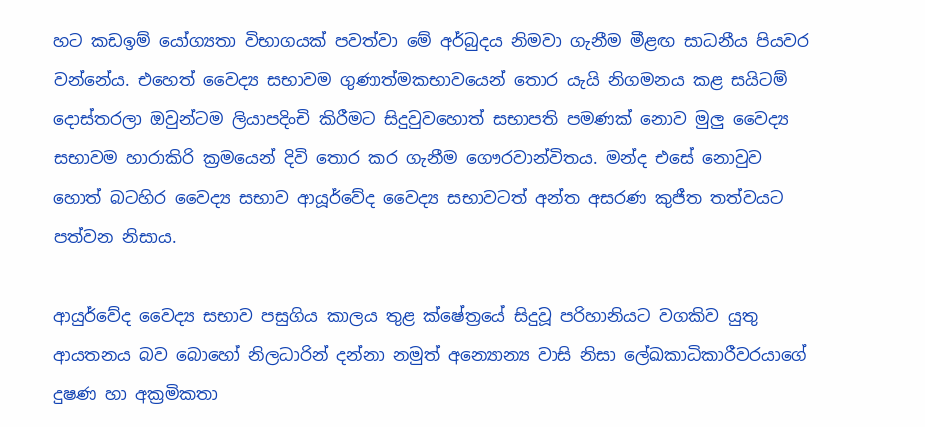හට කඩඉම් යෝග්‍යතා විභාගයක් පවත්වා මේ අර්බුදය නිමවා ගැනීම මීළඟ සාධනීය පියවර වන්නේය. එහෙත් වෛද්‍ය සභාවම ගුණාත්මකභාවයෙන් තොර යැයි නිගමනය කළ සයිටම් දොස්‍තරලා ඔවුන්ටම ලියාපදිංචි කිරීමට සිදුවුවහොත් සභාපති පමණක් නොව මුලු වෛද්‍ය සභාවම හාරාකිරි ක්‍රමයෙන් දිවි තොර කර ගැනීම ගෞරවාන්විතය. මන්ද එසේ නොවුව හොත් බටහිර වෛද්‍ය සභාව ආයූර්වේද වෛද්‍ය සභාවටත් අන්ත අසරණ කුජීත තත්වයට පත්වන නිසාය.

ආයුර්වේද වෛද්‍ය සභාව පසුගිය කාලය තුළ ක්ෂේත්‍රයේ සිදුවූ පරිහානියට වගකිව යුතු ආයතනය බව බොහෝ නිලධාරින් දන්නා නමුත් අන්‍යොන්‍ය වාසි නිසා ලේඛකාධිකාරීවරයාගේ දුෂණ හා අක්‍රමිකතා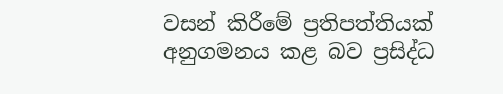වසන් කිරීමේ ප්‍රතිපත්තියක් අනුගමනය කළ බව ප්‍රසිද්ධ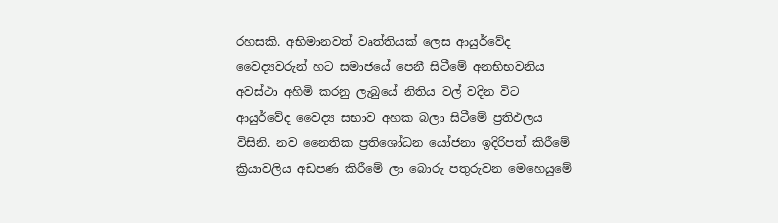රහසකි. අභිමානවත් වෘත්තියක් ලෙස ආයුර්වේද වෛද්‍යවරුන් හට සමාජයේ පෙනී සිටීමේ අනභිභවනිය අවස්ථා අහිමි කරනු ලැබුයේ නිතිය වල් වදින විට ආයුර්වේද වෛද්‍ය සභාව අහක බලා සිටීමේ ප්‍රතිඵලය විසිනි. නව නෛතික ප්‍රතිශෝධන යෝජනා ඉදිරිපත් කිරීමේ ක්‍රියාවලිය අඩපණ කිරීමේ ලා බොරු පතුරුවන මෙහෙයුමේ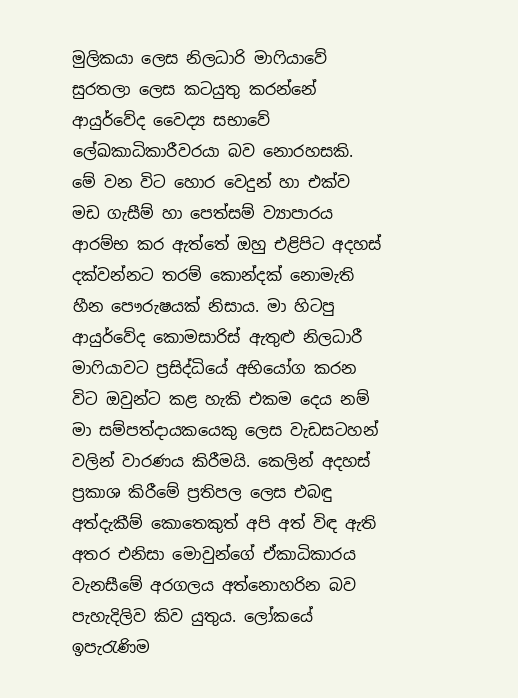මුලිකයා ලෙස නිලධාරි මාෆියාවේ සුරතලා ලෙස කටයුතු කරන්නේ ආයුර්වේද වෛද්‍ය සභාවේ ලේඛකාධිකාරීවරයා බව නොරහසකි. මේ වන විට හොර වෙදුන් හා එක්ව මඩ ගැසීම් හා පෙත්සම් ව්‍යාපාරය ආරම්භ කර ඇත්තේ ඔහු එළිපිට අදහස් දක්වන්නට තරම් කොන්දක් නොමැති හීන පෞරුෂයක් නිසාය. මා හිටපු ආයුර්වේද කොමසාරිස් ඇතුළු නිලධාරී මාෆියාවට ප්‍රසිද්ධියේ අභියෝග කරන විට ඔවුන්ට කළ හැකි එකම දෙය නම් මා සම්පත්දායකයෙකු ලෙස වැඩසටහන් වලින් වාරණය කිරීමයි. කෙලින් අදහස් ප්‍රකාශ කිරීමේ ප්‍රතිපල ලෙස එබඳු අත්දැකීම් කොතෙකුත් අපි අත් විඳ ඇති අතර එනිසා මොවුන්ගේ ඒකාධිකාරය වැනසීමේ අරගලය අත්නොහරින බව පැහැදිලිව කිව යුතුය. ලෝකයේ ඉපැරැණිම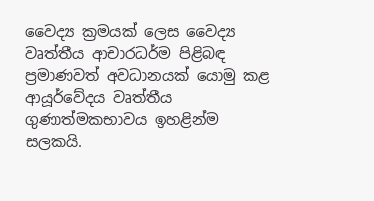වෛද්‍ය ක්‍රමයක් ලෙස වෛද්‍ය වෘත්තීය ආචාරධර්ම පිළිබඳ ප්‍රමාණවත් අවධානයක් යොමු කළ ආයූර්වේදය වෘත්තීය ගුණාත්මකභාවය ඉහළින්ම සලකයි.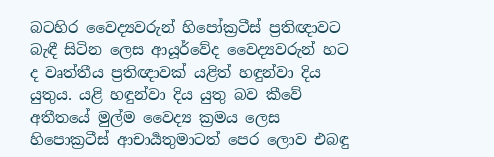බටහිර වෛද්‍යවරුන් හිපෝක්‍රටීස් ප්‍රතිඥාවට බැඳී සිටින ලෙස ආයූර්වේද වෛද්‍යවරුන් හට ද වෘත්තීය ප්‍රතිඥාවක් යළිත් හඳුන්වා දිය යුතුය. යළි හඳුන්වා දිය යුතු බව කීවේ අතීතයේ මුල්ම වෛද්‍ය ක්‍රමය ලෙස හිපොක්‍රටීස් ආචාර්‍යතුමාටත් පෙර ලොව එබඳු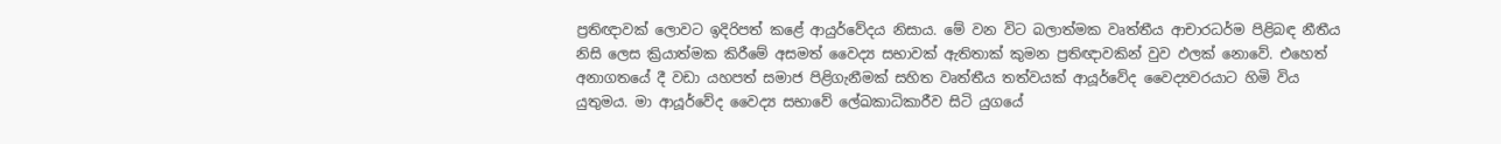ප්‍රතිඥාවක් ලොවට ඉදිරිපත් කළේ ආයුර්වේදය නිසාය. මේ වන විට බලාත්මක වෘත්තීය ආචාරධර්ම පිළිබඳ නීතීය නිසි ලෙස ක්‍රියාත්මක කිරීමේ අසමත් වෛද්‍ය සභාවක් ඇතිතාක් කුමන ප්‍රතිඥාවකින් වුව ඵලක් නොවේ. එහෙත් අනාගතයේ දී වඩා යහපත් සමාජ පිළිගැනීමක් සහිත වෘත්තීය තත්වයක් ආයූර්වේද වෛද්‍යවරයාට හිමි විය යුතුමය. මා ආයූර්වේද වෛද්‍ය සභාවේ ලේඛකාධිකාරීව සිටි යුගයේ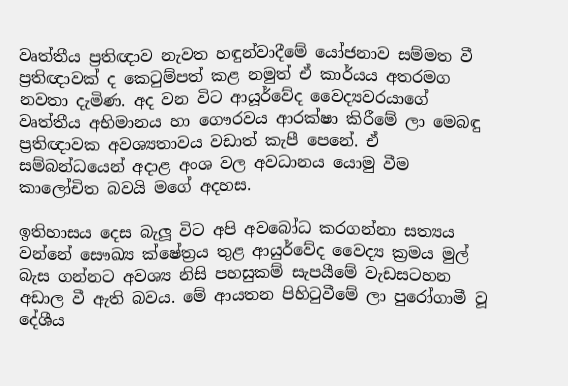වෘත්තීය ප්‍රතිඥාව නැවත හඳුන්වාදීමේ යෝජනාව සම්මත වී ප්‍රතිඥාවක් ද කෙටුම්පත් කළ නමුත් ඒ කාර්යය අතරමග නවතා දැමිණ. අද වන විට ආයූර්වේද වෛද්‍යවරයාගේ වෘත්තීය අභිමානය හා ගෞරවය ආරක්ෂා කිරීමේ ලා මෙබඳු ප්‍රතිඥාවක අවශ්‍යතාවය වඩාත් කැපී පෙනේ. ඒ සම්බන්ධයෙන් අදාළ අංශ වල අවධානය යොමු වීම කාලෝචිත බවයි මගේ අදහස.

ඉතිහාසය දෙස බැලූ විට අපි අවබෝධ කරගන්නා සත්‍යය වන්නේ සෞඛ්‍ය ක්ෂේත්‍රය තුළ ආයුර්වේද වෛද්‍ය ක්‍රමය මුල් බැස ගන්නට අවශ්‍ය නිසි පහසුකම් සැපයීමේ වැඩසටහන අඩාල වී ඇති බවය. මේ ආයතන පිහිටුවීමේ ලා පුරෝගාමී වූ දේශීය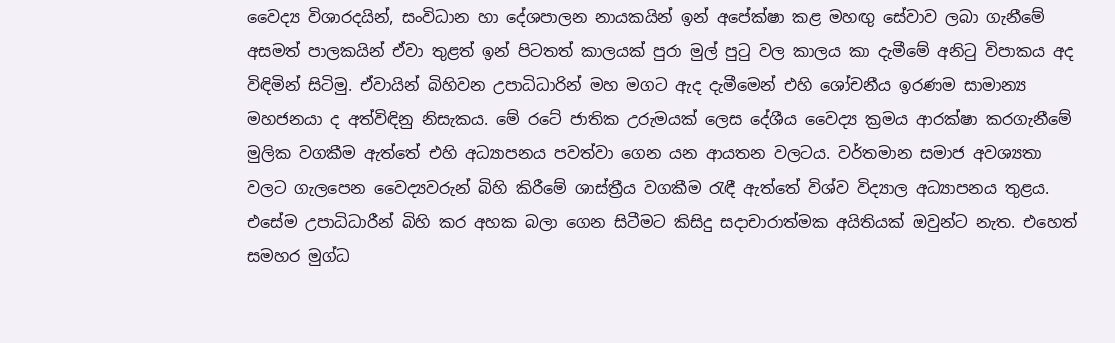වෛද්‍ය විශාරදයින්, සංවිධාන හා දේශපාලන නායකයින් ඉන් අපේක්ෂා කළ මහඟු සේවාව ලබා ගැනීමේ අසමත් පාලකයින් ඒවා තුළත් ඉන් පිටතත් කාලයක් පුරා මුල් පුටු වල කාලය කා දැමීමේ අනිටු විපාකය අද විඳිමින් සිටිමු. ඒවායින් බිහිවන උපාධිධාරින් මහ මගට ඇද දැමීමෙන් එහි ශෝචනීය ඉරණම සාමාන්‍ය මහජනයා ද අත්විඳිනු නිසැකය. මේ රටේ ජාතික උරුමයක් ලෙස දේශීය වෛද්‍ය ක්‍රමය ආරක්ෂා කරගැනීමේ මුලික වගකීම ඇත්තේ එහි අධ්‍යාපනය පවත්වා ගෙන යන ආයතන වලටය. වර්තමාන සමාජ අවශ්‍යතා වලට ගැලපෙන වෛද්‍යවරුන් බිහි කිරීමේ ශාස්ත්‍රීය වගකීම රැඳී ඇත්තේ විශ්ව විද්‍යාල අධ්‍යාපනය තුළය. එසේම උපාධිධාරීන් බිහි කර අහක බලා ගෙන සිටීමට කිසිදු සදාචාරාත්මක අයිතියක් ඔවුන්ට නැත. එහෙත් සමහර මුග්ධ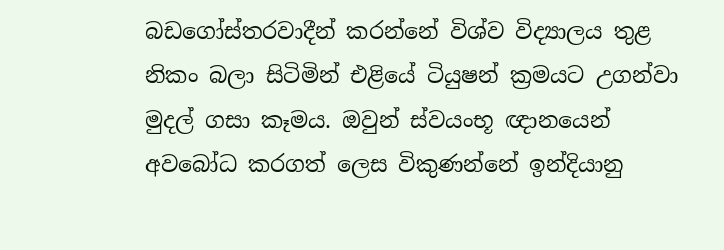බඩගෝස්තරවාදීන් කරන්නේ විශ්ව විද්‍යාලය තුළ නිකං බලා සිටිමින් එළියේ ටියුෂන් ක්‍රමයට උගන්වා මුදල් ගසා කෑමය. ඔවුන් ස්වයංභූ ඥානයෙන් අවබෝධ කරගත් ලෙස විකුණන්නේ ඉන්දියානු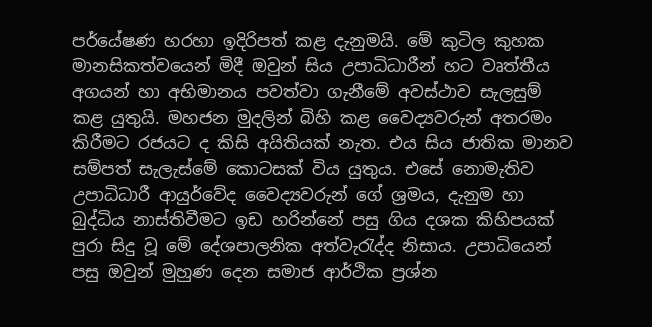පර්යේෂණ හරහා ඉදිරිපත් කළ දැනුමයි. මේ කුටිල කුහක මානසිකත්වයෙන් මිදී ඔවුන් සිය උපාධිධාරීන් හට වෘත්තීය අගයන් හා අභිමානය පවත්වා ගැනීමේ අවස්ථාව සැලසුම් කළ යුතුයි. මහජන මුදලින් බිහි කළ වෛද්‍යවරුන් අතරමං කිරීමට රජයට ද කිසි අයිතියක් නැත. එය සිය ජාතික මානව සම්පත් සැලැස්මේ කොටසක් විය යුතුය. එසේ නොමැතිව උපාධිධාරී ආයුර්වේද වෛද්‍යවරුන් ගේ ශ්‍රමය, දැනුම හා බුද්ධිය නාස්තිවීමට ඉඩ හරින්නේ පසු ගිය දශක කිහිපයක් පුරා සිදු වූ මේ දේශපාලනික අත්වැරැද්ද නිසාය. උපාධියෙන් පසු ඔවුන් මුහුණ දෙන සමාජ ආර්ථික ප්‍රශ්න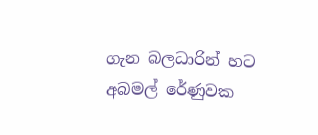ගැන බලධාරින් හට අබමල් රේණුවක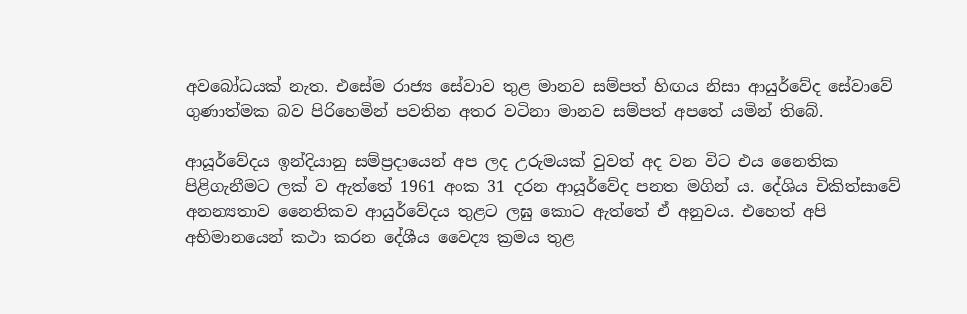අවබෝධයක් නැත. එසේම රාජ්‍ය සේවාව තුළ මානව සම්පත් හිඟය නිසා ආයුර්වේද සේවාවේ ගුණාත්මක බව පිරිහෙමින් පවතින අතර වටිනා මානව සම්පත් අපතේ යමින් තිබේ.

ආයූර්වේදය ඉන්දියානු සම්ප්‍රදායෙන් අප ලද උරුමයක් වුවත් අද වන විට එය නෛතික පිළිගැනීමට ලක් ව ඇත්තේ 1961 අංක 31 දරන ආයූර්වේද පනත මගින් ය. දේශිය චිකිත්සාවේ අනන්‍යතාව නෛතිකව ආයුර්වේදය තුළට ලඝු කොට ඇත්තේ ඒ අනුවය. එහෙත් අපි අභිමානයෙන් කථා කරන දේශීය වෛද්‍ය ක්‍රමය තුළ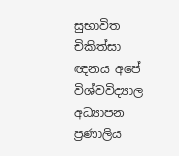සුභාවිත චිකිත්සා ඥනය අපේ විශ්වවිද්‍යාල අධ්‍යාපන ප්‍රණාලිය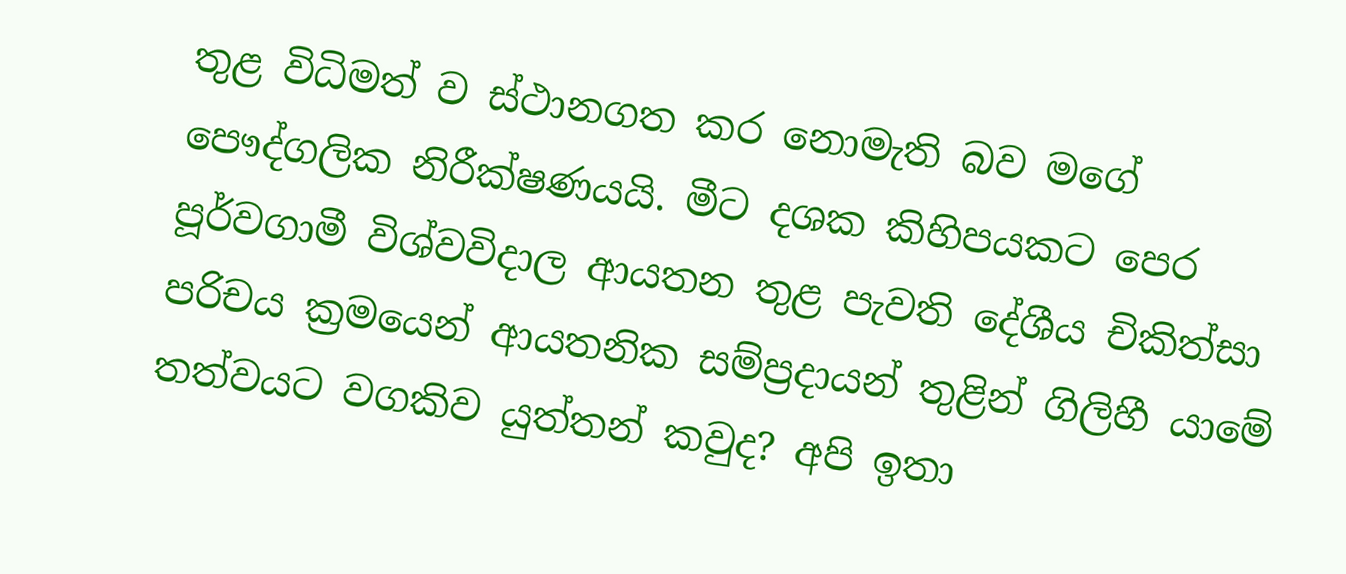තුළ විධිමත් ව ස්ථානගත කර නොමැති බව මගේ පෞද්ගලික නිරීක්ෂණයයි. මීට දශක කිහිපයකට පෙර පූර්වගාමී විශ්වවිදාල ආයතන තුළ පැවති දේශීය චිකිත්සා පරිචය ක්‍රමයෙන් ආයතනික සම්ප්‍රදායන් තුළින් ගිලිහී ‍යාමේ තත්වයට වගකිව යුත්තන් කවුද? අපි ඉතා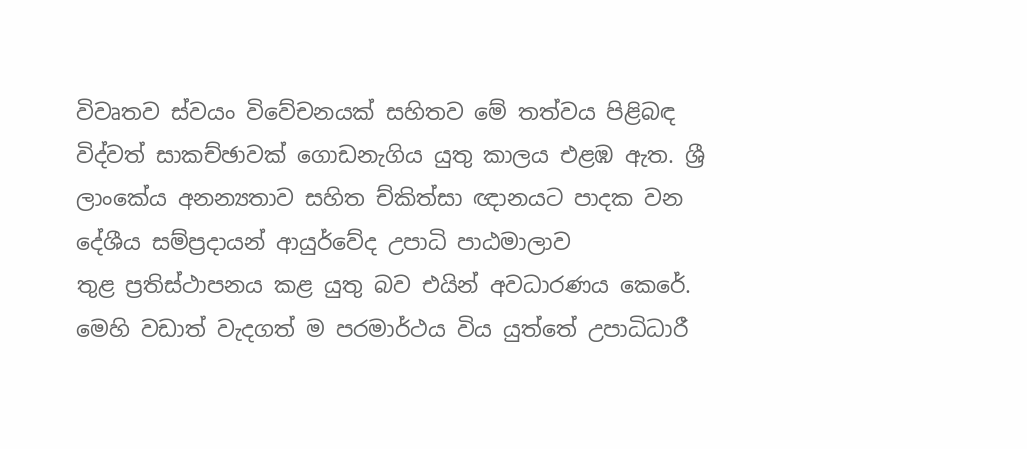විවෘතව ස්වයං විවේචනයක් සහිතව මේ තත්වය පිළිබඳ විද්වත් සාකච්ඡාවක් ගොඩනැගිය යුතු කාලය එළඹ ඇත. ශ්‍රී ලාංකේය අනන්‍යතාව සහිත ච්කිත්සා ඥානයට පාදක වන දේශීය සම්ප්‍රදායන් ආයුර්වේද උපාධි පාඨමාලාව තුළ ‍ප්‍රතිස්ථාපනය කළ යුතු බව එයින් අවධාරණය කෙරේ. මෙහි වඩාත් වැදගත් ම පරමාර්ථය විය යුත්තේ උපාධිධාරී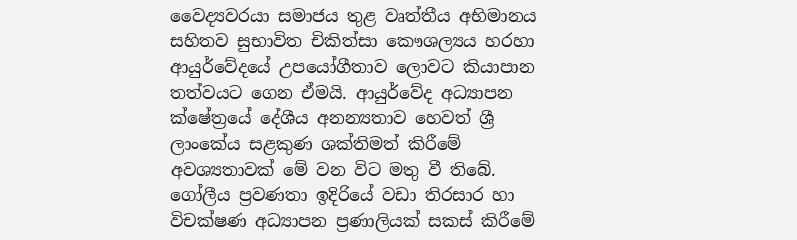වෛද්‍යවරයා සමාජය තුළ වෘත්තීය අභිමානය සහිතව සුභාවිත චිකිත්සා කෞශල්‍යය හරහා ආයුර්වේදයේ උපයෝගීතාව ලොවට කියාපාන තත්වයට ගෙන ඒමයි. ආයුර්වේද අධ්‍යාපන ක්ෂේත්‍රයේ දේශීය අනන්‍යතාව හෙවත් ශ්‍රී ලාංකේය සළකුණ ශක්තිමත් කිරීමේ අවශ්‍යතාවක් මේ වන විට මතු වී තිබේ. ගෝලීය ප්‍රවණතා ඉදිරියේ වඩා තිරසාර හා විචක්ෂණ අධ්‍යාපන ප්‍රණාලියක් සකස් කිරීමේ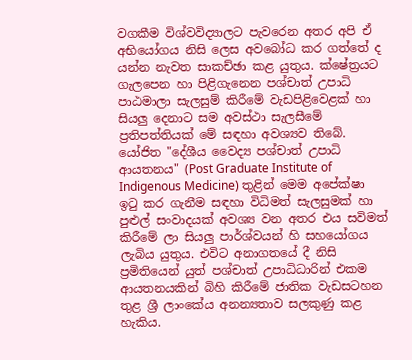වගකීම විශ්වවිද්‍යාලට පැවරෙන අතර අපි ඒ අභියෝගය නිසි ලෙස අවබෝධ කර ගත්තේ ද යන්න නැවත සාකච්ඡා කළ යුතුය. ක්ෂේත්‍රයට ගැලපෙන හා පිළිගැනෙන පශ්චාත් උපාධි පාඨමාලා සැලසුම් කිරීමේ වැඩපිළිවෙළක් හා සියලු දෙනාට සම අවස්ථා සැලසීමේ ප්‍රතිපත්තියක් මේ සඳහා අවශ්‍යව තිබේ. යෝජිත "දේශීය වෛද්‍ය පශ්චාත් උපාධි ආයතනය" (Post Graduate Institute of Indigenous Medicine) තුළින් මෙම අපේක්ෂා ඉටු කර ගැනීම සඳහා විධිමත් සැලසුමක් හා පුළුල් සංවාදයක් අවශ්‍ය වන අතර එය සවිමත් කිරීමේ ලා සියලු පාර්ශ්වයන් හි සහයෝගය ලැබිය යුතුය. එවිට අනාගතයේ දී නිසි ප්‍රමිතියෙන් යුත් පශ්චාත් උපාධිධාරින් එකම ආයතනයකින් බිහි කිරීමේ ජාතික වැඩසටහන තුළ ශ්‍රී ලාංකේය අනන්‍යතාව සලකුණු කළ හැකිය.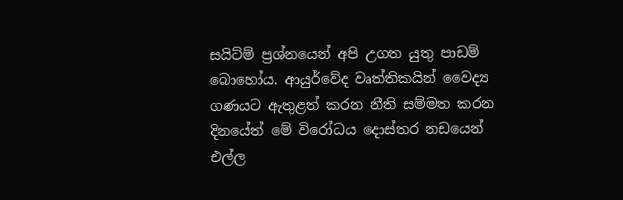සයිට්ම් ප්‍රශ්නයෙන් අපි උගත යුතු පාඩම් බොහෝය. ආයුර්වේද වෘත්තිකයින් වෛද්‍ය ගණයට ඇතුළත් කරන නීති සම්මත කරන දිනයේත් මේ විරෝධය දොස්තර නඩයෙන් එල්ල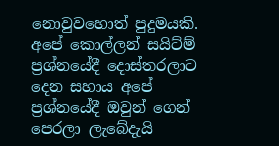නොවුවහොත් පුදුමයකි. අපේ කොල්ලන් සයිට්ම් ප්‍රශ්නයේදී දොස්තරලාට දෙන සහාය අපේ ප්‍රශ්නයේදී ඔවුන් ගෙන් පෙරලා ලැබේදැයි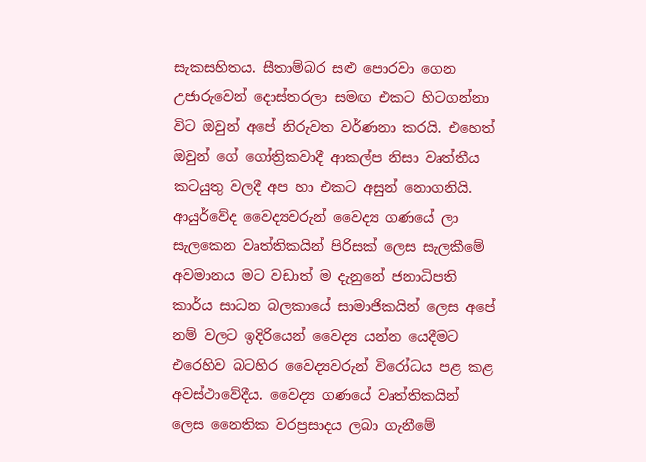සැකසහිතය. සීතාම්බර සළු පොරවා ගෙන උජාරුවෙන් දොස්තරලා සමඟ එකට හිටගන්නා විට ඔවුන් අපේ නිරුවත වර්ණනා කරයි. එහෙත් ඔවුන් ගේ ගෝත්‍රිකවාදී ආකල්ප නිසා වෘත්තීය කටයුතු වලදී අප හා එකට අසුන් නොගනියි. ආයුර්වේද වෛද්‍යවරුන් වෛද්‍ය ගණයේ ලා සැලකෙන වෘත්තිකයින් පිරිසක් ලෙස සැලකීමේ අවමානය මට වඩාත් ම දැනුනේ ජනාධිපති කාර්ය සාධන බලකායේ සාමාජිකයින් ලෙස අපේ නම් වලට ඉදිරියෙන් වෛද්‍ය යන්න යෙදීමට එරෙහිව බටහිර වෛද්‍යවරුන් විරෝධය පළ කළ අවස්ථාවේදීය. වෛද්‍ය ගණයේ වෘත්තිකයින් ලෙස නෛතික වරප්‍රසාදය ලබා ගැනීමේ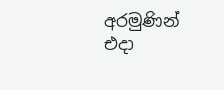අරමුණින් එදා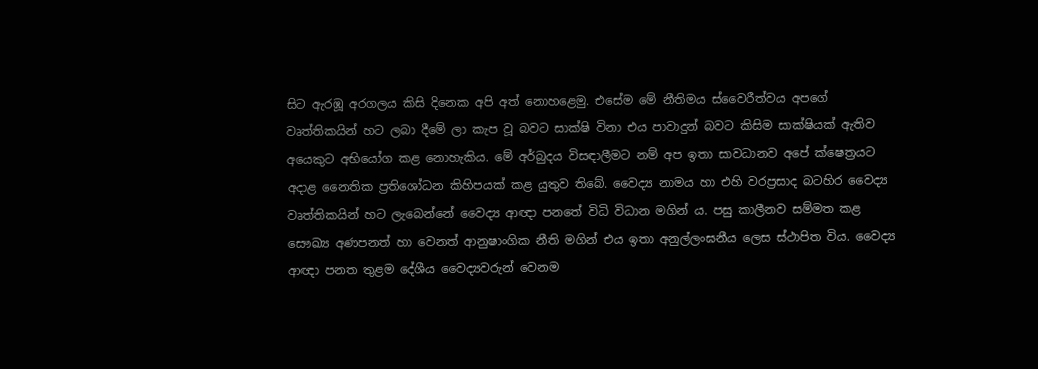සිට ඇරඹූ අරගලය කිසි දිනෙක අපි අත් නොහළෙමු. එසේම මේ නීතිමය ස්වෛරීත්වය අපගේ වෘත්තිකයින් හට ලබා දීමේ ලා කැප වූ බවට සාක්ෂි විනා එය පාවාදුන් බවට කිසිම සාක්ෂියක් ඇතිව අයෙකුට අභියෝග කළ නොහැකිය. මේ අර්බුදය විසඳාලීමට නම් අප ඉතා සාවධානව අපේ ක්ෂෙත්‍රයට අදාළ නෛතික ප්‍රතිශෝධන කිහිපයක් කළ යුතුව තිබේ. වෛද්‍ය නාමය හා එහි වරප්‍රසාද බටහිර වෛද්‍ය වෘත්තිකයින් හට ලැබෙන්නේ වෛද්‍ය ආඥා පනතේ විධි විධාන මගින් ය. පසු කාලීනව සම්මත කළ සෞඛ්‍ය අණපනත් හා වෙනත් ආනුෂාංගික නීති මගින් එය ඉතා අනුල්ලංඝනීය ලෙස ස්ථාපිත විය. වෛද්‍ය ආඥා පනත තුළම දේශීය වෛද්‍යවරුන් වෙනම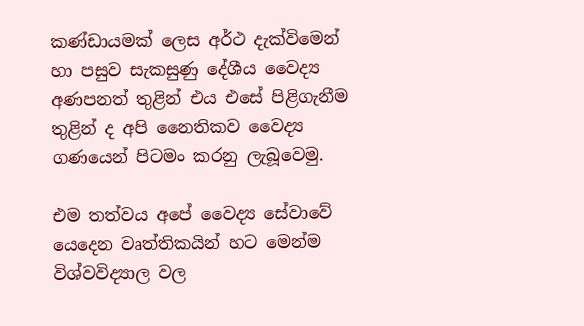කණ්ඩායමක් ලෙස අර්ථ දැක්විමෙන් හා පසුව සැකසුණු දේශීය වෛද්‍ය අණපනත් තුළින් එය එසේ පිළිගැනීම තුළින් ද අපි නෛතිකව වෛද්‍ය ගණයෙන් පිටමං කරනු ලැබූවෙමු.

එම තත්වය අපේ වෛද්‍ය සේවාවේ යෙදෙන වෘත්‍තිකයින් හට මෙන්ම විශ්වවිද්‍යාල වල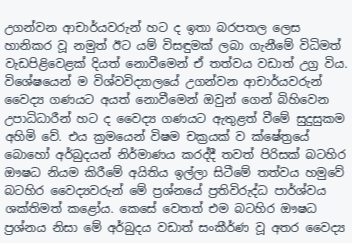උගන්වන ආචාර්යවරුන් හට ද ඉතා බරපතල ලෙස හානිකර වූ නමුත් ඊට යම් විසඳුමක් ලබා ගැනීමේ විධිමත් වැඩපිළිවෙළක් දියත් නොවීමෙන් ඒ තත්වය වඩාත් උග්‍ර විය. විශේෂයෙන් ම විශ්වවිද්‍යාලයේ උගන්වන ආචාර්යවරුන් වෛද්‍ය ගණයට අයත් නොවීමෙන් ඔවුන් ගෙන් බිහිවෙන උපාධිධාරීන් හට ද වෛද්‍ය ගණයට ඇතුළත් වීමේ සුදුසුකම අහිමි වේ. එය ක්‍රමයෙන් විෂම චක්‍රයක් ව ක්ෂේත්‍රයේ බොහෝ අර්බුදයන් නිර්මාණය කරද්දී තවත් පිරිසක් බටහිර ඖෂධ නියම කිරීමේ අයිතිය ඉල්ලා සිටීමේ තත්වය හමුවේ බටහිර වෛද්‍යවරුන් මේ ප්‍රශ්නයේ ප්‍රතිවිරුද්ධ පාර්ශ්වය ශක්තිමත් කළෝය. කෙසේ වෙතත් එම බටහිර ඖෂධ ප්‍රශ්නය නිසා මේ අර්බුදය වඩාත් සංකීර්ණ වූ අතර වෛද්‍ය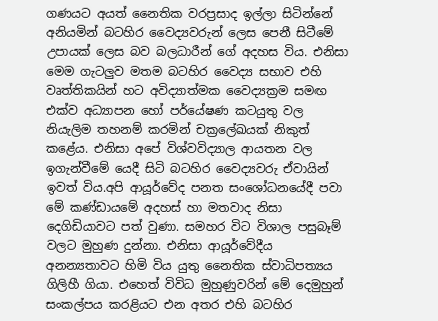ගණයට අයත් නෛතික වරප්‍රසාද ඉල්ලා සිටින්නේ අනියමින් බටහිර වෛද්‍යවරුන් ලෙස පෙනී සිටීමේ උපායක් ලෙස බව බලධාරීන් ගේ අදහස විය. එනිසා මෙම ගැටලුව මතම බටහිර වෛද්‍ය සභාව එහි වෘත්තිකයින් හට අවිද්‍යාත්මක වෛද්‍යක්‍රම සමඟ එක්ව අධ්‍යාපන හෝ පර්යේෂණ කටයුතු වල නියැලිම තහනම් කරමින් චක්‍රලේඛයක් නිකුත් කළේය. එනිසා අපේ විශ්වවිද්‍යාල ආයතන වල ඉගැන්වීමේ යෙදී සිටි බටහිර වෛද්‍යවරු ඒවායින් ඉවත් විය.අපි ආයූර්වේද පනත සංශෝධනයේදී පවා මේ කණ්ඩායමේ අදහස් හා මතවාද නිසා දෙගිඩියාවට පත් වුණා. සමහර විට විශාල පසුබෑම් වලට මුහුණ දුන්නා. එනිසා ආයූර්වේදීය අනන්‍යතාවට හිමි විය යුතු නෛතික ස්වාධිපත්‍යය ගිලිහී ගියා. එහෙත් විවිධ මුහුණුවරින් මේ දෙමුහුන් සංකල්පය කරළියට එන අතර එහි බටහිර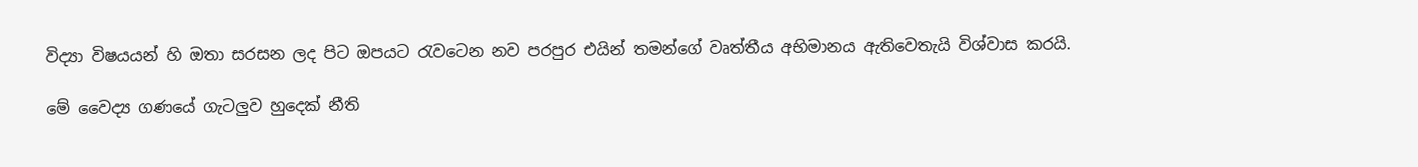විද්‍යා විෂයයන් හි ඔතා සරසන ලද පිට ඔපයට රැවටෙන නව පරපුර එයින් තමන්ගේ වෘත්තීය අභිමානය ඇතිවෙතැයි විශ්වාස කරයි.

මේ වෛද්‍ය ගණයේ ගැටලුව හුදෙක් නීති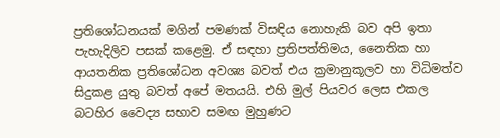ප්‍රතිශෝධනයක් මගින් පමණක් විසඳිය නොහැකි බව අපි ඉතා පැහැදිලිව පසක් කළෙමු. ඒ සඳහා ප්‍රතිපත්‍තිමය, නෛතික හා ආයතනික ප්‍රතිශෝධන අවශ්‍ය බවත් එය ක්‍රමානුකූලව හා විධිමත්ව සිදුකළ යුතු බවත් අපේ මතයයි. එහි මුල් පියවර ලෙස එකල බටහිර වෛද්‍ය සභාව සමඟ මුහුණට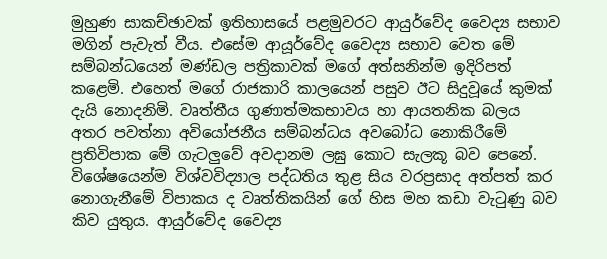මුහුණ සාකච්ඡාවක් ඉතිහාසයේ පළමුවරට ආයුර්වේද වෛද්‍ය සභාව මගින් පැවැත් වීය. එසේම ආයූර්වේද වෛද්‍ය සභාව වෙත මේ සම්බන්ධයෙන් මණ්ඩල පත්‍රිකාවක් මගේ අත්සනින්ම ඉදිරිපත් කළෙමි. එහෙත් මගේ රාජකාරි කාලයෙන් පසුව ඊට සිදුවූයේ කුමක් දැයි නොදනිමි. වෘත්තීය ගුණාත්මකභාවය හා ආයතනික බලය අතර පවත්නා අවියෝජනීය සම්බන්ධය අවබෝධ නොකිරීමේ ප්‍රතිවිපාක මේ ගැටලුවේ අවදානම ලඝු කොට සැලකූ බව පෙනේ. විශේෂයෙන්ම විශ්වවිද්‍යාල පද්ධතිය තුළ සිය වරප්‍රසාද අත්පත් කර නොගැනීමේ විපාකය ද වෘත්තිකයින් ගේ හිස මහ කඩා වැටුණු බව කිව යුතුය. ආයුර්වේද වෛද්‍ය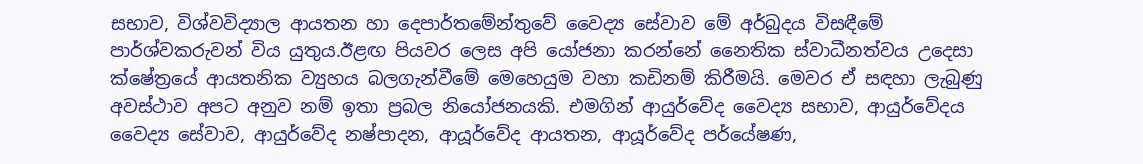සභාව, විශ්වවිද්‍යාල ආයතන හා දෙපා‍ර්තමේන්තුවේ වෛද්‍ය සේවාව මේ අර්බුදය විසඳීමේ පාර්ශ්වකරුවන් විය යුතුය.ඊළඟ පියවර ලෙස අපි යෝජනා කරන්නේ නෛතික ස්වාධීනත්වය උදෙසා ක්ෂේත්‍රයේ ආයතනික ව්‍යුහය බලගැන්වීමේ මෙහෙයුම වහා කඩිනම් කිරීමයි. මෙවර ඒ සඳහා ලැබුණු අවස්ථාව අපට අනුව නම් ඉතා ප්‍රබල නියෝජනයකි. එමගින් ආයුර්වේද වෛද්‍ය සභාව, ආයුර්වේදය වෛද්‍ය සේවාව, ආයුර්වේද නෂ්පාදන, ආයූර්වේද ආයතන, ආයූර්වේද පර්යේෂණ,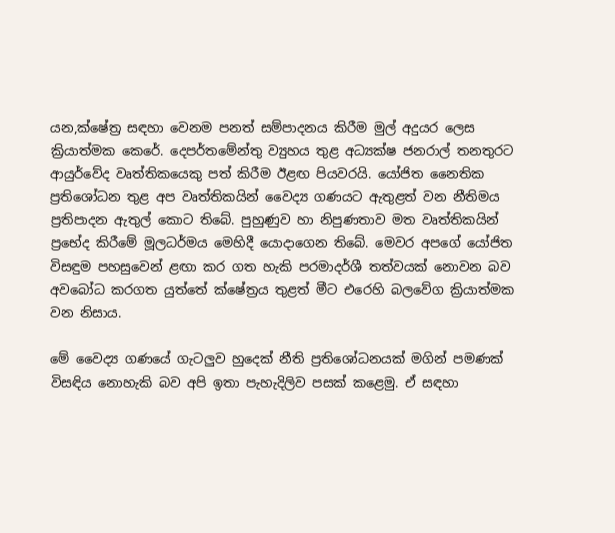යන,ක්ෂේත්‍ර සඳහා වෙනම පනත් සම්පාදනය කිරීම මුල් අදුයර ලෙස ක්‍රියාත්මක කෙරේ. දෙපර්තමේන්තු ව්‍යුහය තුළ අධ්‍යක්ෂ ජනරාල් තනතුරට ආයුර්වේද වෘත්තිකයෙකු පත් කිරීම ඊළඟ පියවරයි. යෝජිත නෛතික ප්‍රතිශෝධන තුළ අප වෘත්තිකයින් වෛද්‍ය ගණයට ඇතුළත් වන නීතිමය ප්‍රතිපාදන ඇතුල් කොට තිබේ. පුහුණුව හා නිපුණතාව මත වෘත්තිකයින් ප්‍රභේද කිරීමේ මූලධර්මය මෙහිදී යොදාගෙන තිබේ. මෙවර අපගේ යෝජිත විසඳුම පහසුවෙන් ළඟා කර ගත හැකි පරමාදර්ශී තත්වයක් නොවන බව අවබෝධ කරගත යුත්තේ ක්ෂේත්‍රය තුළත් මීට එරෙහි බලවේග ක්‍රියාත්මක වන නිසාය.

මේ වෛද්‍ය ගණයේ ගැටලුව හුදෙක් නීති ප්‍රතිශෝධනයක් මගින් පමණක් විසඳිය නොහැකි බව අපි ඉතා පැහැදිලිව පසක් කළෙමු. ඒ සඳහා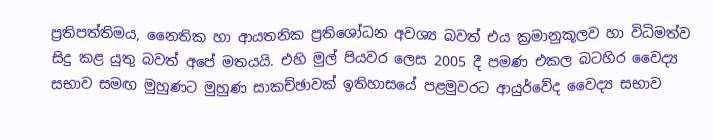ප්‍රතිපත්‍තිමය, නෛතික හා ආයතනික ප්‍රතිශෝධන අවශ්‍ය බවත් එය ක්‍රමානුකූලව හා විධිමත්ව සිදු කළ යුතු බවත් අපේ මතයයි. එහි මුල් පියවර ලෙස 2005 දී පමණ එකල බටහිර වෛද්‍ය සභාව සමඟ මුහුණට මුහුණ සාකච්ඡාවක් ඉතිහාසයේ පළමුවරට ආයුර්වේද වෛද්‍ය සභාව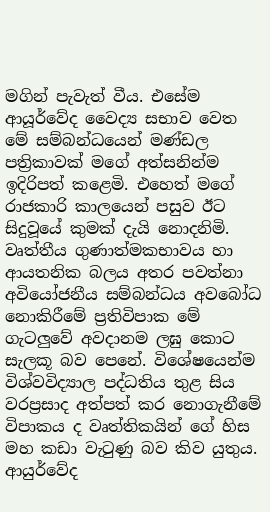මගින් පැවැත් වීය. එසේම ආයූර්වේද වෛද්‍ය සභාව වෙත මේ සම්බන්ධයෙන් මණ්ඩල පත්‍රිකාවක් මගේ අත්සනින්ම ඉදිරිපත් කළෙමි. එහෙත් මගේ රාජකාරි කාලයෙන් පසුව ඊට සිදුවූයේ කුමක් දැයි නොදනිමි. වෘත්තීය ගුණාත්මකභාවය හා ආයතනික බලය අතර පවත්නා අවියෝජනීය සම්බන්ධය අවබෝධ නොකිරීමේ ප්‍රතිවිපාක මේ ගැටලුවේ අවදානම ලඝු කොට සැලකූ බව පෙනේ. විශේෂයෙන්ම විශ්වවිද්‍යාල පද්ධතිය තුළ සිය වරප්‍රසාද අත්පත් කර නොගැනීමේ විපාකය ද වෘත්තිකයින් ගේ හිස මහ කඩා වැටුණු බව කිව යුතුය. ආයුර්වේද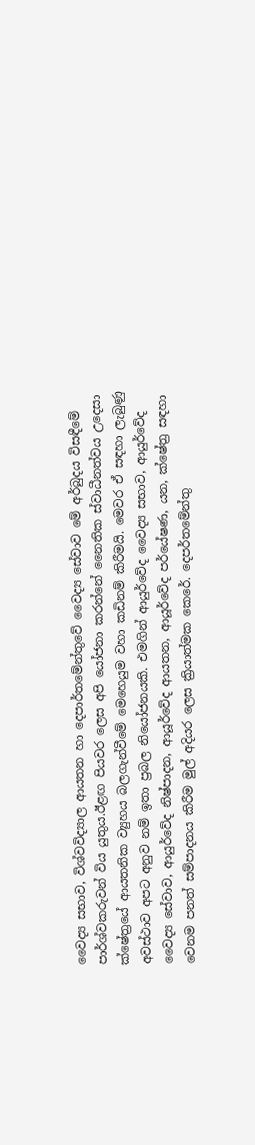වෛද්‍ය සභාව, විශ්වවිද්‍යාල ආයතන හා දෙපා‍ර්තමේන්තුවේ වෛද්‍ය සේවාව මේ අර්බුදය විසඳීමේ පාර්ශ්වකරුවන් විය යුතුය.ඊළඟ පියවර ලෙස අපි යෝජනා කරන්නේ නෛතික ස්වාධීනත්වය උදෙසා ක්ෂේත්‍රයේ ආයතනික ව්‍යුහය බලගැන්වීමේ මෙහෙයුම වහා කඩිනම් කිරීමයි. මෙවර ඒ සඳහා ලැබුණු අවස්ථාව අපට අනුව නම් ඉතා ප්‍රබල නියෝජනයකි. එමගින් ආයුර්වේද වෛද්‍ය සභාව, ආයුර්වේද වෛද්‍ය සේවාව, ආයුර්වේද නිෂ්පාදන, ආයූර්වේද ආයතන, ආයූර්වේද පර්යේෂණ, යන, ක්ෂේත්‍ර සඳහා වෙනම පනත් සම්පාදනය කිරීම මුල් අදියර ලෙස ක්‍රියාත්මක කෙරේ. දෙපර්තමේන්තු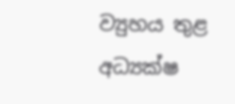ව්‍යුහය තුළ අධ්‍යක්ෂ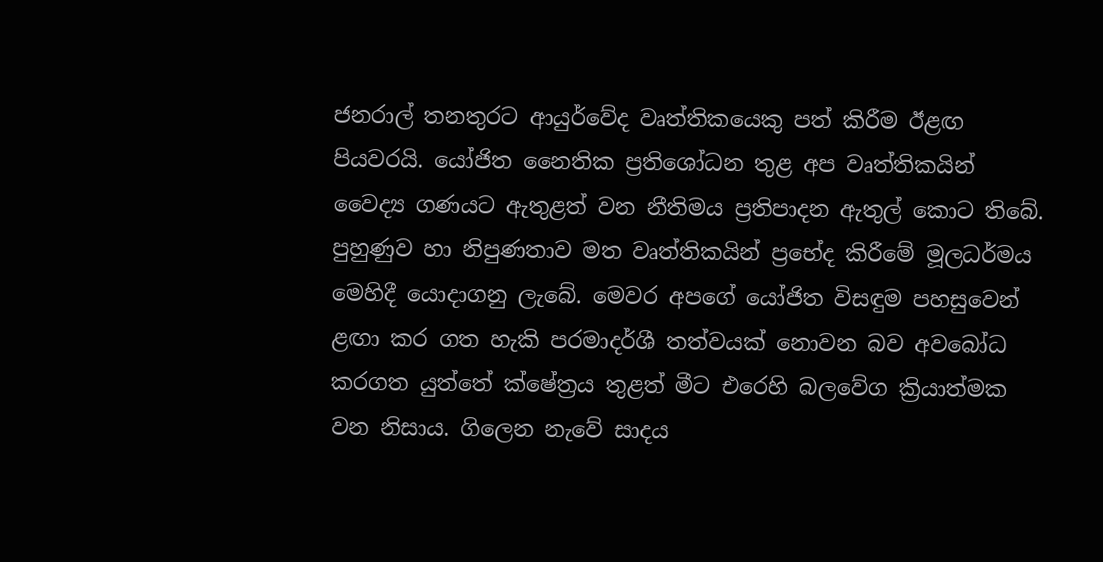ජනරාල් තනතුරට ආයුර්වේද වෘත්තිකයෙකු පත් කිරීම ඊළඟ පියවරයි. යෝජිත නෛතික ප්‍රතිශෝධන තුළ අප වෘත්තිකයින් වෛද්‍ය ගණයට ඇතුළත් වන නීතිමය ප්‍රතිපාදන ඇතුල් කොට තිබේ. පුහුණුව හා නිපුණතාව මත වෘත්තිකයින් ප්‍රභේද කිරීමේ මූලධර්මය මෙහිදී යොදාගනු ලැබේ. මෙවර අපගේ යෝජිත විසඳුම පහසුවෙන් ළඟා කර ගත හැකි පරමාදර්ශී තත්වයක් නොවන බව අවබෝධ කරගත යුත්තේ ක්ෂේත්‍රය තුළත් මීට එරෙහි බලවේග ක්‍රියාත්මක වන නිසාය. ගිලෙන නැවේ සාදය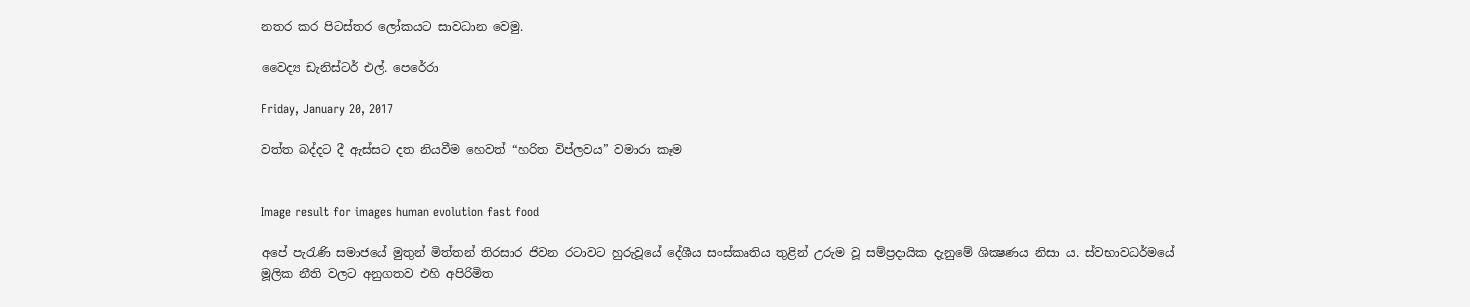නතර කර පිටස්තර ලෝකයට සාවධාන වෙමු.

වෛද්‍ය ඩැනිස්ටර් එල්. පෙරේරා

Friday, January 20, 2017

වත්ත බද්දට දී ඇස්සට දත නියවීම හෙවත් “හරිත විප්ලවය” වමාරා කෑම


Image result for images human evolution fast food

අපේ පැරැණි සමාජයේ මුතුන් මිත්තන් තිරසාර ජිවන රටාවට හුරුවූයේ දේශීය සංස්කෘතිය තුළින් උරුම වූ සම්ප්‍රදායික දැනුමේ ශික්‍ෂණය නිසා ය. ස්වභාවධර්මයේ මූලික නීති වලට අනුගතව එහි අපිරිමිත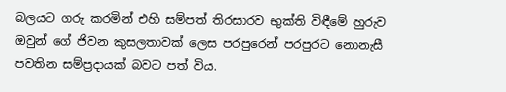බලයට ගරු කරමින් එහි සම්පත් තිරසාරව භුක්ති විඳීමේ හුරුව ඔවුන් ගේ ජිවන කුසලතාවක් ලෙස පරපුරෙන් පරපුරට නොනැසී පවතින සම්ප්‍රදායක් බවට පත් විය.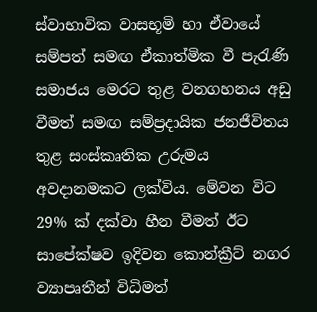ස්වාභාවික වාසභූමි හා ඒවායේ සම්පත් සමඟ ඒකාත්මික වී පැරැණි සමාජය මෙරට තුළ වනගහනය අඩු වීමත් සමඟ සම්ප්‍රදායික ජනජීවිතය තුළ සංස්කෘතික උරුමය අවදානමකට ලක්විය. මේවන විට 29% ක්‌ දක්‌වා හීන වීමත් ඊට සාපේක්‌ෂව ඉදිවන කොන්ක්‍රීට්‌ නගර ව්‍යාපෘතීන් විධිමත්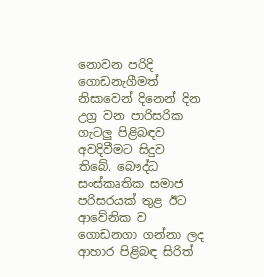නොවන පරිදි ගොඩනැගීමත් නිසාවෙන් දිනෙන් දින උග්‍ර වන පාරිසරික ගැටලු පිළිබඳව අවදිවීමට සිදුව තිබේ. බෞද්ධ සංස්‌කෘතික සමාජ පරිසරයක්‌ තුළ ඊට ආවේනික ව ගොඩනගා ගන්නා ලද ආහාර පිළිබඳ සිරිත්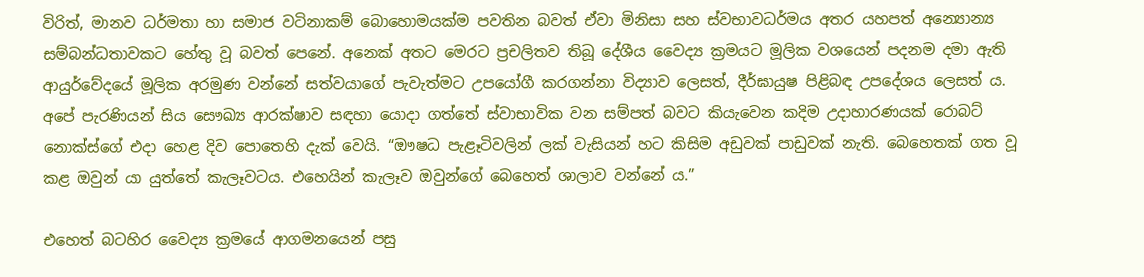විරිත්, මානව ධර්මතා හා සමාජ වටිනාකම් බොහොමයක්‌ම පවතින බවත් ඒවා මිනිසා සහ ස්වභාවධර්මය අතර යහපත් අන්‍යොන්‍ය සම්බන්ධතාවකට හේතු වූ බවත් පෙනේ. අනෙක්‌ අතට මෙරට ප්‍රචලිතව තිබූ දේශීය වෛද්‍ය ක්‍රමයට මූලික වශයෙන් පදනම දමා ඇති ආයුර්වේදයේ මූලික අරමුණ වන්නේ සත්වයාගේ පැවැත්මට උපයෝගී කරගන්නා විද්‍යාව ලෙසත්, දීර්ඝායුෂ පිළිබඳ උපදේශය ලෙසත් ය. අපේ පැරණියන් සිය සෞඛ්‍ය ආරක්ෂාව සඳහා යොදා ගත්තේ ස්වාභාවික වන සම්පත් බවට කියැවෙන කදිම උදාහාරණයක්‌ රොබට්‌ නොක්‌ස්‌ගේ එදා හෙළ දිව පොතෙහි දැක්‌ වෙයි. “ඖෂධ පැළෑටිවලින් ලක්‌ වැසියන් හට කිසිම අඩුවක්‌ පාඩුවක්‌ නැති. බෙහෙතක්‌ ගත වූ කළ ඔවුන් යා යුත්තේ කැලෑවටය. එහෙයින් කැලෑව ඔවුන්ගේ බෙහෙත් ශාලාව වන්නේ ය.”

එහෙත් බටහිර වෛද්‍ය ක්‍රමයේ ආගමනයෙන් පසු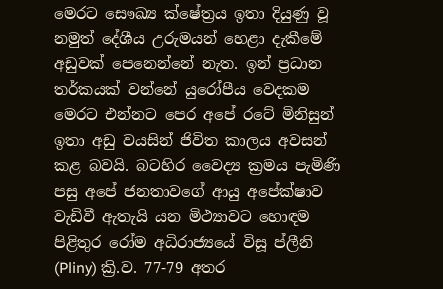මෙරට සෞඛ්‍ය ක්ෂේත්‍රය ඉතා දියුණු වූ නමුත් දේශීය උරුමයන් හෙළා දැකීමේ අඩුවක් පෙනෙන්නේ නැත. ඉන් ප්‍රධාන තර්කයක් වන්නේ යුරෝපීය වෙදකම මෙරට එන්නට පෙර අපේ රටේ මිනිසුන් ඉතා අඩු වයසින් ජිවිත කාලය අවසන් කළ බවයි. බටහිර වෛද්‍ය ක්‍රමය පැමිණි පසු අපේ ජනතාවගේ ආයු අපේක්ෂාව වැඩිවී ඇතැයි යන මිථ්‍යාවට හොඳම පිළිතුර රෝම අධිරාජ්‍යයේ විසූ ප්ලීනි (Pliny) ක්‍රි.ව. 77-79 අතර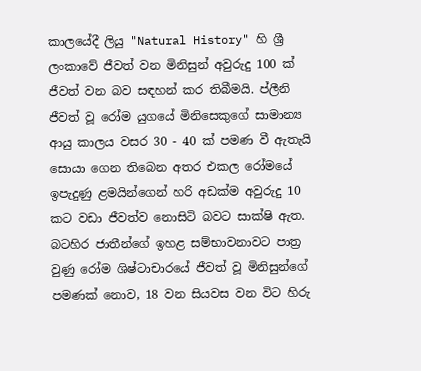කාලයේදී ලියු "Natural History" හි ශ්‍රී ලංකාවේ ජීවත් වන මිනිසුන් අවුරුදු 100 ක්‌ ජීවත් වන බව සඳහන් කර තිබීමයි. ප්ලීනි ජීවත් වූ රෝම යුගයේ මිනිසෙකුගේ සාමාන්‍ය ආයු කාලය වසර 30 - 40 ක්‌ පමණ වී ඇතැයි සොයා ගෙන තිබෙන අතර එකල රෝමයේ ඉපැදුණු ළමයින්ගෙන් හරි අඩක්‌ම අවුරුදු 10 කට වඩා ජීවත්ව නොසිටි බවට සාක්‌ෂි ඇත. බටහිර ජාතීන්ගේ ඉහළ සම්භාවනාවට පාත්‍ර වුණු රෝම ශිෂ්ටාචාරයේ ජීවත් වූ මිනිසුන්ගේ පමණක්‌ නොව, 18 වන සියවස වන විට හිරු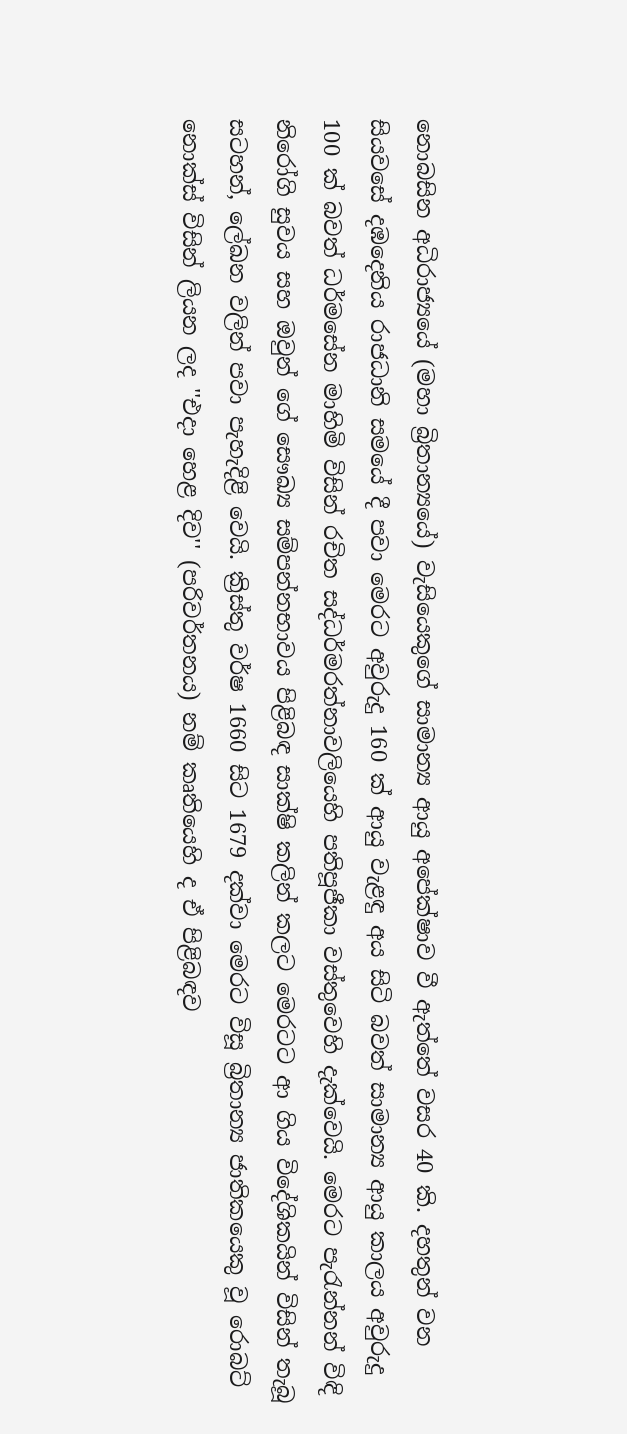නොබසින අධිරාජ්‍යයේ (මහා බ්‍රිතාන්‍යයේ) වැසියෙකුගේ සාමාන්‍ය ආයු අපේක්‌ෂාව වී ඇත්තේ වසර 40 කි. දහතුන් වන සියවසේ දඹදෙනිය රාජධානි සමයේ දී පවා මෙරට අවුරුදු 160 ක්‌ ආයු වැළඳු අය සිටි බවත් සාමාන්‍ය ආයු කාලය අවුරුදු 100 ක්‌ බවත් ධර්මසේන මාහිමි විසින් රචිත සද්ධර්මරත්නාවලියෙහි පතිපූජීකා වස්‌තුවෙහි දැක්‌වෙයි. මෙරට පැරැන්නන් විඳි නිරෝගි සුවය සහ ඔවුන් ගේ සෞඛ්‍ය සම්පන්නභාවය පිළිබඳ සාක්‌ෂි කලින් කලට මෙරටට ආ ගිය විදේශිකයින් විසින් තැබූ සටහන්, ලේඛන වලින් පවා පැහැදිළි වෙයි. ක්‍රිස්‌තු වර්ෂ 1660 සිට 1679 දක්‌වා මෙරට විසූ බ්‍රිතාන්‍ය ජාතිකයෙකු වූ රොබට්‌ නොක්‌ස්‌ විසින් ලියන ලද ''එදා හෙළ දිව'' (පරිවර්තනය) නම් කෘතියෙහි ද ඒ පිළිබඳව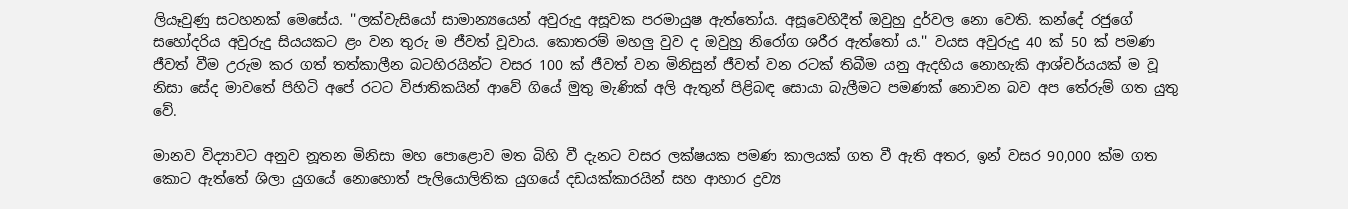ලියෑවුණු සටහනක්‌ මෙසේය. ''ලක්‌වැසියෝ සාමාන්‍යයෙන් අවුරුදු අසූවක පරමායුෂ ඇත්තෝය. අසූවෙහිදීත් ඔවුහු දුර්වල නො වෙති. කන්දේ රජුගේ සහෝදරිය අවුරුදු සියයකට ළං වන තුරු ම ජීවත් වූවාය. කොතරම් මහලු වුව ද ඔවුහු නිරෝග ශරීර ඇත්තෝ ය.'' වයස අවුරුදු 40 ක්‌ 50 ක්‌ පමණ ජීවත් වීම උරුම කර ගත් තත්කාලීන බටහිරයින්ට වසර 100 ක්‌ ජීවත් වන මිනිසුන් ජීවත් වන රටක්‌ තිබීම යනු ඇදහිය නොහැකි ආශ්චර්යයක්‌ ම වූ නිසා සේද මාවතේ පිහිටි අපේ රටට විජාතිකයින් ආවේ ගියේ මුතු මැණික්‌ අලි ඇතුන් පිළිබඳ සොයා බැලීමට පමණක්‌ නොවන බව අප තේරුම් ගත යුතු වේ.

මානව විද්‍යාවට අනුව නූතන මිනිසා මහ පොළොව මත බිහි වී දැනට වසර ලක්‌ෂයක පමණ කාලයක්‌ ගත වී ඇති අතර, ඉන් වසර 90,000 ක්‌ම ගත කොට ඇත්තේ ශිලා යුගයේ නොහොත් පැලියොලිතික යුගයේ දඩයක්‌කාරයින් සහ ආහාර ද්‍රව්‍ය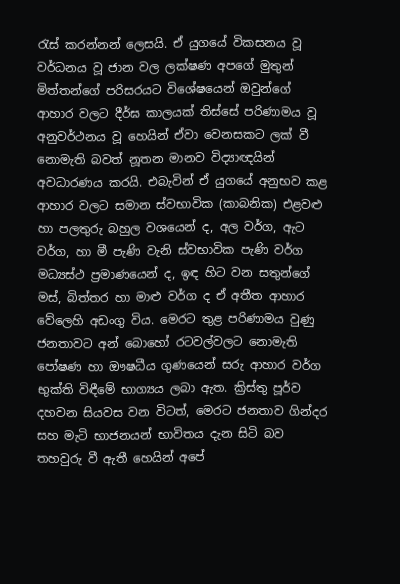රැස්‌ කරන්නන් ලෙසයි. ඒ යුගයේ විකසනය වූ වර්ධනය වූ ජාන වල ලක්‌ෂණ අපගේ මුතුන් මිත්තන්ගේ පරිසරයට විශේෂයෙන් ඔවුන්ගේ ආහාර වලට දීර්ඝ කාලයක්‌ තිස්‌සේ පරිණාමය වූ අනුවර්ථනය වූ හෙයින් ඒවා වෙනසකට ලක්‌ වී නොමැති බවත් නූතන මානව විද්‍යාඥයින් අවධාරණය කරයි. එබැවින් ඒ යුගයේ අනුභව කළ ආහාර වලට සමාන ස්‌වභාවික (කාබනික) එළවළු හා පලතුරු බහුල වශයෙන් ද, අල වර්ග, ඇට වර්ග, හා මී පැණි වැනි ස්‌වභාවික පැණි වර්ග මධ්‍යස්‌ථ ප්‍රමාණයෙන් ද, ඉඳ හිට වන සතුන්ගේ මස්‌, බිත්තර හා මාළු වර්ග ද ඒ අතීත ආහාර වේලෙහි අඩංගු විය. මෙරට තුළ පරිණාමය වුණු ජනතාවට අන් බොහෝ රටවල්වලට නොමැති පෝෂණ හා ඖෂධීය ගුණයෙන් සරු ආහාර වර්ග භුක්‌ති විඳීමේ භාග්‍යය ලබා ඇත. ක්‍රිස්‌තු පූර්ව දහවන සියවස වන විටත්, මෙරට ජනතාව ගින්දර සහ මැටි භාජනයන් භාවිතය දැන සිටි බව තහවුරු වී ඇතී හෙයින් අපේ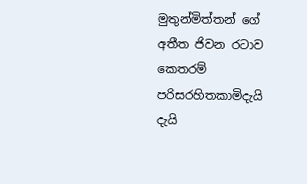මුතුන්මිත්තන් ගේ අතීත ජිවන රටාව කෙතරම් පරිසරහිතකාමිදැයි දැයි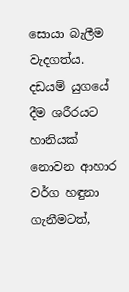සොයා බැලීම වැදගත්ය. දඩයම් යුගයේ දීම ශරීරයට හානියක්‌ නොවන ආහාර වර්ග හඳුනා ගැනීමටත්,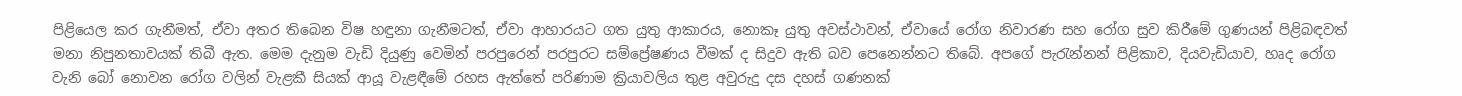පිළියෙල කර ගැනීමත්, ඒවා අතර තිබෙන විෂ හඳුනා ගැනීමටත්, ඒවා ආහාරයට ගත යුතු ආකාරය, නොකෑ යුතු අවස්‌ථාවන්, ඒවායේ රෝග නිවාරණ සහ රෝග සුව කිරීමේ ගුණයන් පිළිබඳවත් මනා නිපුනතාවයක්‌ තිබී ඇත. මෙම දැනුම වැඩි දියුණු වෙමින් පරපුරෙන් පරපුරට සම්ප්‍රේෂණය වීමක්‌ ද සිදුව ඇති බව පෙනෙන්නට තිබේ. අපගේ පැරැන්නන් පිළිකාව, දියවැඩියාව, හෘද රෝග වැනි බෝ නොවන රෝග වලින් වැළකී සියක්‌ ආයූ වැළඳීමේ රහස ඇත්තේ පරිණාම ක්‍රියාවලිය තුළ අවුරුදු දස දහස්‌ ගණනක්‌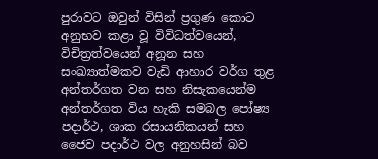පුරාවට ඔවුන් විසින් ප්‍රගුණ කොට අනුභව කළා වූ විවිධත්වයෙන්, විචිත්‍රත්වයෙන් අනූන සහ සංඛ්‍යාත්මකව වැඩි ආහාර වර්ග තුළ අන්තර්ගත වන සහ නිසැකයෙන්ම අන්තර්ගත විය හැකි සමබල පෝෂ්‍ය පදාර්ථ, ශාක රසායනිකයන් සහ ජෛව පදාර්ථ වල අනුහසින් බව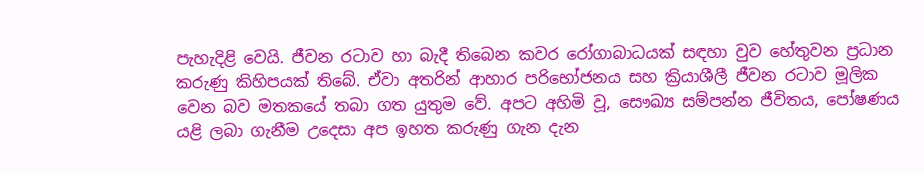පැහැදිළි වෙයි. ජීවන රටාව හා බැදී තිබෙන කවර රෝගාබාධයක්‌ සඳහා වුව හේතුවන ප්‍රධාන කරුණු කිහිපයක්‌ තිබේ. ඒවා අතරින් ආහාර පරිභෝජනය සහ ක්‍රියාශීලී ජීවන රටාව මූලික වෙන බව මතකයේ තබා ගත යුතුම වේ. අපට අහිමි වූ, සෞඛ්‍ය සම්පන්න ජීවිතය, පෝෂණය යළි ලබා ගැනීම උදෙසා අප ඉහත කරුණු ගැන දැන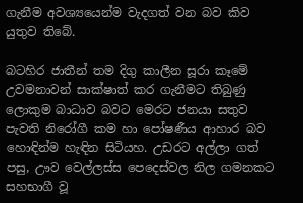ගැනීම අවශ්‍යයෙන්ම වැදගත් වන බව කිව යුතුව තිබේ.

බටහිර ජාතීන් තම දිගු කාලීන සූරා කෑමේ උවමනාවන් සාක්‌ෂාත් කර ගැනීමට තිබුණු ලොකුම බාධාව බවට මෙරට ජනයා සතුව පැවති නිරෝගී කම හා පෝෂණීය ආහාර බව හොඳින්ම හැඳින සිටියහ. උඩරට අල්ලා ගත් පසු, ඌව වෙල්ලස්‌ස පෙදෙස්‌වල නිල ගමනකට සහභාගී වූ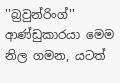''බ්‍රවුන්රිංග්'' ආණ්‌ඩුකාරයා මෙම නිල ගමන, යටත්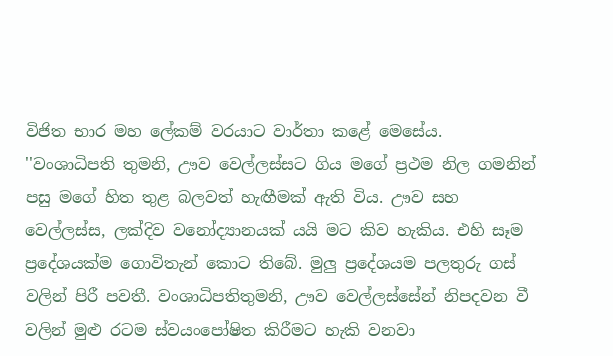විජිත භාර මහ ලේකම් වරයාට වාර්තා කළේ මෙසේය. ''වංශාධිපති තුමනි, ඌව වෙල්ලස්‌සට ගිය මගේ ප්‍රථම නිල ගමනින් පසු මගේ හිත තුළ බලවත් හැඟීමක්‌ ඇති විය. ඌව සහ වෙල්ලස්‌ස, ලක්‌දිව වනෝද්‍යානයක්‌ යයි මට කිව හැකිය. එහි සෑම ප්‍රදේශයක්‌ම ගොවිතැන් කොට තිබේ. මුලු ප්‍රදේශයම පලතුරු ගස්‌ වලින් පිරී පවතී. වංශාධිපතිතුමනි, ඌව වෙල්ලස්‌සේන් නිපදවන වී වලින් මුළු රටම ස්‌වයංපෝෂිත කිරීමට හැකි වනවා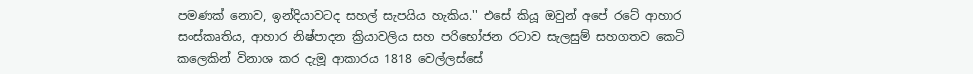පමණක්‌ නොව, ඉන්දියාවටද සහල් සැපයිය හැකිය.'' එසේ කියූ ඔවුන් අපේ රටේ ආහාර සංස්‌කෘතිය, ආහාර නිෂ්පාදන ක්‍රියාවලිය සහ පරිභෝජන රටාව සැලසුම් සහගතව කෙටි කලෙකින් විනාශ කර දැමූ ආකාරය 1818 වෙල්ලස්‌සේ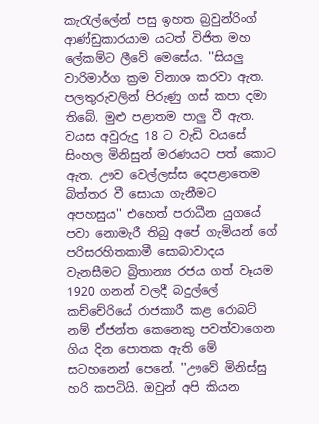කැරැල්ලේන් පසු ඉහත බ්‍රවුන්රිංග් ආණ්‌ඩුකාරයාම යටත් විජිත මහ ලේකම්ට ලීවේ මෙසේය. ''සියලු වාරිමාර්ග ක්‍රම විනාශ කරවා ඇත. පලතුරුවලින් පිරුණු ගස්‌ කපා දමා තිබේ. මුළු පළාතම පාලු වී ඇත. වයස අවුරුදු 18 ට වැඩි වයසේ සිංහල මිනිසුන් මරණයට පත් කොට ඇත. ඌව වෙල්ලස්‌ස දෙපළාතෙම බිත්තර වී සොයා ගැනීමට අපහසුය'' එහෙත් පරාධීන යුගයේ පවා නොමැරී තිබු අපේ ගැමියන් ගේ පරිසරහිතකාමී සොබාවාදය වැනසීමට බ්‍රිතාන්‍ය රජය ගත් වෑයම 1920 ගනන් වලදී බදුල්ලේ කච්චේරියේ රාජකාරී කළ රොබට්‌ නම් ඒජන්ත කෙනෙකු පවත්වාගෙන ගිය දින පොතක ඇති මේ සටහනෙන් පෙනේ. ''ඌවේ මිනිස්‌සු හරි කපටියි. ඔවුන් අපි කියන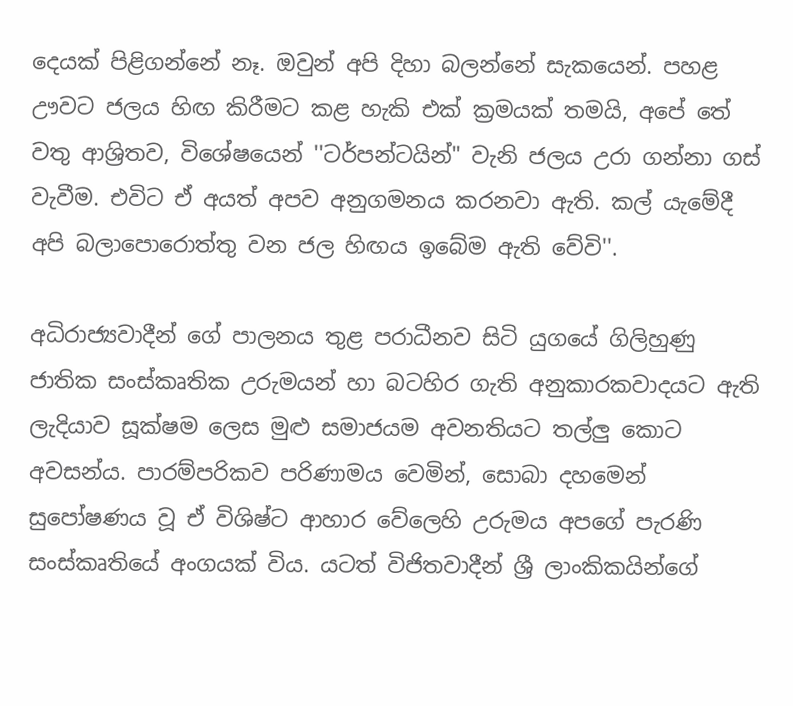දෙයක්‌ පිළිගන්නේ නෑ. ඔවුන් අපි දිහා බලන්නේ සැකයෙන්. පහළ ඌවට ජලය හිඟ කිරීමට කළ හැකි එක්‌ ක්‍රමයක්‌ තමයි, අපේ තේ වතු ආශ්‍රිතව, විශේෂයෙන් ''ටර්පන්ටයින්" වැනි ජලය උරා ගන්නා ගස්‌ වැවීම. එවිට ඒ අයත් අපව අනුගමනය කරනවා ඇති. කල් යැමේදී අපි බලාපොරොත්තු වන ජල හිඟය ඉබේම ඇති වේවි''.

අධිරාජ්‍යවාදීන් ගේ පාලනය තුළ පරාධීනව සිටි යුගයේ ගිලිහුණු ජාතික සංස්කෘතික උරුමයන් හා බටහිර ගැති අනුකාරකවාදයට ඇති ලැදියාව සූක්‌ෂම ලෙස මුළු සමාජයම අවනතියට තල්ලු කොට අවසන්ය. පාරම්පරිකව පරිණාමය වෙමින්, සොබා දහමෙන් සුපෝෂණය වූ ඒ විශිෂ්ට ආහාර වේලෙහි උරුමය අපගේ පැරණි සංස්කෘතියේ අංගයක් විය. යටත් විජිතවාදීන් ශ්‍රී ලාංකිකයින්ගේ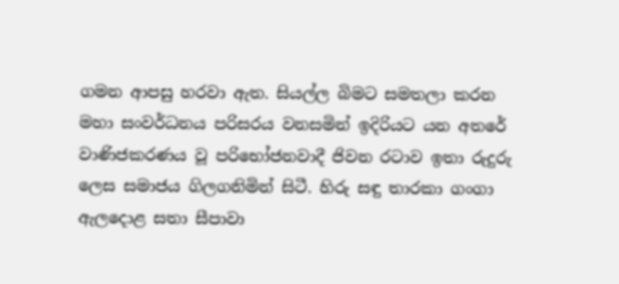ගමන ආපසු හරවා ඇත. සියල්ල බිමට සමතලා කරන මහා සංවර්ධනය පරිසරය වනසමින් ඉදිරියට යන අතරේ වාණිජකරණය වූ පරිභෝජනවාදී ජිවන රටාව ඉතා රුදුරු ලෙස සමාජය ගිලගනිමින් සිටී. හිරු සඳු තාරකා ගංගා ඇලදොළ සතා සීපාවා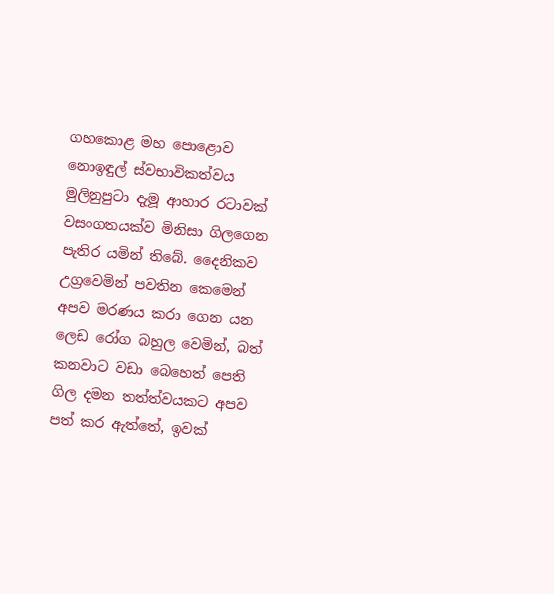ගහකොළ මහ පොළොව නොඉඳුල් ස්‌වභාවිකත්වය මුලිනුපුටා දැමූ ආහාර රටාවක්‌ වසංගතයක්‌ව මිනිසා ගිලගෙන පැතිර යමින් තිබේ. දෛනිකව උග්‍රවෙමින් පවතින කෙමෙන් අපව මරණය කරා ගෙන යන ලෙඩ රෝග බහුල වෙමින්, බත් කනවාට වඩා බෙහෙත් පෙති ගිල දමන තත්ත්වයකට අපව පත් කර ඇත්තේ, ඉවක්‌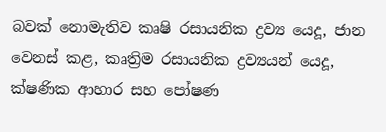බවක්‌ නොමැතිව කෘෂි රසායනික ද්‍රව්‍ය යෙදූ, ජාන වෙනස්‌ කළ, කෘත්‍රිම රසායනික ද්‍රව්‍යයන් යෙදූ, ක්‌ෂණික ආහාර සහ පෝෂණ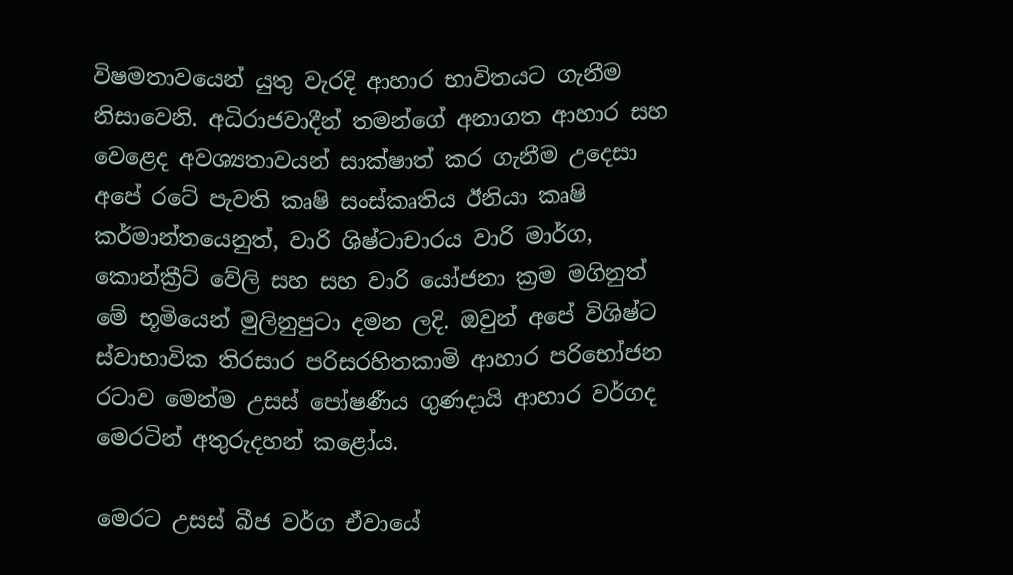විෂමතාවයෙන් යුතු වැරදි ආහාර භාවිතයට ගැනීම නිසාවෙනි. අධිරාජවාදීන් තමන්ගේ අනාගත ආහාර සහ වෙළෙද අවශ්‍යතාවයන් සාක්‌ෂාත් කර ගැනීම උදෙසා අපේ රටේ පැවති කෘෂි සංස්‌කෘතිය ඊනියා කෘෂි කර්මාන්තයෙනුත්, වාරි ශිෂ්ටාචාරය වාරි මාර්ග, කොන්ක්‍රීට් වේලි සහ සහ වාරි යෝජනා ක්‍රම මගිනුත් මේ භූමියෙන් මුලිනුපුටා දමන ලදි. ඔවුන් අපේ විශිෂ්ට ස්වාභාවික තිරසාර පරිසරහිතකාමි ආහාර පරිභෝජන රටාව මෙන්ම උසස්‌ පෝෂණීය ගුණදායි ආහාර වර්ගද මෙරටින් අතුරුදහන් කළෝය.

මෙරට උසස්‌ බීජ වර්ග ඒවායේ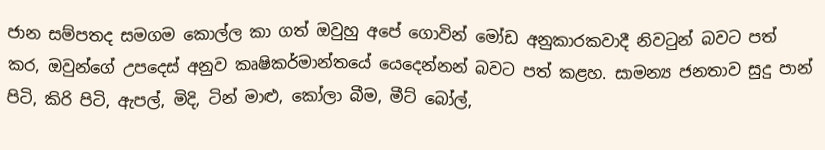ජාන සම්පතද සමගම කොල්ල කා ගත් ඔවුහු අපේ ගොවින් මෝඩ අනුකාරකවාදී නිවටුන් බවට පත් කර, ඔවුන්ගේ උපදෙස් අනුව කෘෂිකර්මාන්තයේ යෙදෙන්නන් බවට පත් කළහ. සාමන්‍ය ජනතාව සුදු පාන් පිටි, කිරි පිටි, ඇපල්, මිදි, ටින් මාළු, කෝලා බීම, මීට්‌ බෝල්,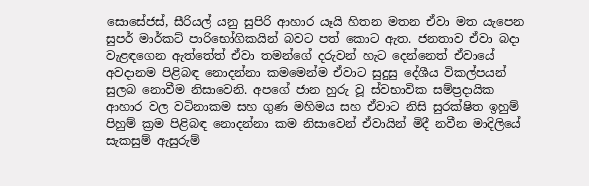සොසේජස්‌, සීරියල් යනු සුපිරි ආහාර යෑයි හිතන මතන ඒවා මත යැපෙන සුපර් මාර්කට්‌ පාරිභෝගිකයින් බවට පත් කොට ඇත. ජනතාව ඒවා බදා වැළඳගෙන ඇත්තේත් ඒවා තමන්ගේ දරුවන් හැට දෙන්නෙත් ඒවායේ අවදානම පිළිබඳ නොදන්නා කමමෙන්ම ඒවාට සුදුසු දේශීය විකල්පයන් සුලබ නොවීම නිසාවෙනි. අපගේ ජාන හුරු වූ ස්‌වභාවික සම්ප්‍රදායික ආහාර වල වටිනාකම සහ ගුණ මහිමය සහ ඒවාට නිසි සුරක්‌ෂිත ඉහුම් පිහුම් ක්‍රම පිළිබඳ නොදන්නා කම නිසාවෙන් ඒවායින් මිදී නවීන මාදිලියේ සැකසුම් ඇසුරුම්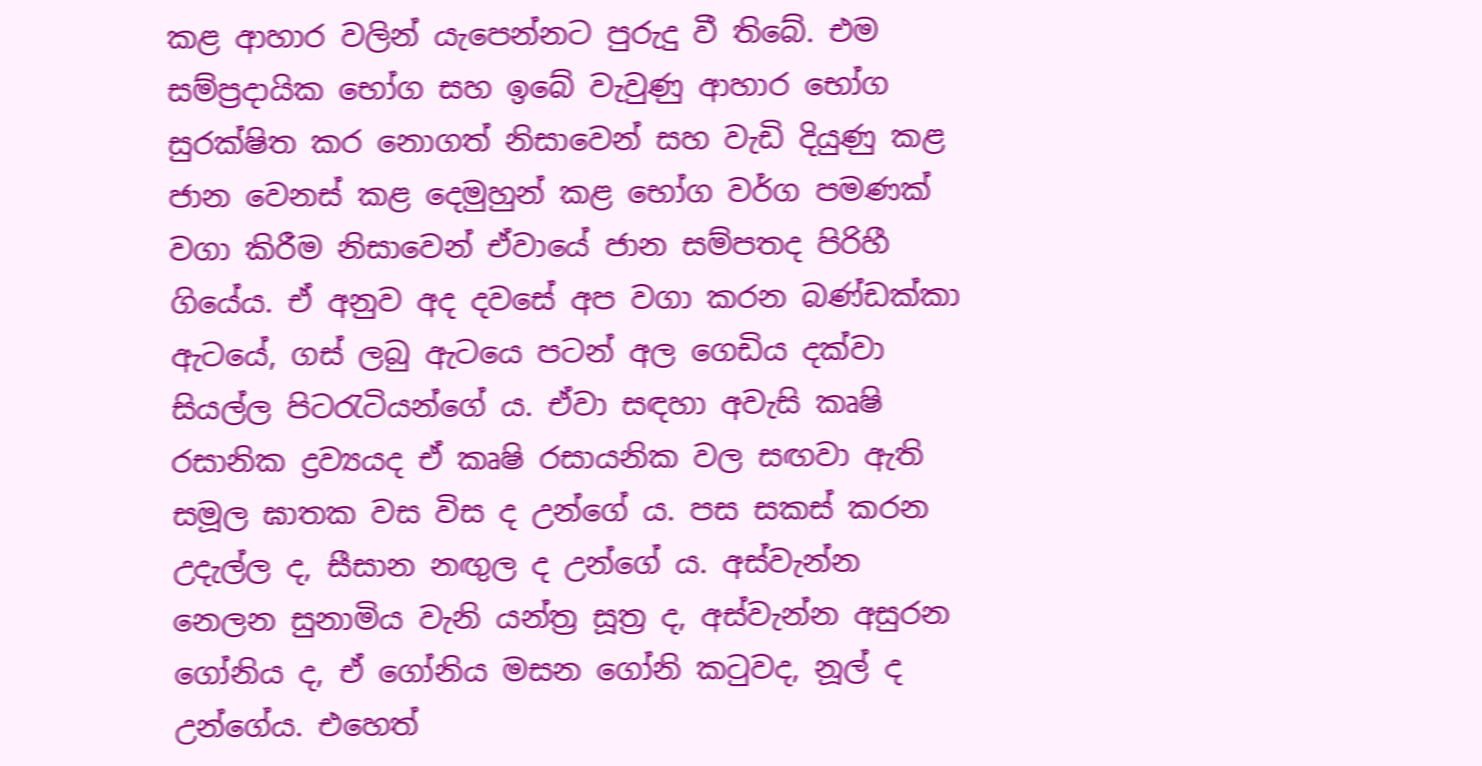කළ ආහාර වලින් යැපෙන්නට පුරුදු වී තිබේ. එම සම්ප්‍රදායික භෝග සහ ඉබේ වැවුණු ආහාර භෝග සුරක්‌ෂිත කර නොගත් නිසාවෙන් සහ වැඩි දියුණු කළ ජාන වෙනස්‌ කළ දෙමුහුන් කළ භෝග වර්ග පමණක්‌ වගා කිරීම නිසාවෙන් ඒවායේ ජාන සම්පතද පිරිහී ගියේය. ඒ අනුව අද දවසේ අප වගා කරන බණ්‌ඩක්‌කා ඇටයේ, ගස්‌ ලබු ඇටයෙ පටන් අල ගෙඩිය දක්‌වා සියල්ල පිටරැටියන්ගේ ය. ඒවා සඳහා අවැසි කෘෂි රසානික ද්‍රව්‍යයද ඒ කෘෂි රසායනික වල සඟවා ඇති සමූල ඝාතක වස විස ද උන්ගේ ය. පස සකස්‌ කරන උදැල්ල ද, සීසාන නඟුල ද උන්ගේ ය. අස්‌වැන්න නෙලන සුනාමිය වැනි යන්ත්‍ර සූත්‍ර ද, අස්‌වැන්න අසුරන ගෝනිය ද, ඒ ගෝනිය මසන ගෝනි කටුවද, නූල් ද උන්ගේය. එහෙත්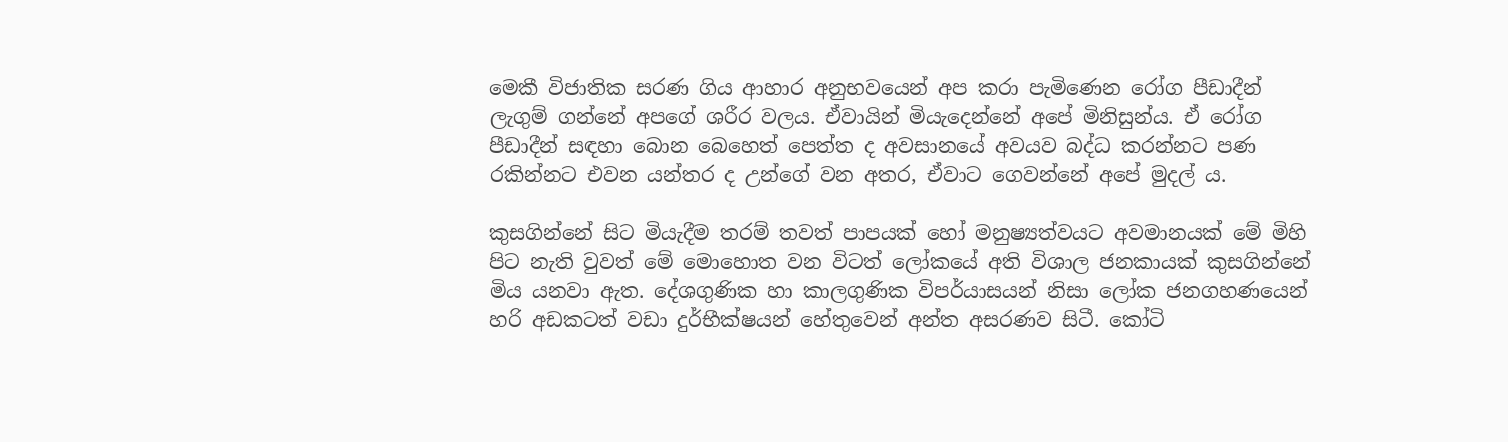මෙකී විජාතික සරණ ගිය ආහාර අනුභවයෙන් අප කරා පැමිණෙන රෝග පීඩාදීන් ලැගුම් ගන්නේ අපගේ ශරීර වලය. ඒවායින් මියැදෙන්නේ අපේ මිනිසුන්ය. ඒ රෝග පීඩාදීන් සඳහා බොන බෙහෙත් පෙත්ත ද අවසානයේ අවයව බද්ධ කරන්නට පණ රකින්නට එවන යන්තර ද උන්ගේ වන අතර, ඒවාට ගෙවන්නේ අපේ මුදල් ය.

කුසගින්නේ සිට මියැදීම තරම් තවත් පාපයක් හෝ මනුෂ්‍යත්වයට අවමානයක් මේ මිහි පිට නැති වුවත් මේ මොහොත වන විටත් ලෝකයේ අති විශාල ජනකායක් කුසගින්නේ මිය යනවා ඇත. දේශගුණික හා කාලගුණික විපර්යාසයන් නිසා ලෝක ජනගහණයෙන් හරි අඩකටත් වඩා දුර්භීක්ෂයන් හේතුවෙන් අන්ත අසරණව සිටී. කෝටි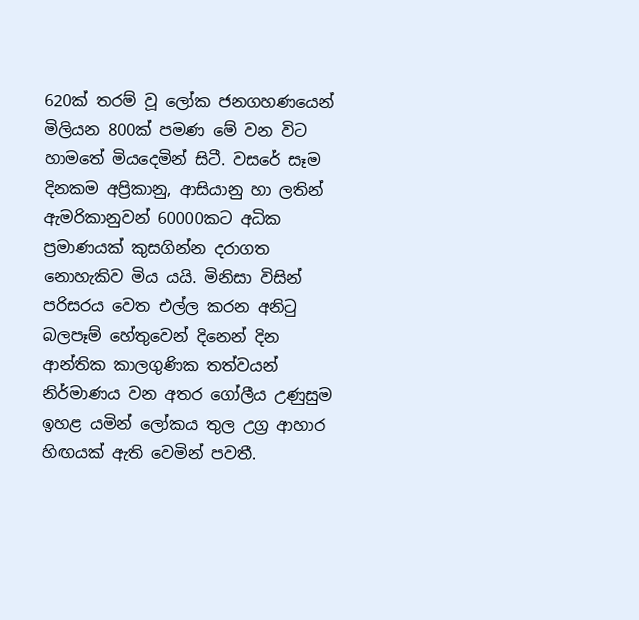620ක් තරම් වූ ලෝක ජනගහණයෙන් මිලියන 800ක් පමණ මේ වන විට හාමතේ මියදෙමින් සිටී. වසරේ සෑම දිනකම අප්‍රිකානු, ආසියානු හා ලතින් ඇමරිකානුවන් 60000කට අධික ප්‍රමාණයක් කුසගින්න දරාගත නොහැකිව මිය යයි. මිනිසා විසින් පරිසරය වෙත එල්ල කරන අනිටු බලපෑම් හේතුවෙන් දිනෙන් දින ආන්තික කාලගුණික තත්වයන් නිර්මාණය වන අතර ගෝලීය උණුසුම ඉහළ යමින් ලෝකය තුල උග්‍ර ආහාර හිඟයක් ඇති වෙමින් පවතී.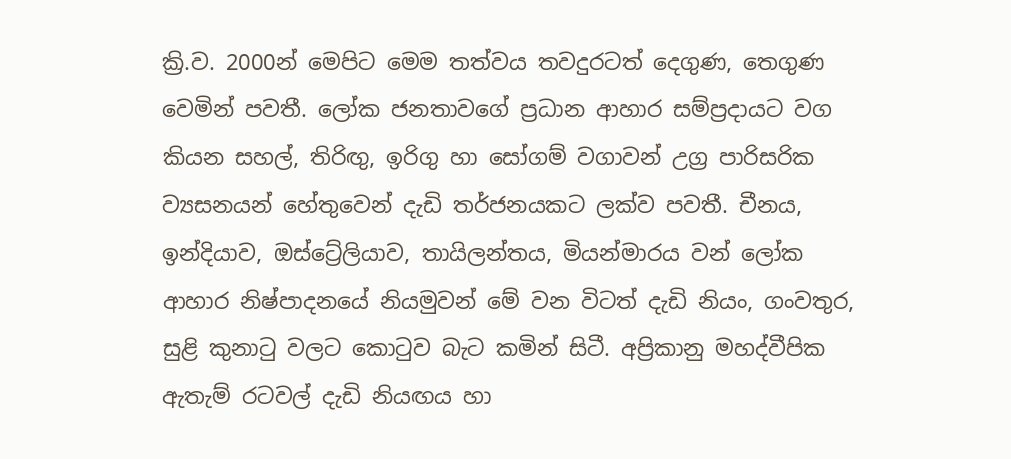ක්‍රි.ව. 2000න් මෙපිට මෙම තත්වය තවදුරටත් දෙගුණ, තෙගුණ වෙමින් පවතී. ලෝක ජනතාවගේ ප්‍රධාන ආහාර සම්ප්‍රදායට වග කියන සහල්, තිරිඟු, ඉරිගු හා සෝගම් වගාවන් උග්‍ර පාරිසරික ව්‍යසනයන් හේතුවෙන් දැඩි තර්ජනයකට ලක්ව පවතී. චීනය, ඉන්දියාව, ඔස්ට්‍රේලියාව, තායිලන්තය, මියන්මාරය වන් ලෝක ආහාර නිෂ්පාදනයේ නියමුවන් මේ වන විටත් දැඩි නියං, ගංවතුර, සුළි කුනාටු වලට කොටුව බැට කමින් සිටී. අප්‍රිකානු මහද්වීපික ඇතැම් රටවල් දැඩි නියඟය හා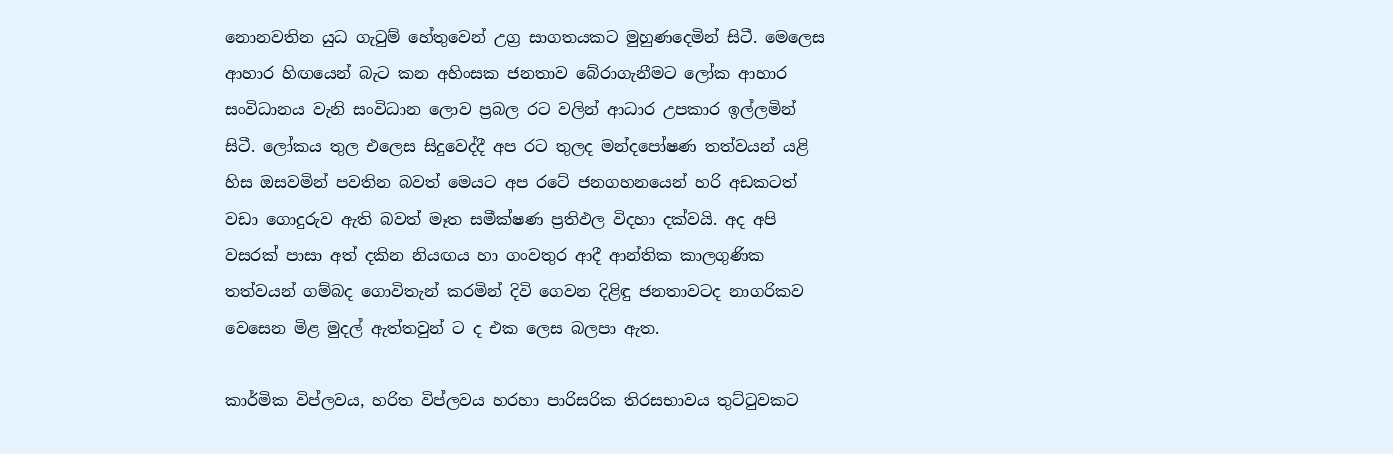නොනවතින යුධ ගැටුම් හේතුවෙන් උග්‍ර සාගතයකට මුහුණදෙමින් සිටී. මෙලෙස ආහාර හිඟයෙන් බැට කන අහිංසක ජනතාව බේරාගැනීමට ලෝක ආහාර සංවිධානය වැනි සංවිධාන ලොව ප්‍රබල රට වලින් ආධාර උපකාර ඉල්ලමින් සිටී. ලෝකය තුල එලෙස සිදුවෙද්දී අප රට තුලද මන්දපෝෂණ තත්වයන් යළි හිස ඔසවමින් පවතින බවත් මෙයට අප රටේ ජනගහනයෙන් හරි අඩකටත් වඩා ගොදුරුව ඇති බවත් මෑත සමීක්ෂණ ප්‍රතිඵල විදහා දක්වයි. අද අපි වසරක් පාසා අත් දකින නියඟය හා ගංවතුර ආදී ආන්තික කාලගුණික තත්වයන් ගම්බද ගොවිතැන් කරමින් දිවි ගෙවන දිළිඳු ජනතාවටද නාගරිකව වෙසෙන මිළ මුදල් ඇත්තවුන් ට ද එක ලෙස බලපා ඇත.

කාර්මික විප්ලවය, හරිත විප්ලවය හරහා පාරිසරික තිරසභාවය තුට්‌ටුවකට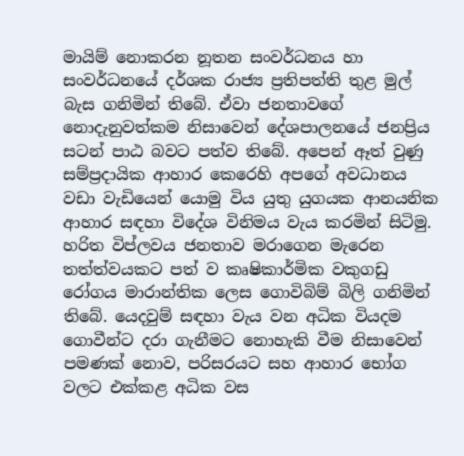මායිම් නොකරන නූතන සංවර්ධනය හා සංවර්ධනයේ දර්ශක රාජ්‍ය ප්‍රතිපත්ති තුළ මුල් බැස ගනිමින් තිබේ. ඒවා ජනතාවගේ නොදැනුවත්කම නිසාවෙන් දේශපාලනයේ ජනප්‍රිය සටන් පාඨ බවට පත්ව තිබේ. අපෙන් ඈත් වුණු සම්ප්‍රදායික ආහාර කෙරෙහි අපගේ අවධානය වඩා වැඩියෙන් යොමු විය යුතු යුගයක ආනයනික ආහාර සඳහා විදේශ විනිමය වැය කරමින් සිටිමු. හරිත විප්ලවය ජනතාව මරාගෙන මැරෙන තත්ත්වයකට පත් ව කෘෂිකාර්මික වකුගඩු රෝගය මාරාන්තික ලෙස ගොවිබිම් බිලි ගනිමින් තිබේ. යෙදවුම් සඳහා වැය වන අධික වියදම ගොවීන්ට දරා ගැනීමට නොහැකි වීම නිසාවෙන් පමණක්‌ නොව, පරිසරයට සහ ආහාර භෝග වලට එක්‌කළ අධික වස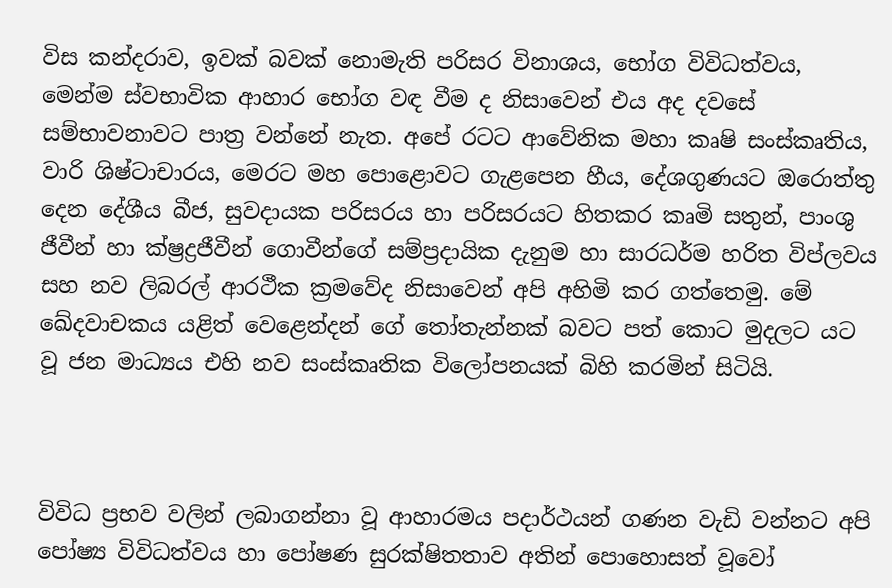විස කන්දරාව, ඉවක්‌ බවක්‌ නොමැති පරිසර විනාශය, භෝග විවිධත්වය, මෙන්ම ස්‌වභාවික ආහාර භෝග වඳ වීම ද නිසාවෙන් එය අද දවසේ සම්භාවනාවට පාත්‍ර වන්නේ නැත. අපේ රටට ආවේනික මහා කෘෂි සංස්‌කෘතිය, වාරි ශිෂ්ටාචාරය, මෙරට මහ පොළොවට ගැළපෙන හීය, දේශගුණයට ඔරොත්තු දෙන දේශීය බීජ, සුවදායක පරිසරය හා පරිසරයට හිතකර කෘමි සතුන්, පාංශු ජීවීන් හා ක්‌ෂ්‍රද්‍රජීවීන් ගොවීන්ගේ සම්ප්‍රදායික දැනුම හා සාරධර්ම හරිත විප්ලවය සහ නව ලිබරල් ආරථීක ක්‍රමවේද නිසාවෙන් අපි අහිමි කර ගත්තෙමු. මේ ඛේදවාචකය යළිත් වෙළෙන්දන් ගේ තෝතැන්නක් බවට පත් කොට මුදලට යට වූ ජන මාධ්‍යය එහි නව සංස්කෘතික විලෝපනයක් බිහි කරමින් සිටියි.



විවිධ ප්‍රභව වලින් ලබාගන්නා වූ ආහාරමය පදාර්ථයන් ගණන වැඩි වන්නට අපි පෝෂ්‍ය විවිධත්වය හා පෝෂණ සුරක්ෂිතතාව අතින් පොහොසත් වූවෝ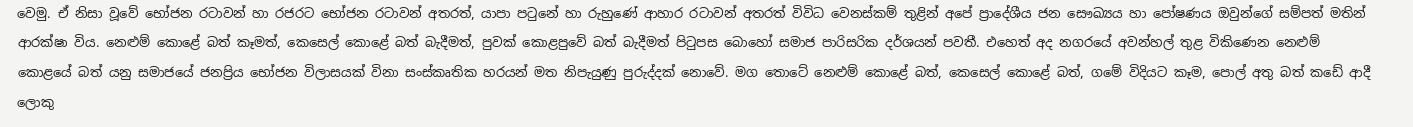වෙමු. ඒ නිසා වූවේ භෝජන රටාවන් හා රජරට භෝජන රටාවන් අතරත්, යාපා පටුනේ හා රුහුණේ ආහාර රටාවන් අතරත් විවිධ වෙනස්කම් තුළින් අපේ ප්‍රාදේශීය ජන සෞඛ්‍යය හා පෝෂණය ඔවුන්ගේ සම්පත් මතින් ආරක්ෂා විය. නෙළුම් කොළේ බත් කෑමත්, කෙසෙල් කොළේ බත් බැදීමත්, පුවක් කොළපුවේ බත් බැදීමත් පිටුපස බොහෝ සමාජ පාරිසරික දර්ශයන් පවතී. එහෙත් අද නගරයේ අවන්හල් තුළ විකිණෙන නෙළුම් කොළයේ බත් යනු සමාජයේ ජනප්‍රිය භෝජන විලාසයක් විනා සංස්කෘතික හරයන් මත නිපැයුණු පුරුද්දක් නොවේ. මග තොටේ නෙළුම් කොළේ බත්, කෙසෙල් කොළේ බත්, ගමේ විදියට කෑම, පොල් අතු බත් කඩේ ආදී ලොකු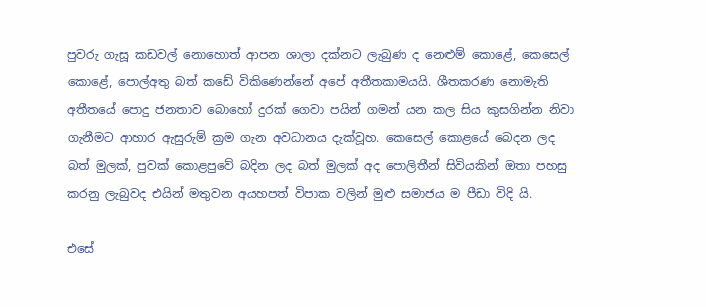පුවරු ගැසූ කඩවල් නොහොත් ආපන ශාලා දක්‌නට ලැබුණ ද නෙළුම් කොළේ, කෙසෙල් කොළේ, පොල්අතු බත් කඩේ විකිණෙන්නේ අපේ අතීතකාමයයි. ශීතකරණ නොමැති අතීතයේ පොදු ජනතාව බොහෝ දුරක් ගෙවා පයින් ගමන් යන කල සිය කුසගින්න නිවා ගැනීමට ආහාර ඇසුරුම් ක්‍රම ගැන අවධානය දැක්වූහ. කෙසෙල් කොළයේ බෙදන ලද බත් මුලක්, පුවක් කොළපුවේ බදින ලද බත් මුලක් අද පොලිතීන් සිවියකින් ඔතා පහසු කරනු ලැබුවද එයින් මතුවන අයහපත් විපාක වලින් මුළු සමාජය ම පීඩා විදි යි.

එසේ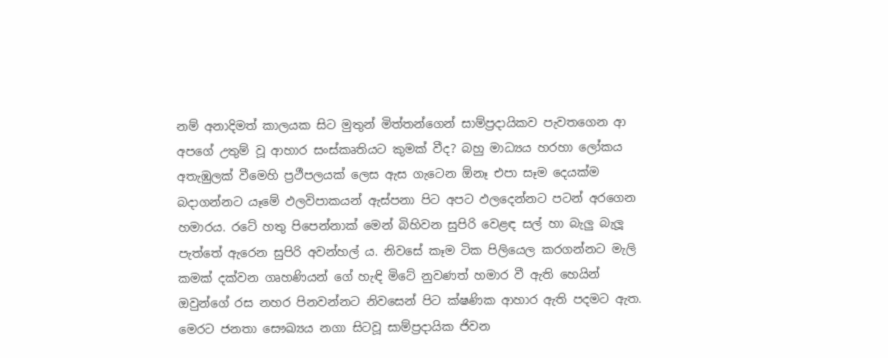නම් අනාදිමත් කාලයක සිට මුතුන් මිත්තන්ගෙන් සාම්ප්‍රදායිකව පැවතගෙන ආ අපගේ උතුම් වූ ආහාර සංස්කෘතියට කුමක් වීද? බහු මාධ්‍යය හරහා ලෝකය අතැඹුලක් වීමෙහි ප්‍රථීපලයක් ලෙස ඇස ගැටෙන ඕනෑ එපා සෑම දෙයක්ම බදාගන්නට යෑමේ ඵලවිපාකයන් ඇස්පනා පිට අපට ඵලදෙන්නට පටන් අරගෙන හමාරය. රටේ හතු පිපෙන්නාක් මෙන් බිහිවන සුපිරි වෙළඳ සල් හා බැලු බැලූ පැත්තේ ඇරෙන සුපිරි අවන්හල් ය. නිවසේ කෑම ටික පිලියෙල කරගන්නට මැලි කමක් දක්වන ගෘහණියන් ගේ හැඳි මිටේ නුවණත් හමාර වී ඇති හෙයින් ඔවුන්ගේ රස නහර පිනවන්නට නිවසෙන් පිට ක්ෂණික ආහාර ඇති පදමට ඇත. මෙරට ජනතා සෞඛ්‍යය නගා සිටවූ සාම්ප්‍රදායික ජිවන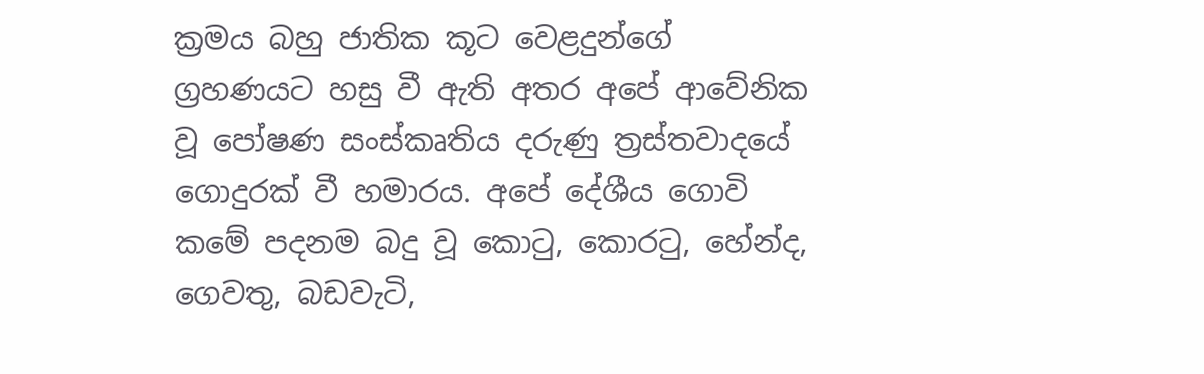ක්‍රමය බහු ජාතික කූට වෙළදුන්ගේ ග්‍රහණයට හසු වී ඇති අතර අපේ ආවේනික වූ පෝෂණ සංස්කෘතිය දරුණු ත්‍රස්තවාදයේ ගොදුරක් වී හමාරය. අපේ දේශීය ගොවි කමේ පදනම බදු වූ කොටු, කොරටු, හේන්ද, ගෙවතු, බඩවැටි,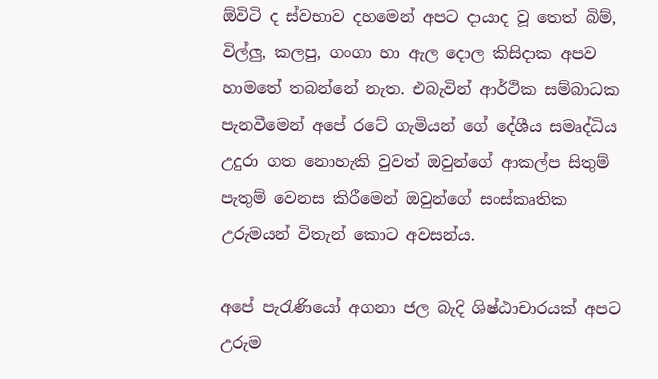ඕවිටි ද ස්වභාව දහමෙන් අපට දායාද වූ තෙත් බිම්, විල්ලු, කලපු, ගංගා හා ඇල දොල කිසිදාක අපව හාමතේ තබන්නේ නැත. එබැවින් ආර්ථික සම්බාධක පැනවීමෙන් අපේ රටේ ගැමියන් ගේ දේශීය සමෘද්ධිය උදුරා ගත නොහැකි වුවත් ඔවුන්ගේ ආකල්ප සිතුම් පැතුම් වෙනස කිරීමෙන් ඔවුන්ගේ සංස්කෘතික උරුමයන් විතැන් කොට අවසන්ය.

අපේ පැරැණියෝ අගනා ජල බැදි ශිෂ්ඨාචාරයක් අපට උරුම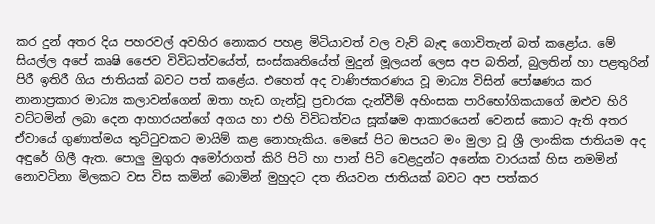කර දුන් අතර දිය පහරවල් අවහිර නොකර පහළ මිටියාවත් වල වැව් බැඳ ගොවිතැන් බත් කළෝය. මේ සියල්ල අපේ කෘෂි ජෛව විවිධත්වයේත්, සංස්කෘතියේත් මුදුන් මූලයන් ලෙස අප බතින්, බුලතින් හා පළතුරින් පිරී ඉතිරී ගිය ජාතියක් බවට පත් කළේය. එහෙත් අද වාණිජකරණය වූ මාධ්‍ය විසින් පෝෂණය කර නානාප්‍රකාර මාධ්‍ය කලාවන්ගෙන් ඔතා හැඩ ගැන්වූ ප්‍රචාරක දැන්වීම් අහිංසක පාරිභෝගිකයාගේ ඔළුව හිරි වට්ටමින් ලබා දෙන ආහාරයන්ගේ අගය හා එහි විවිධත්වය සූක්ෂම ආකාරයෙන් වෙනස් කොට ඇති අතර ඒවායේ ගුණාත්මය තුට්ටුවකට මායිම් කළ නොහැකිය. මෙසේ පිට ඔපයට මං මුලා වූ ශ්‍රී ලාංකික ජාතියම අද අඳුරේ ගිලී ඇත. පොලු මුගුරා අමෝරාගත් කිරි පිටි හා පාන් පිටි වෙළදුන්ට අනේක වාරයක් හිස නමමින් නොවටිනා මිලකට වස විස කමින් බොමින් මුහුදට දත නියවන ජාතියක් බවට අප පත්කර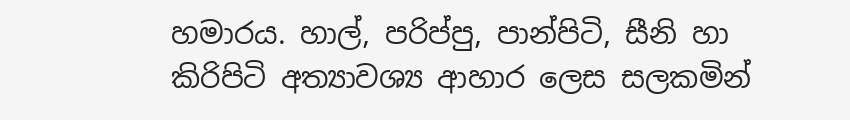හමාරය. හාල්, පරිප්පු, පාන්පිටි, සීනි හා කිරිපිටි අත්‍යාවශ්‍ය ආහාර ලෙස සලකමින්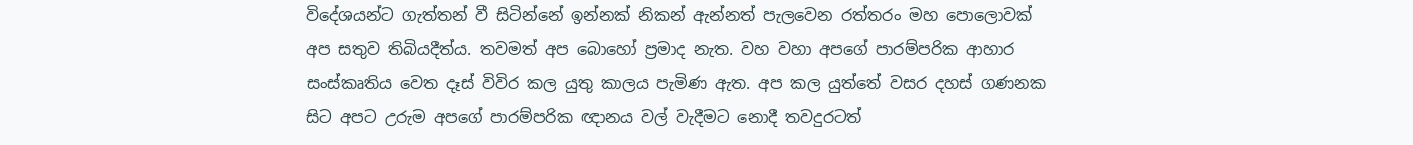විදේශයන්ට ගැත්තන් වී සිටින්නේ ඉන්නක් නිකන් ඇන්නත් පැලවෙන රත්තරං මහ පොලොවක් අප සතුව තිබියදීත්ය. තවමත් අප බොහෝ ප්‍රමාද නැත. වහ වහා අපගේ පාරම්පරික ආහාර සංස්කෘතිය වෙත දෑස් විවිර කල යුතු කාලය පැමිණ ඇත. අප කල යුත්තේ වසර දහස් ගණනක සිට අපට උරුම අපගේ පාරම්පරික ඥානය වල් වැදීමට නොදී තවදුරටත්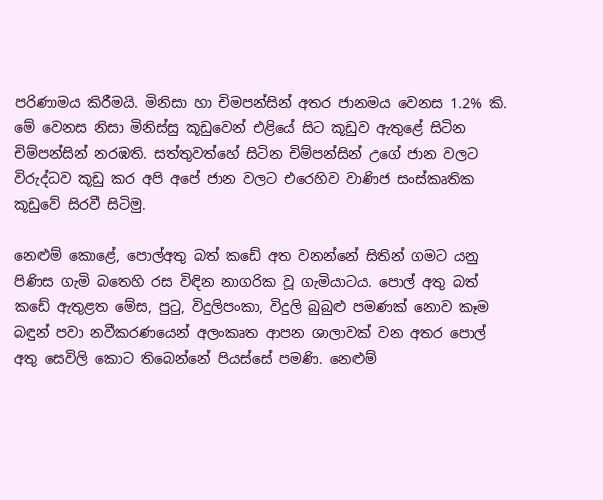පරිණාමය කිරීමයි. මිනිසා හා චිමපන්සින් අතර ජානමය වෙනස 1.2% කි. මේ වෙනස නිසා මිනිස්සු කූඩුවෙන් එළියේ සිට කූඩුව ඇතුළේ සිටින චිම්පන්සින් නරඹති. සත්තුවත්හේ සිටින චිම්පන්සින් උගේ ජාන වලට විරුද්ධව කූඩු කර අපි අපේ ජාන වලට එරෙහිව වාණිජ සංස්කෘතික කූඩුවේ සිරවී සිටිමු.

නෙළුම් කොළේ, පොල්අතු බත් කඩේ අත වනන්නේ සිතින් ගමට යනු පිණිස ගැමි බතෙහි රස විඳින නාගරික වූ ගැමියාටය. පොල් අතු බත් කඩේ ඇතුළත මේස, පුටු, විදුලිපංකා, විදුලි බුබුළු පමණක්‌ නොව කෑම බඳුන් පවා නවීකරණයෙන් අලංකෘත ආපන ශාලාවක් වන අතර පොල් අතු සෙවිලි කොට තිබෙන්නේ පියස්‌සේ පමණි. නෙළුම්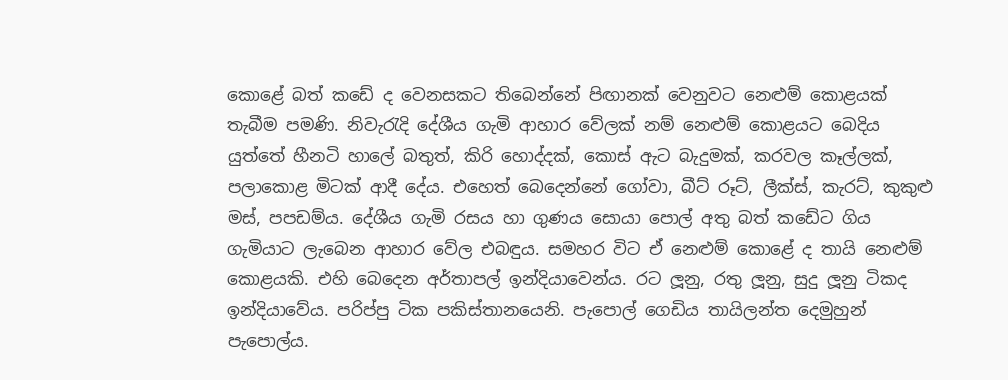කොළේ බත් කඩේ ද වෙනසකට තිබෙන්නේ පිඟානක්‌ වෙනුවට නෙළුම් කොළයක්‌ තැබීම පමණි. නිවැරැදි දේශීය ගැමි ආහාර වේලක්‌ නම් නෙළුම් කොළයට බෙදිය යුත්තේ හීනටි හාලේ බතුත්, කිරි හොද්දක්‌, කොස්‌ ඇට බැදුමක්‌, කරවල කෑල්ලක්‌, පලාකොළ මිටක්‌ ආදී දේය. එහෙත් බෙදෙන්නේ ගෝවා, බීට්‌ රූට්‌, ලීක්‌ස්‌, කැරට්‌, කුකුළු මස්‌, පපඩම්ය. දේශීය ගැමි රසය හා ගුණය සොයා පොල් අතු බත් කඩේට ගිය ගැමියාට ලැබෙන ආහාර වේල එබඳුය. සමහර විට ඒ නෙළුම් කොළේ ද තායි නෙළුම් කොළයකි. එහි බෙදෙන අර්තාපල් ඉන්දියාවෙන්ය. රට ලූනු, රතු ලූනු, සුදු ලූනු ටිකද ඉන්දියාවේය. පරිප්පු ටික පකිස්‌තානයෙනි. පැපොල් ගෙඩිය තායිලන්ත දෙමුහුන් පැපොල්ය.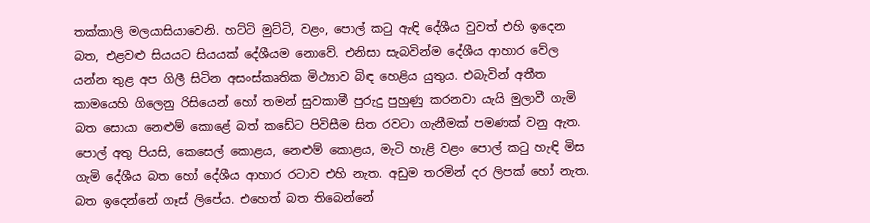තක්‌කාලි මලයාසියාවෙනි. හට්‌ටි මුට්‌ටි, වළං, පොල් කටු ඇඳි දේශීය වුවත් එහි ඉදෙන බත, එළවළු සියයට සියයක්‌ දේශීයම නොවේ. එනිසා සැබවින්ම දේශීය ආහාර වේල යන්න තුළ අප ගිලී සිටින අසංස්කෘතික මිථ්‍යාව බිඳ හෙළිය යුතුය. එබැවින් අතීත කාමයෙහි ගිලෙනු රිසියෙන් හෝ තමන් සුවකාමී පුරුදු පුහුණු කරනවා යැයි මුලාවී ගැමි බත සොයා නෙළුම් කොළේ බත් කඩේට පිවිසීම සිත රවටා ගැනීමක්‌ පමණක්‌ වනු ඇත. පොල් අතු පියසි, කෙසෙල් කොළය, නෙළුම් කොළය, මැටි හැළි වළං පොල් කටු හැඳි මිස ගැමි දේශීය බත හෝ දේශීය ආහාර රටාව එහි නැත. අඩුම තරමින් දර ලිපක් හෝ නැත. බත ඉදෙන්නේ ගෑස් ලිපේය. එහෙත් බත තිබෙන්නේ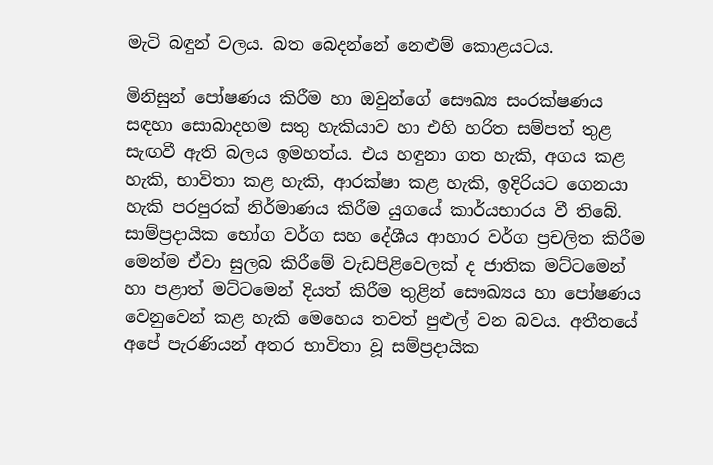මැටි බඳුන් වලය. බත බෙදන්නේ නෙළුම් කොළයටය.

මිනිසුන් පෝෂණය කිරීම හා ඔවුන්ගේ සෞඛ්‍ය සංරක්ෂණය සඳහා සොබාදහම සතු හැකියාව හා එහි හරිත සම්පත් තුළ සැඟවී ඇති බලය ඉමහත්ය. එය හඳුනා ගත හැකි, අගය කළ හැකි, භාවිතා කළ හැකි, ආරක්ෂා කළ හැකි, ඉදිරියට ගෙනයා හැකි පරපුරක් නිර්මාණය කිරීම යුගයේ කාර්යභාරය වී තිබේ. සාම්ප්‍රදායික භෝග වර්ග සහ දේශීය ආහාර වර්ග ප්‍රචලිත කිරීම මෙන්ම ඒවා සුලබ කිරීමේ වැඩපිළිවෙලක් ද ජාතික මට්ටමෙන් හා පළාත් මට්ටමෙන් දියත් කිරීම තුළින් සෞඛ්‍යය හා පෝෂණය වෙනුවෙන් කළ හැකි මෙහෙය තවත් පුළුල් වන බවය. අතීතයේ අපේ පැරණියන් අතර භාවිතා වූ සම්ප්‍රදායික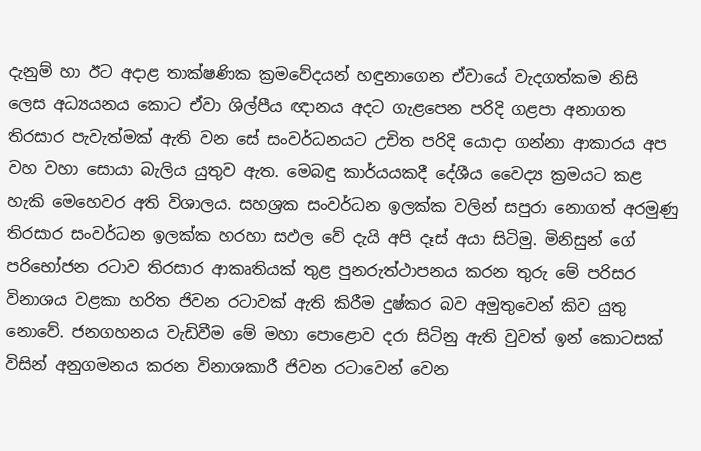දැනුම් හා ඊට අදාළ තාක්ෂණික ක්‍රමවේදයන් හඳුනාගෙන ඒවායේ වැදගත්කම නිසි ලෙස අධ්‍යයනය කොට ඒවා ශිල්පීය ඥානය අදට ගැළපෙන පරිදි ගළපා අනාගත තිරසාර පැවැත්මක්‌ ඇති වන සේ සංවර්ධනයට උචිත පරිදි යොදා ගන්නා ආකාරය අප වහ වහා සොයා බැලිය යුතුව ඇත. මෙබඳු කාර්යයකදී දේශීය වෛද්‍ය ක්‍රමයට කළ හැකි මෙහෙවර අති විශාලය. සහශ්‍රක සංවර්ධන ඉලක්ක වලින් සපුරා නොගත් අරමුණු තිරසාර සංවර්ධන ඉලක්ක හරහා සඵල වේ දැයි අපි දෑස් අයා සිටිමු. මිනිසුන් ගේ පරිභෝජන රටාව තිරසාර ආකෘතියක් තුළ පුනරුත්ථාපනය කරන තුරු මේ පරිසර විනාශය වළකා හරිත ජිවන රටාවක් ඇති කිරීම දුෂ්කර බව අමුතුවෙන් කිව යුතු නොවේ. ජනගහනය වැඩිවීම මේ මහා පොළොව දරා සිටිනු ඇති වුවත් ඉන් කොටසක් විසින් අනුගමනය කරන විනාශකාරී ජිවන රටාවෙන් වෙන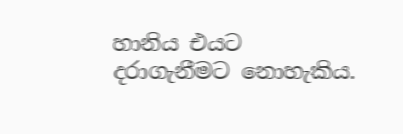හානිය එයට දරාගැනීමට නොහැකිය.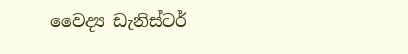වෛද්‍ය ඩැනිස්ටර්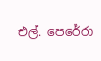එල්. පෙරේරා